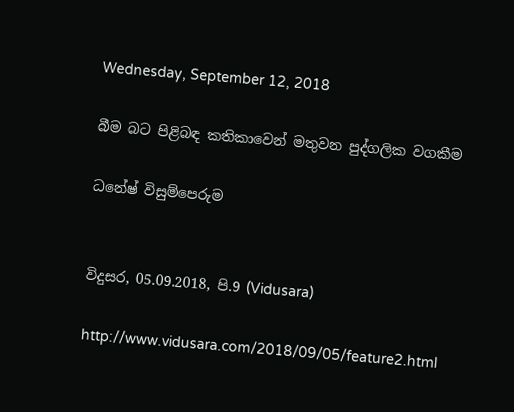Wednesday, September 12, 2018

බීම බට පිළිබඳ කතිකාවෙන් මතුවන පුද්ගලික වගකීම

ධනේෂ් විසුම්පෙරුම


විදුසර, 05.09.2018, පි.9 (Vidusara)

http://www.vidusara.com/2018/09/05/feature2.html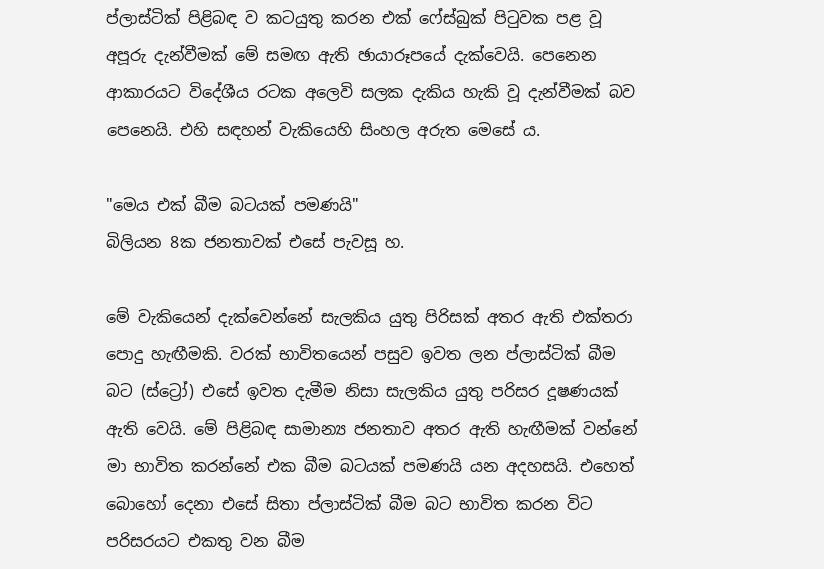ප්ලාස්‌ටික්‌ පිළිබඳ ව කටයුතු කරන එක්‌ ෆේස්‌බුක්‌ පිටුවක පළ වූ අපූරු දැන්වීමක්‌ මේ සමඟ ඇති ඡායාරූපයේ දැක්‌වෙයි. පෙනෙන ආකාරයට විදේශීය රටක අලෙවි සලක දැකිය හැකි වූ දැන්වීමක්‌ බව පෙනෙයි. එහි සඳහන් වැකියෙහි සිංහල අරුත මෙසේ ය.

"මෙය එක්‌ බීම බටයක්‌ පමණයි"
බිලියන 8ක ජනතාවක්‌ එසේ පැවසූ හ.

මේ වැකියෙන් දැක්‌වෙන්නේ සැලකිය යුතු පිරිසක්‌ අතර ඇති එක්‌තරා පොදු හැඟීමකි. වරක්‌ භාවිතයෙන් පසුව ඉවත ලන ප්ලාස්‌ටික්‌ බීම බට (ස්‌ට්‍රෝ) එසේ ඉවත දැමීම නිසා සැලකිය යුතු පරිසර දූෂණයක්‌ ඇති වෙයි. මේ පිළිබඳ සාමාන්‍ය ජනතාව අතර ඇති හැඟීමක්‌ වන්නේ මා භාවිත කරන්නේ එක බීම බටයක්‌ පමණයි යන අදහසයි. එහෙත් බොහෝ දෙනා එසේ සිතා ප්ලාස්‌ටික්‌ බීම බට භාවිත කරන විට පරිසරයට එකතු වන බීම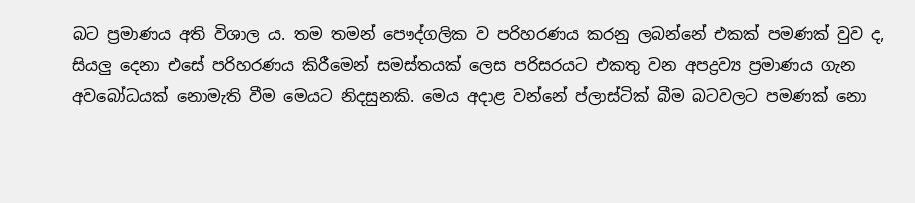බට ප්‍රමාණය අති විශාල ය. තම තමන් පෞද්ගලික ව පරිහරණය කරනු ලබන්නේ එකක්‌ පමණක්‌ වුව ද, සියලු දෙනා එසේ පරිහරණය කිරීමෙන් සමස්‌තයක්‌ ලෙස පරිසරයට එකතු වන අපද්‍රව්‍ය ප්‍රමාණය ගැන අවබෝධයක්‌ නොමැති වීම මෙයට නිදසුනකි. මෙය අදාළ වන්නේ ප්ලාස්‌ටික්‌ බීම බටවලට පමණක්‌ නො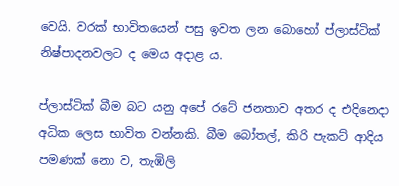වෙයි. වරක්‌ භාවිතයෙන් පසු ඉවත ලන බොහෝ ප්ලාස්‌ටික්‌ නිෂ්පාදනවලට ද මෙය අදාළ ය.

ප්ලාස්‌ටික්‌ බීම බට යනු අපේ රටේ ජනතාව අතර ද එදිනෙදා අධික ලෙස භාවිත වන්නකි. බීම බෝතල්, කිරි පැකට්‌ ආදිය පමණක්‌ නො ව, තැඹිලි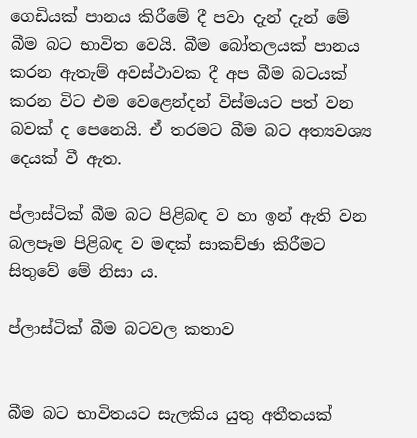ගෙඩියක්‌ පානය කිරීමේ දී පවා දැන් දැන් මේ බීම බට භාවිත වෙයි. බීම බෝතලයක්‌ පානය කරන ඇතැම් අවස්‌ථාවක දී අප බීම බටයක්‌ කරන විට එම වෙළෙන්දන් විස්‌මයට පත් වන බවක්‌ ද පෙනෙයි. ඒ තරමට බීම බට අත්‍යවශ්‍ය දෙයක්‌ වී ඇත.

ප්ලාස්‌ටික්‌ බීම බට පිළිබඳ ව හා ඉන් ඇති වන බලපෑම පිළිබඳ ව මඳක්‌ සාකච්ඡා කිරීමට සිතුවේ මේ නිසා ය.

ප්ලාස්‌ටික්‌ බීම බටවල කතාව


බීම බට භාවිතයට සැලකිය යුතු අතීතයක්‌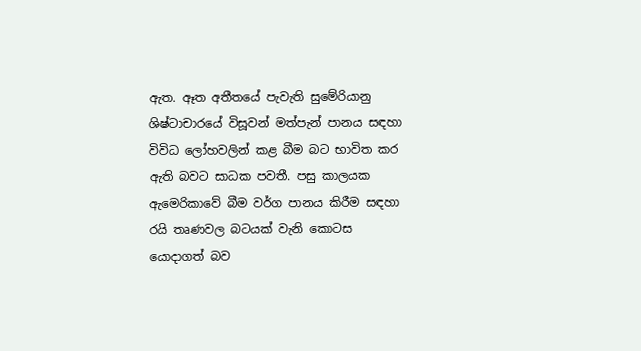ඇත. ඈත අතීතයේ පැවැති සුමේරියානු ශිෂ්ටාචාරයේ විසූවන් මත්පැන් පානය සඳහා විවිධ ලෝහවලින් කළ බීම බට භාවිත කර ඇති බවට සාධක පවතී. පසු කාලයක ඇමෙරිකාවේ බීම වර්ග පානය කිරීම සඳහා රයි තෘණවල බටයක්‌ වැනි කොටස යොදාගත් බව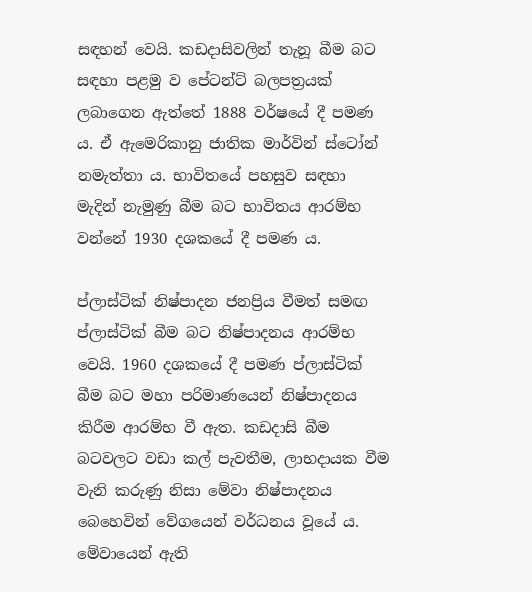සඳහන් වෙයි. කඩදාසිවලින් තැනූ බීම බට සඳහා පළමු ව පේටන්ට්‌ බලපත්‍රයක්‌ ලබාගෙන ඇත්තේ 1888 වර්ෂයේ දී පමණ ය. ඒ ඇමෙරිකානු ජාතික මාර්වින් ස්‌ටෝන් නමැත්තා ය. භාවිතයේ පහසුව සඳහා මැදින් නැමුණු බීම බට භාවිතය ආරම්භ වන්නේ 1930 දශකයේ දී පමණ ය.

ප්ලාස්‌ටික්‌ නිෂ්පාදන ජනප්‍රිය වීමත් සමඟ ප්ලාස්‌ටික්‌ බීම බට නිෂ්පාදනය ආරම්භ වෙයි. 1960 දශකයේ දී පමණ ප්ලාස්‌ටික්‌ බීම බට මහා පරිමාණයෙන් නිෂ්පාදනය කිරීම ආරම්භ වී ඇත. කඩදාසි බීම බටවලට වඩා කල් පැවතීම, ලාභදායක වීම වැනි කරුණු නිසා මේවා නිෂ්පාදනය බෙහෙවින් වේගයෙන් වර්ධනය වූයේ ය. මේවායෙන් ඇති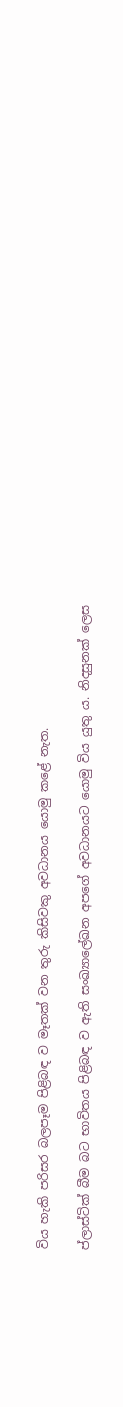විය හැකි පරිසර බලපෑම පිළිබඳ ව මෑතක්‌ වන තුරු කිසිවකු අවධානය යොමු කළේ නැත.

ප්ලාස්‌ටික්‌ බීම බට භාවිතය පිළිබඳ ව ඇති සංඛ්‍යාලේඛන අපගේ අවධානයට යොමු විය යුතු ය. නිදසුනක්‌ ලෙස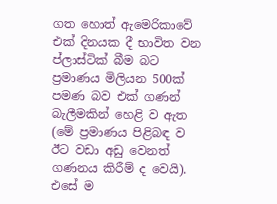ගත හොත් ඇමෙරිකාවේ එක්‌ දිනයක දී භාවිත වන ප්ලාස්‌ටික්‌ බීම බට ප්‍රමාණය මිලියන 500ක්‌ පමණ බව එක්‌ ගණන් බැලීමකින් හෙළි ව ඇත (මේ ප්‍රමාණය පිළිබඳ ව ඊට වඩා අඩු වෙනත් ගණනය කිරීම් ද වෙයි). එසේ ම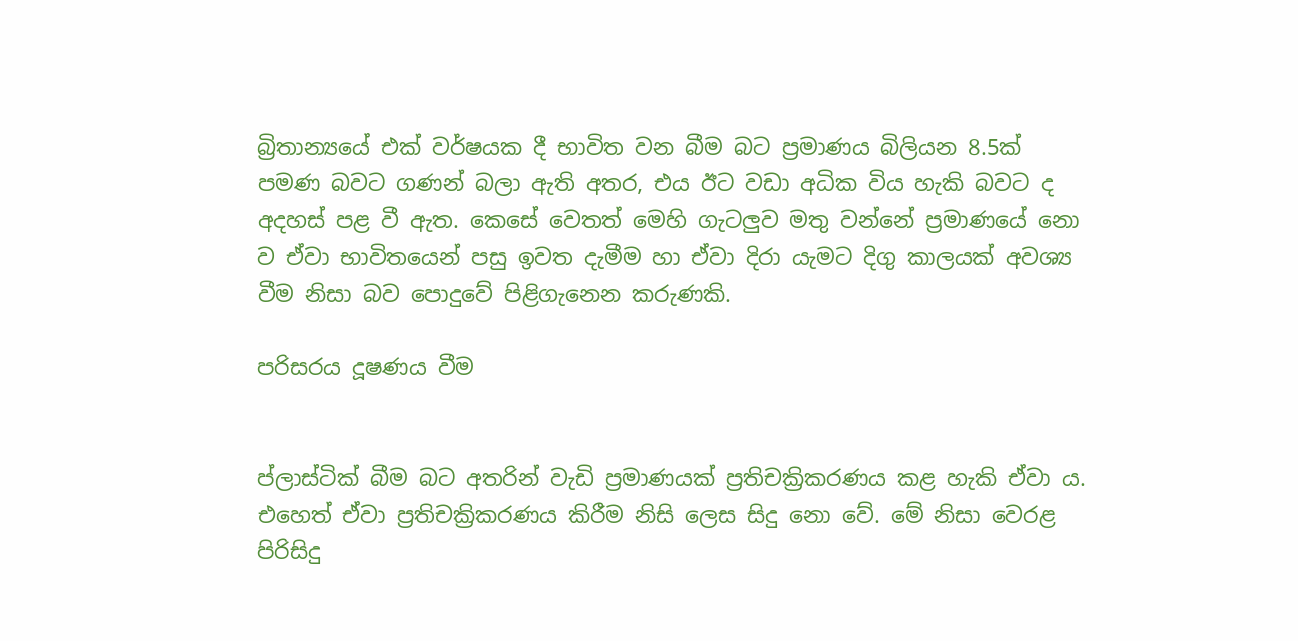බ්‍රිතාන්‍යයේ එක්‌ වර්ෂයක දී භාවිත වන බීම බට ප්‍රමාණය බිලියන 8.5ක්‌ පමණ බවට ගණන් බලා ඇති අතර, එය ඊට වඩා අධික විය හැකි බවට ද අදහස්‌ පළ වී ඇත. කෙසේ වෙතත් මෙහි ගැටලුව මතු වන්නේ ප්‍රමාණයේ නො ව ඒවා භාවිතයෙන් පසු ඉවත දැමීම හා ඒවා දිරා යැමට දිගු කාලයක්‌ අවශ්‍ය වීම නිසා බව පොදුවේ පිළිගැනෙන කරුණකි.

පරිසරය දූෂණය වීම


ප්ලාස්‌ටික්‌ බීම බට අතරින් වැඩි ප්‍රමාණයක්‌ ප්‍රතිචක්‍රිකරණය කළ හැකි ඒවා ය. එහෙත් ඒවා ප්‍රතිචක්‍රිකරණය කිරීම නිසි ලෙස සිදු නො වේ. මේ නිසා වෙරළ පිරිසිදු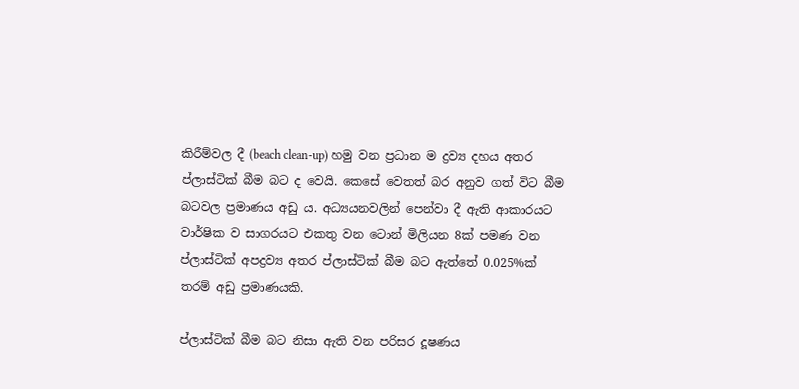කිරීම්වල දී (beach clean-up) හමු වන ප්‍රධාන ම ද්‍රව්‍ය දහය අතර ප්ලාස්‌ටික්‌ බීම බට ද වෙයි. කෙසේ වෙතත් බර අනුව ගත් විට බීම බටවල ප්‍රමාණය අඩු ය. අධ්‍යයනවලින් පෙන්වා දී ඇති ආකාරයට වාර්ෂික ව සාගරයට එකතු වන ටොන් මිලියන 8ක්‌ පමණ වන ප්ලාස්‌ටික්‌ අපද්‍රව්‍ය අතර ප්ලාස්‌ටික්‌ බීම බට ඇත්තේ 0.025%ක්‌ තරම් අඩු ප්‍රමාණයකි.

ප්ලාස්‌ටික්‌ බීම බට නිසා ඇති වන පරිසර දූෂණය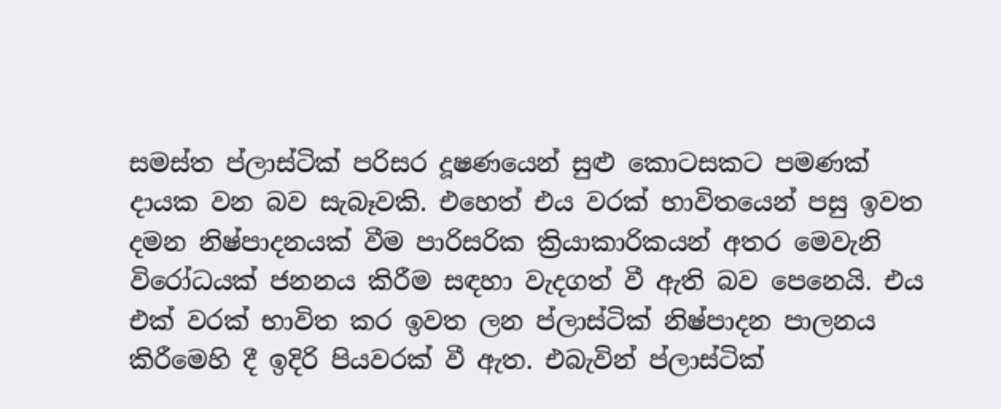සමස්‌ත ප්ලාස්‌ටික්‌ පරිසර දූෂණයෙන් සුළු කොටසකට පමණක්‌ දායක වන බව සැබෑවකි. එහෙත් එය වරක්‌ භාවිතයෙන් පසු ඉවත දමන නිෂ්පාදනයක්‌ වීම පාරිසරික ක්‍රියාකාරිකයන් අතර මෙවැනි විරෝධයක්‌ ජනනය කිරීම සඳහා වැදගත් වී ඇති බව පෙනෙයි. එය එක්‌ වරක්‌ භාවිත කර ඉවත ලන ප්ලාස්‌ටික්‌ නිෂ්පාදන පාලනය කිරීමෙහි දී ඉදිරි පියවරක්‌ වී ඇත. එබැවින් ප්ලාස්‌ටික්‌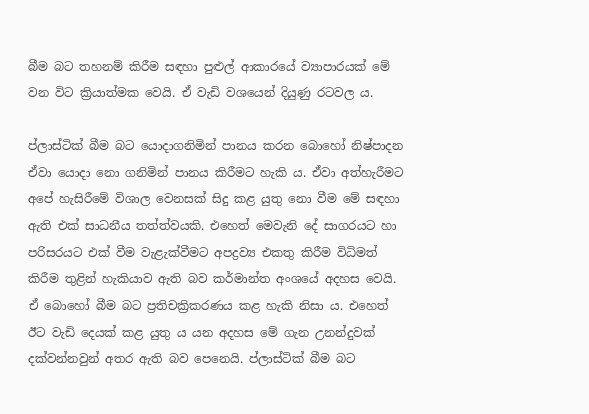බීම බට තහනම් කිරීම සඳහා පුළුල් ආකාරයේ ව්‍යාපාරයක්‌ මේ වන විට ක්‍රියාත්මක වෙයි. ඒ වැඩි වශයෙන් දියුණු රටවල ය.

ප්ලාස්‌ටික්‌ බීම බට යොදාගනිමින් පානය කරන බොහෝ නිෂ්පාදන ඒවා යොදා නො ගනිමින් පානය කිරීමට හැකි ය. ඒවා අත්හැරීමට අපේ හැසිරීමේ විශාල වෙනසක්‌ සිදු කළ යුතු නො වීම මේ සඳහා ඇති එක්‌ සාධනීය තත්ත්වයකි. එහෙත් මෙවැනි දේ සාගරයට හා පරිසරයට එක්‌ වීම වැළැක්‌වීමට අපද්‍රව්‍ය එකතු කිරීම විධිමත් කිරීම තුළින් හැකියාව ඇති බව කර්මාන්ත අංශයේ අදහස වෙයි. ඒ බොහෝ බීම බට ප්‍රතිචක්‍රිකරණය කළ හැකි නිසා ය. එහෙත් ඊට වැඩි දෙයක්‌ කළ යුතු ය යන අදහස මේ ගැන උනන්දුවක්‌ දක්‌වන්නවුන් අතර ඇති බව පෙනෙයි. ප්ලාස්‌ටික්‌ බීම බට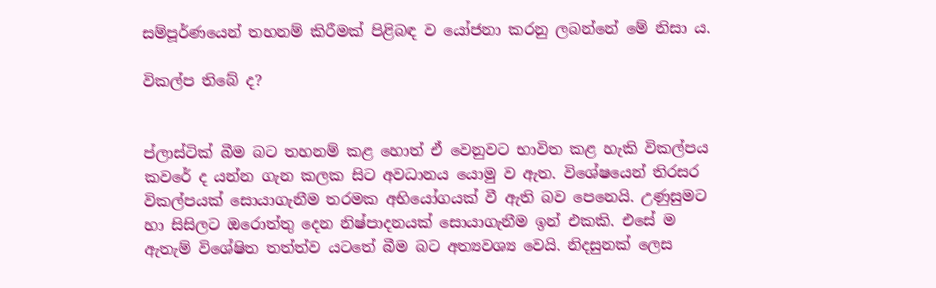සම්පූර්ණයෙන් තහනම් කිරීමක්‌ පිළිබඳ ව යෝජනා කරනු ලබන්නේ මේ නිසා ය.

විකල්ප තිබේ ද?


ප්ලාස්‌ටික්‌ බීම බට තහනම් කළ හොත් ඒ වෙනුවට භාවිත කළ හැකි විකල්පය කවරේ ද යන්න ගැන කලක සිට අවධානය යොමු ව ඇත. විශේෂයෙන් තිරසර විකල්පයක්‌ සොයාගැනීම තරමක අභියෝගයක්‌ වී ඇති බව පෙනෙයි. උණුසුමට හා සිසිලට ඔරොත්තු දෙන නිෂ්පාදනයක්‌ සොයාගැනීම ඉන් එකකි. එසේ ම ඇතැම් විශේෂිත තත්ත්ව යටතේ බීම බට අත්‍යවශ්‍ය වෙයි. නිදසුනක්‌ ලෙස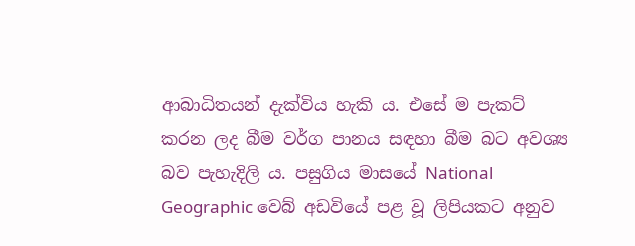ආබාධිතයන් දැක්‌විය හැකි ය. එසේ ම පැකට්‌ කරන ලද බීම වර්ග පානය සඳහා බීම බට අවශ්‍ය බව පැහැදිලි ය. පසුගිය මාසයේ National Geographic වෙබ් අඩවියේ පළ වූ ලිපියකට අනුව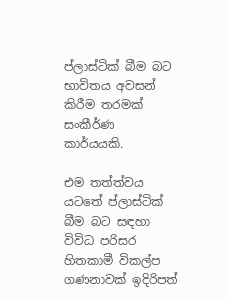ප්ලාස්‌ටික්‌ බීම බට භාවිතය අවසන් කිරීම තරමක්‌ සංකීර්ණ කාර්යයකි.

එම තත්ත්වය යටතේ ප්ලාස්‌ටික්‌ බීම බට සඳහා විවිධ පරිසර හිතකාමී විකල්ප ගණනාවක්‌ ඉදිරිපත්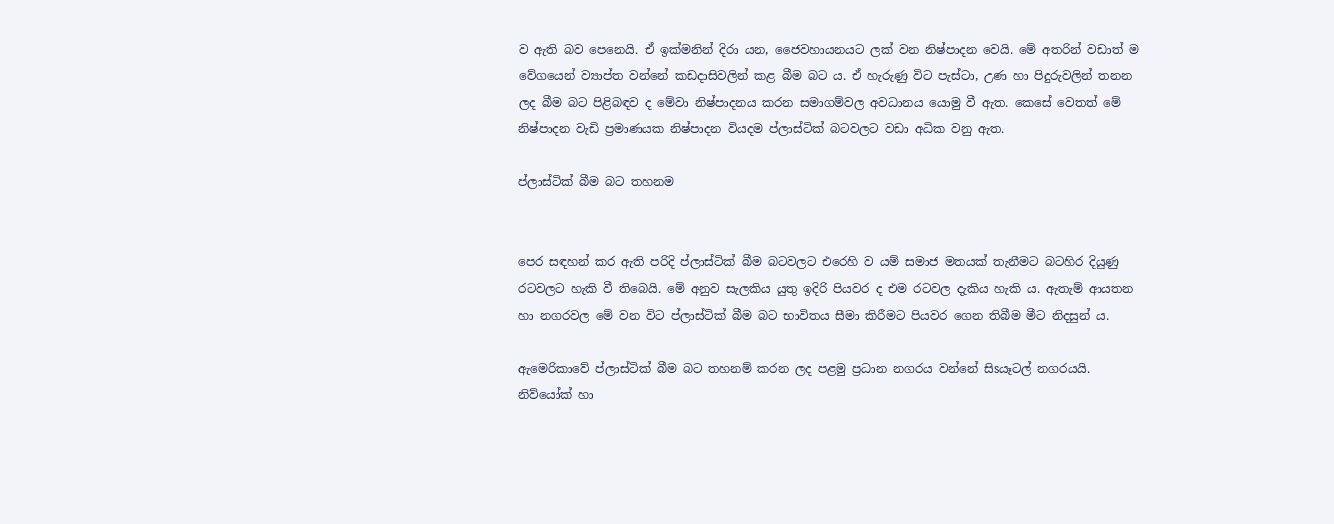ව ඇති බව පෙනෙයි. ඒ ඉක්‌මනින් දිරා යන, ජෛවහායනයට ලක්‌ වන නිෂ්පාදන වෙයි. මේ අතරින් වඩාත් ම වේගයෙන් ව්‍යාප්ත වන්නේ කඩදාසිවලින් කළ බීම බට ය. ඒ හැරුණු විට පැස්‌ටා, උණ හා පිදුරුවලින් තනන ලද බීම බට පිළිබඳව ද මේවා නිෂ්පාදනය කරන සමාගම්වල අවධානය යොමු වී ඇත. කෙසේ වෙතත් මේ නිෂ්පාදන වැඩි ප්‍රමාණයක නිෂ්පාදන වියදම ප්ලාස්‌ටික්‌ බටවලට වඩා අධික වනු ඇත.

ප්ලාස්‌ටික්‌ බීම බට තහනම


පෙර සඳහන් කර ඇති පරිදි ප්ලාස්‌ටික්‌ බීම බටවලට එරෙහි ව යම් සමාජ මතයක්‌ තැනීමට බටහිර දියුණු රටවලට හැකි වී තිබෙයි. මේ අනුව සැලකිය යුතු ඉදිරි පියවර ද එම රටවල දැකිය හැකි ය. ඇතැම් ආයතන හා නගරවල මේ වන විට ප්ලාස්‌ටික්‌ බීම බට භාවිතය සීමා කිරීමට පියවර ගෙන තිබීම මීට නිදසුන් ය.

ඇමෙරිකාවේ ප්ලාස්‌ටික්‌ බීම බට තහනම් කරන ලද පළමු ප්‍රධාන නගරය වන්නේ සිsයෑටල් නගරයයි. නිව්යෝක්‌ හා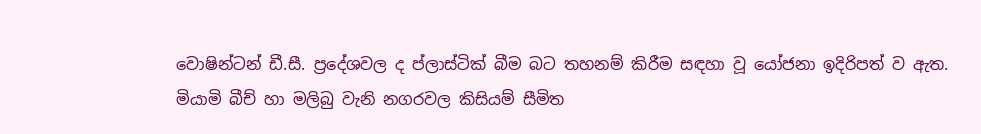වොෂින්ටන් ඩී.සී. ප්‍රදේශවල ද ප්ලාස්‌ටික්‌ බීම බට තහනම් කිරීම සඳහා වූ යෝජනා ඉදිරිපත් ව ඇත. මියාමි බීච් හා මලිබු වැනි නගරවල කිසියම් සීමිත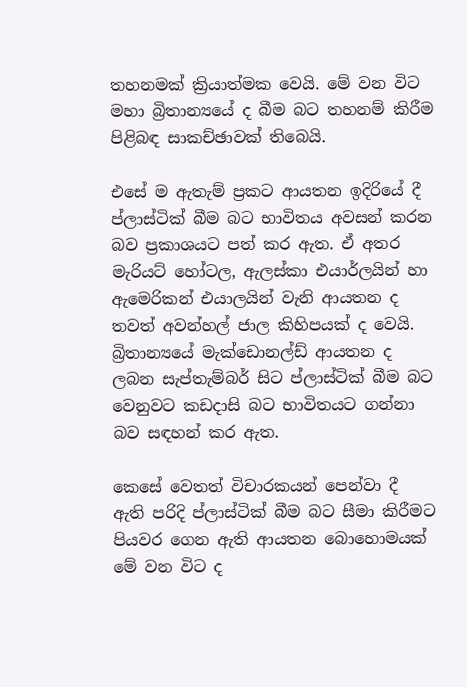තහනමක්‌ ක්‍රියාත්මක වෙයි. මේ වන විට මහා බ්‍රිතාන්‍යයේ ද බීම බට තහනම් කිරීම පිළිබඳ සාකච්ඡාවක්‌ තිබෙයි.

එසේ ම ඇතැම් ප්‍රකට ආයතන ඉදිරියේ දී ප්ලාස්‌ටික්‌ බීම බට භාවිතය අවසන් කරන බව ප්‍රකාශයට පත් කර ඇත. ඒ අතර මැරියට්‌ හෝටල, ඇලස්‌කා එයාර්ලයින් හා ඇමෙරිකන් එයාලයින් වැනි ආයතන ද තවත් අවන්හල් ජාල කිහිපයක්‌ ද වෙයි. බ්‍රිතාන්‍යයේ මැක්‌ඩොනල්ඩ් ආයතන ද ලබන සැප්තැම්බර් සිට ප්ලාස්‌ටික්‌ බීම බට වෙනුවට කඩදාසි බට භාවිතයට ගන්නා බව සඳහන් කර ඇත.

කෙසේ වෙතත් විචාරකයන් පෙන්වා දී ඇති පරිදි ප්ලාස්‌ටික්‌ බීම බට සීමා කිරීමට පියවර ගෙන ඇති ආයතන බොහොමයක්‌ මේ වන විට ද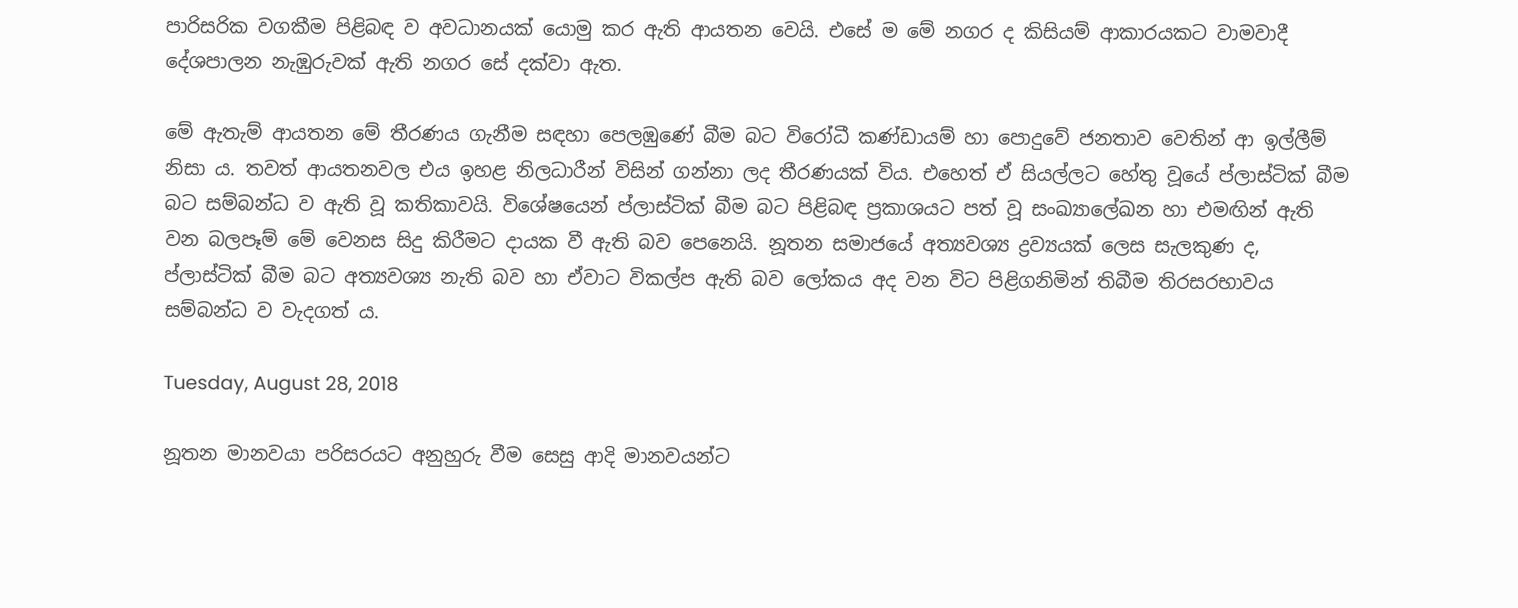පාරිසරික වගකීම පිළිබඳ ව අවධානයක්‌ යොමු කර ඇති ආයතන වෙයි. එසේ ම මේ නගර ද කිසියම් ආකාරයකට වාමවාදී දේශපාලන නැඹුරුවක්‌ ඇති නගර සේ දක්‌වා ඇත.

මේ ඇතැම් ආයතන මේ තීරණය ගැනීම සඳහා පෙලඹුණේ බීම බට විරෝධී කණ්‌ඩායම් හා පොදුවේ ජනතාව වෙතින් ආ ඉල්ලීම් නිසා ය. තවත් ආයතනවල එය ඉහළ නිලධාරීන් විසින් ගන්නා ලද තීරණයක්‌ විය. එහෙත් ඒ සියල්ලට හේතු වූයේ ප්ලාස්‌ටික්‌ බීම බට සම්බන්ධ ව ඇති වූ කතිකාවයි. විශේෂයෙන් ප්ලාස්‌ටික්‌ බීම බට පිළිබඳ ප්‍රකාශයට පත් වූ සංඛ්‍යාලේඛන හා එමඟින් ඇති වන බලපෑම් මේ වෙනස සිදු කිරීමට දායක වී ඇති බව පෙනෙයි. නූතන සමාජයේ අත්‍යවශ්‍ය ද්‍රව්‍යයක්‌ ලෙස සැලකුණ ද, ප්ලාස්‌ටික්‌ බීම බට අත්‍යවශ්‍ය නැති බව හා ඒවාට විකල්ප ඇති බව ලෝකය අද වන විට පිළිගනිමින් තිබීම තිරසරභාවය සම්බන්ධ ව වැදගත් ය.

Tuesday, August 28, 2018

නූතන මානවයා පරිසරයට අනුහුරු වීම සෙසු ආදි මානවයන්ට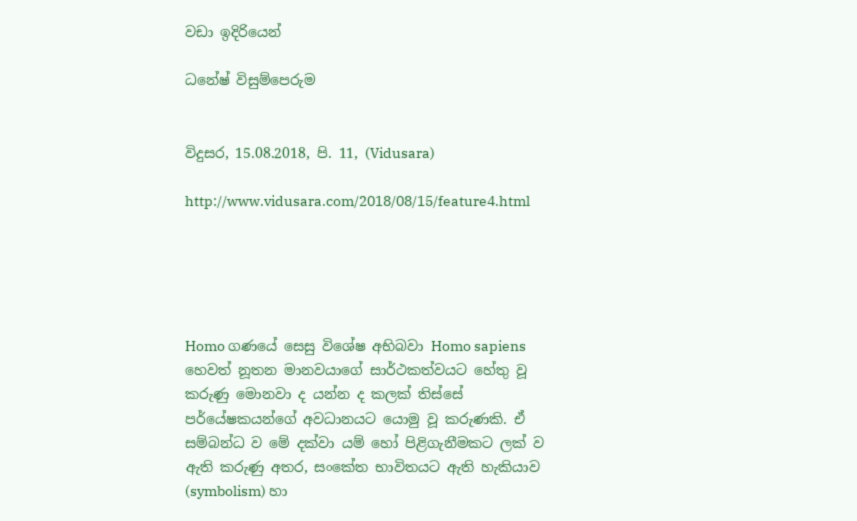වඩා ඉදිරියෙන්

ධනේෂ් විසුම්පෙරුම


විදුසර, 15.08.2018, පි. 11, (Vidusara)

http://www.vidusara.com/2018/08/15/feature4.html





Homo ගණයේ සෙසු විශේෂ අභිබවා Homo sapiens හෙවත් නූතන මානවයාගේ සාර්ථකත්වයට හේතු වූ කරුණු මොනවා ද යන්න ද කලක්‌ තිස්‌සේ පර්යේෂකයන්ගේ අවධානයට යොමු වූ කරුණකි. ඒ සම්බන්ධ ව මේ දක්‌වා යම් හෝ පිළිගැනීමකට ලක්‌ ව ඇති කරුණු අතර, සංකේත භාවිතයට ඇති හැකියාව (symbolism) හා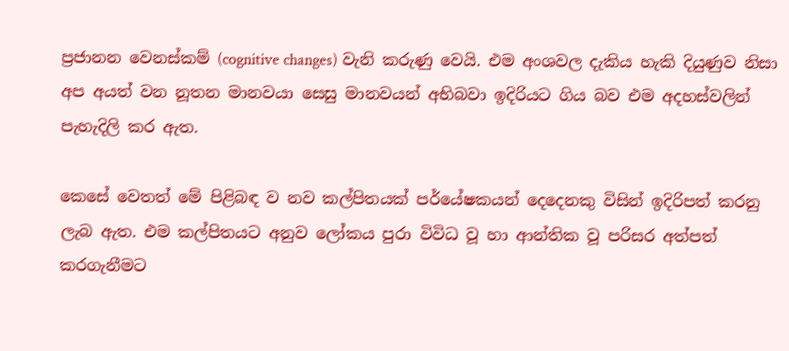ප්‍රජානන වෙනස්‌කම් (cognitive changes) වැනි කරුණු වෙයි. එම අංශවල දැකිය හැකි දියුණුව නිසා අප අයත් වන නූතන මානවයා සෙසු මානවයන් අභිබවා ඉදිරියට ගිය බව එම අදහස්‌වලින් පැහැදිලි කර ඇත.

කෙසේ වෙතත් මේ පිළිබඳ ව නව කල්පිතයක්‌ පර්යේෂකයන් දෙදෙනකු විසින් ඉදිරිපත් කරනු ලැබ ඇත. එම කල්පිතයට අනුව ලෝකය පුරා විවිධ වූ හා ආන්තික වූ පරිසර අත්පත් කරගැනීමට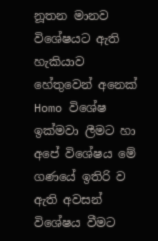නූතන මානව විශේෂයට ඇති හැකියාව හේතුවෙන් අනෙක්‌ Homo විශේෂ ඉක්‌මවා ලීමට හා අපේ විශේෂය මේ ගණයේ ඉතිරි ව ඇති අවසන් විශේෂය වීමට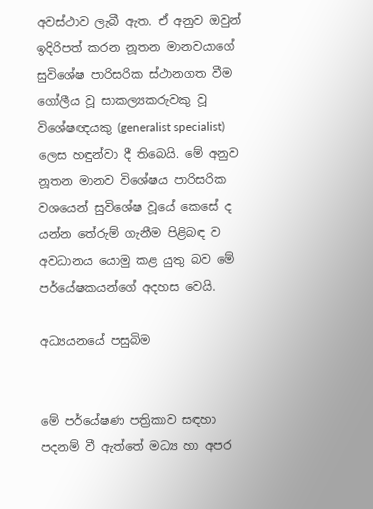අවස්‌ථාව ලැබී ඇත. ඒ අනුව ඔවුන් ඉදිරිපත් කරන නූතන මානවයාගේ සුවිශේෂ පාරිසරික ස්‌ථානගත වීම ගෝලීය වූ සාකල්‍යකරුවකු වූ විශේෂඥයකු (generalist specialist) ලෙස හඳුන්වා දී තිබෙයි. මේ අනුව නූතන මානව විශේෂය පාරිසරික වශයෙන් සුවිශේෂ වූයේ කෙසේ ද යන්න තේරුම් ගැනීම පිළිබඳ ව අවධානය යොමු කළ යුතු බව මේ පර්යේෂකයන්ගේ අදහස වෙයි.

අධ්‍යයනයේ පසුබිම


මේ පර්යේෂණ පත්‍රිකාව සඳහා පදනම් වී ඇත්තේ මධ්‍ය හා අපර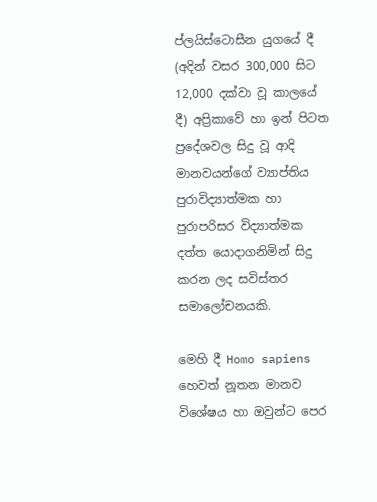ප්ලයිස්‌ටොසීන යුගයේ දී (අදින් වසර 300,000 සිට 12,000 දක්‌වා වූ කාලයේ දී) අප්‍රිකාවේ හා ඉන් පිටත ප්‍රදේශවල සිදු වූ ආදි මානවයන්ගේ ව්‍යාප්තිය පුරාවිද්‍යාත්මක හා පුරාපරිසර විද්‍යාත්මක දත්ත යොදාගනිමින් සිදු කරන ලද සවිස්‌තර සමාලෝචනයකි.

මෙහි දී Homo sapiens හෙවත් නූතන මානව විශේෂය හා ඔවුන්ට පෙර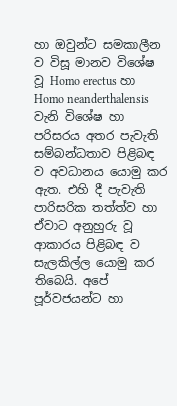හා ඔවුන්ට සමකාලීන ව විසූ මානව විශේෂ වූ Homo erectus හා Homo neanderthalensis වැනි විශේෂ හා පරිසරය අතර පැවැති සම්බන්ධතාව පිළිබඳ ව අවධානය යොමු කර ඇත. එහි දී පැවැති පාරිසරික තත්ත්ව හා ඒවාට අනුහුරු වූ ආකාරය පිළිබඳ ව සැලකිල්ල යොමු කර තිබෙයි. අපේ පූර්වජයන්ට හා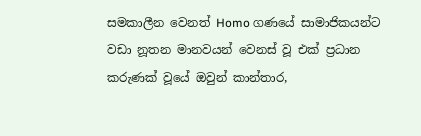සමකාලීන වෙනත් Homo ගණයේ සාමාජිකයන්ට වඩා නූතන මානවයන් වෙනස්‌ වූ එක්‌ ප්‍රධාන කරුණක්‌ වූයේ ඔවුන් කාන්තාර,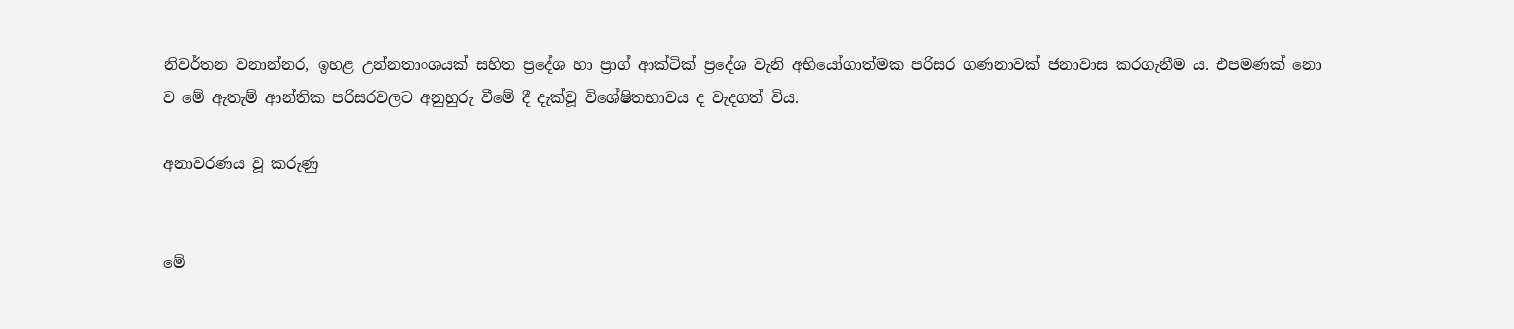නිවර්තන වනාන්නර, ඉහළ උන්නතාංශයක්‌ සහිත ප්‍රදේශ හා ප්‍රාග් ආක්‌ටික්‌ ප්‍රදේශ වැනි අභියෝගාත්මක පරිසර ගණනාවක්‌ ජනාවාස කරගැනීම ය. එපමණක්‌ නො ව මේ ඇතැම් ආන්තික පරිසරවලට අනුහුරු වීමේ දී දැක්‌වූ විශේෂිතභාවය ද වැදගත් විය.

අනාවරණය වූ කරුණු


මේ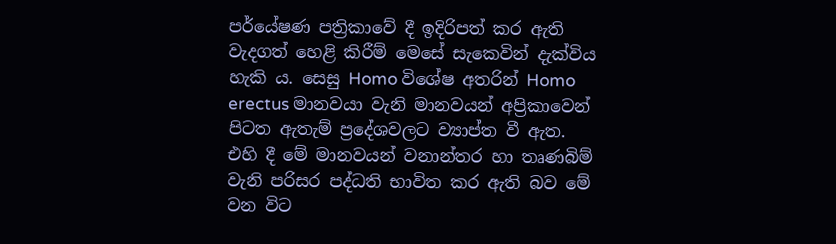පර්යේෂණ පත්‍රිකාවේ දී ඉදිරිපත් කර ඇති වැදගත් හෙළි කිරීම් මෙසේ සැකෙවින් දැක්‌විය හැකි ය. සෙසු Homo විශේෂ අතරින් Homo erectus මානවයා වැනි මානවයන් අප්‍රිකාවෙන් පිටත ඇතැම් ප්‍රදේශවලට ව්‍යාප්ත වී ඇත. එහි දී මේ මානවයන් වනාන්තර හා තෘණබිම් වැනි පරිසර පද්ධති භාවිත කර ඇති බව මේ වන විට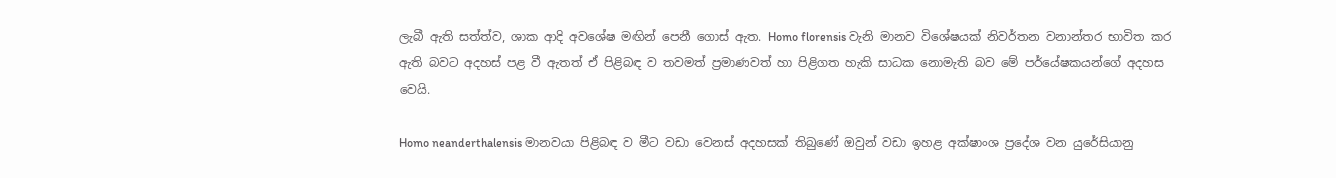ලැබී ඇති සත්ත්ව, ශාක ආදි අවශේෂ මඟින් පෙනී ගොස්‌ ඇත. Homo florensis වැනි මානව විශේෂයක්‌ නිවර්තන වනාන්තර භාවිත කර ඇති බවට අදහස්‌ පළ වී ඇතත් ඒ පිළිබඳ ව තවමත් ප්‍රමාණවත් හා පිළිගත හැකි සාධක නොමැති බව මේ පර්යේෂකයන්ගේ අදහස වෙයි.

Homo neanderthalensis මානවයා පිළිබඳ ව මීට වඩා වෙනස්‌ අදහසක්‌ තිබුණේ ඔවුන් වඩා ඉහළ අක්‌ෂාංශ ප්‍රදේශ වන යුරේසියානු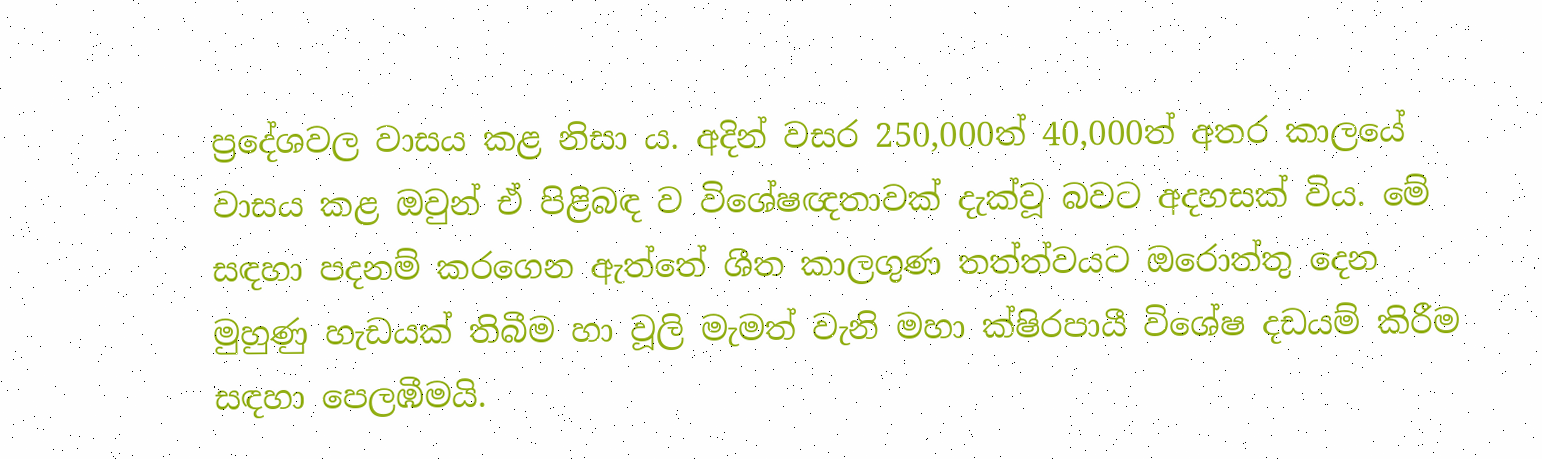ප්‍රදේශවල වාසය කළ නිසා ය. අදින් වසර 250,000ත් 40,000ත් අතර කාලයේ වාසය කළ ඔවුන් ඒ පිළිබඳ ව විශේෂඥතාවක්‌ දැක්‌වූ බවට අදහසක්‌ විය. මේ සඳහා පදනම් කරගෙන ඇත්තේ ශීත කාලගුණ තත්ත්වයට ඔරොත්තු දෙන මුහුණු හැඩයක්‌ තිබීම හා වූලි මැමත් වැනි මහා ක්‌ෂිරපායී විශේෂ දඩයම් කිරීම සඳහා පෙලඹීමයි.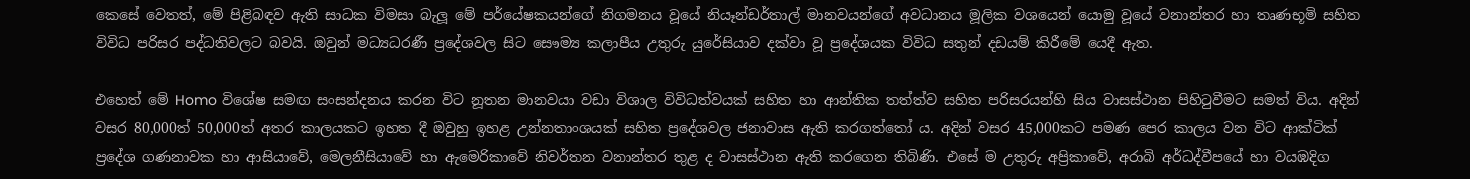කෙසේ වෙතත්, මේ පිළිබඳව ඇති සාධක විමසා බැලූ මේ පර්යේෂකයන්ගේ නිගමනය වූයේ නියෑන්ඩර්තාල් මානවයන්ගේ අවධානය මූලික වශයෙන් යොමු වූයේ වනාන්තර හා තෘණභූමි සහිත විවිධ පරිසර පද්ධතිවලට බවයි. ඔවුන් මධ්‍යධරණී ප්‍රදේශවල සිට සෞම්‍ය කලාපීය උතුරු යුරේසියාව දක්‌වා වූ ප්‍රදේශයක විවිධ සතුන් දඩයම් කිරීමේ යෙදී ඇත.

එහෙත් මේ Homo විශේෂ සමඟ සංසන්දනය කරන විට නූතන මානවයා වඩා විශාල විවිධත්වයක්‌ සහිත හා ආන්තික තත්ත්ව සහිත පරිසරයන්හි සිය වාසස්‌ථාන පිහිටුවීමට සමත් විය. අදින් වසර 80,000ත් 50,000ත් අතර කාලයකට ඉහත දී ඔවුහු ඉහළ උන්නතාංශයක්‌ සහිත ප්‍රදේශවල ජනාවාස ඇති කරගත්තෝ ය. අදින් වසර 45,000කට පමණ පෙර කාලය වන විට ආක්‌ටික්‌ ප්‍රදේශ ගණනාවක හා ආසියාවේ, මෙලනීසියාවේ හා ඇමෙරිකාවේ නිවර්තන වනාන්තර තුළ ද වාසස්‌ථාන ඇති කරගෙන තිබිණි. එසේ ම උතුරු අප්‍රිකාවේ, අරාබි අර්ධද්වීපයේ හා වයඹදිග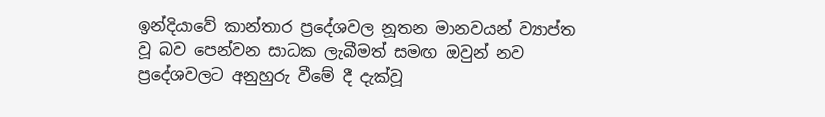ඉන්දියාවේ කාන්තාර ප්‍රදේශවල නූතන මානවයන් ව්‍යාප්ත වූ බව පෙන්වන සාධක ලැබීමත් සමඟ ඔවුන් නව ප්‍රදේශවලට අනුහුරු වීමේ දී දැක්‌වූ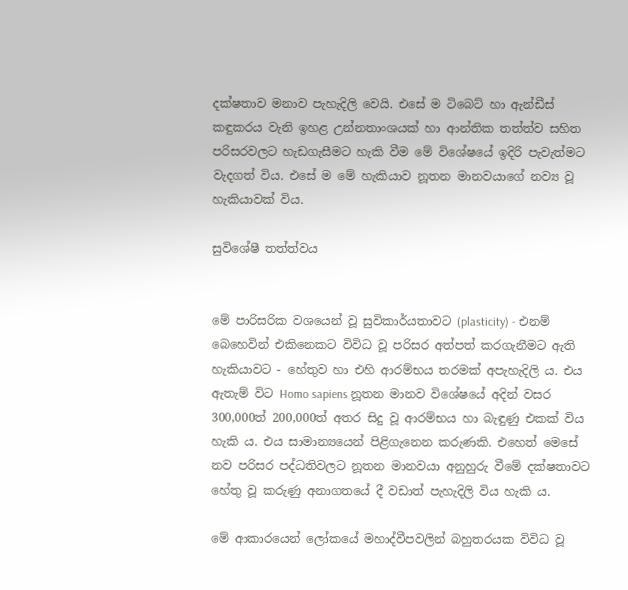දක්‌ෂතාව මනාව පැහැදිලි වෙයි. එසේ ම ටිබෙට්‌ හා ඇන්ඩීස්‌ කඳුකරය වැනි ඉහළ උන්නතාංශයක්‌ හා ආන්තික තත්ත්ව සහිත පරිසරවලට හැඩගැසීමට හැකි වීම මේ විශේෂයේ ඉදිරි පැවැත්මට වැදගත් විය. එසේ ම මේ හැකියාව නූතන මානවයාගේ නව්‍ය වූ හැකියාවක්‌ විය.

සුවිශේෂී තත්ත්වය


මේ පාරිසරික වශයෙන් වූ සුවිකාර්යතාවට (plasticity) - එනම් බෙහෙවින් එකිනෙකට විවිධ වූ පරිසර අත්පත් කරගැනීමට ඇති හැකියාවට - හේතුව හා එහි ආරම්භය තරමක්‌ අපැහැදිලි ය. එය ඇතැම් විට Homo sapiens නූතන මානව විශේෂයේ අදින් වසර 300,000ත් 200,000ත් අතර සිදු වූ ආරම්භය හා බැඳුණු එකක්‌ විය හැකි ය. එය සාමාන්‍යයෙන් පිළිගැනෙන කරුණකි. එහෙත් මෙසේ නව පරිසර පද්ධතිවලට නූතන මානවයා අනුහුරු වීමේ දක්‌ෂතාවට හේතු වූ කරුණු අනාගතයේ දී වඩාත් පැහැදිලි විය හැකි ය.

මේ ආකාරයෙන් ලෝකයේ මහාද්වීපවලින් බහුතරයක විවිධ වූ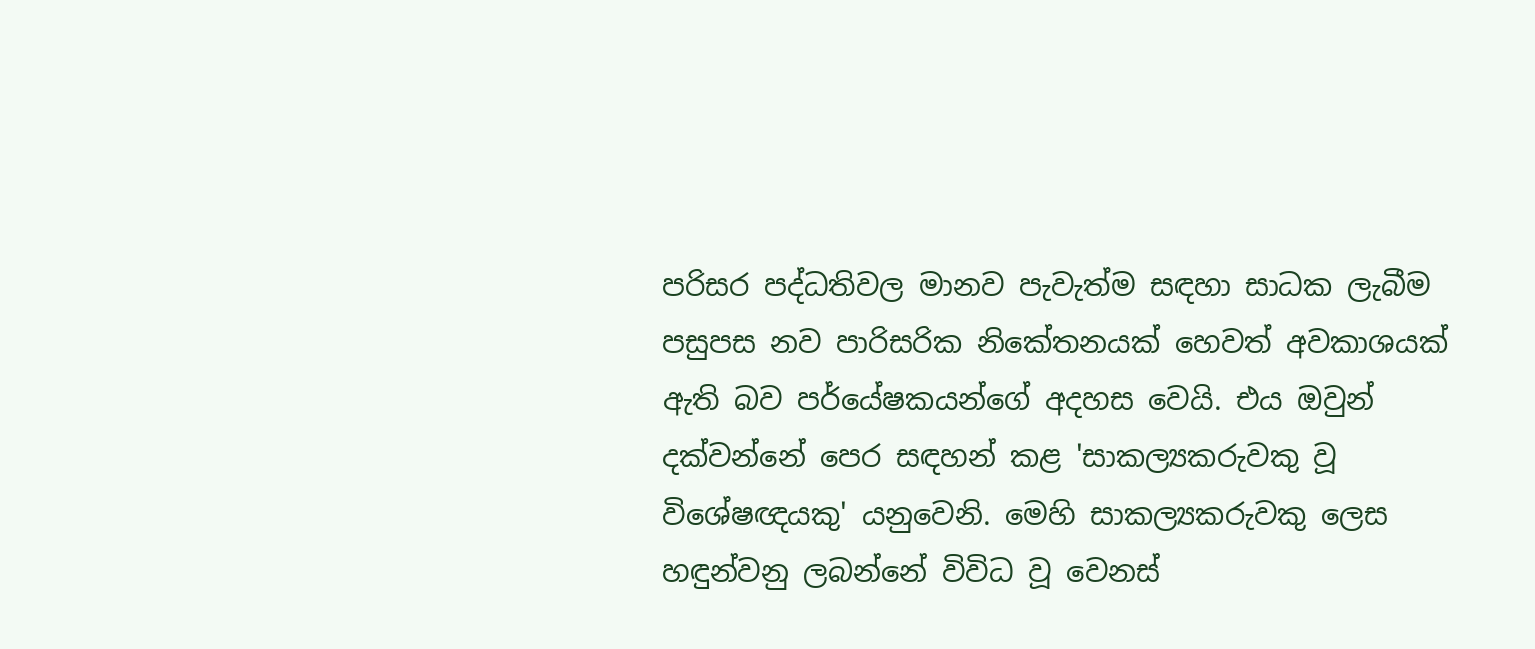පරිසර පද්ධතිවල මානව පැවැත්ම සඳහා සාධක ලැබීම පසුපස නව පාරිසරික නිකේතනයක්‌ හෙවත් අවකාශයක්‌ ඇති බව පර්යේෂකයන්ගේ අදහස වෙයි. එය ඔවුන් දක්‌වන්නේ පෙර සඳහන් කළ 'සාකල්‍යකරුවකු වූ විශේෂඥයකු' යනුවෙනි. මෙහි සාකල්‍යකරුවකු ලෙස හඳුන්වනු ලබන්නේ විවිධ වූ වෙනස්‌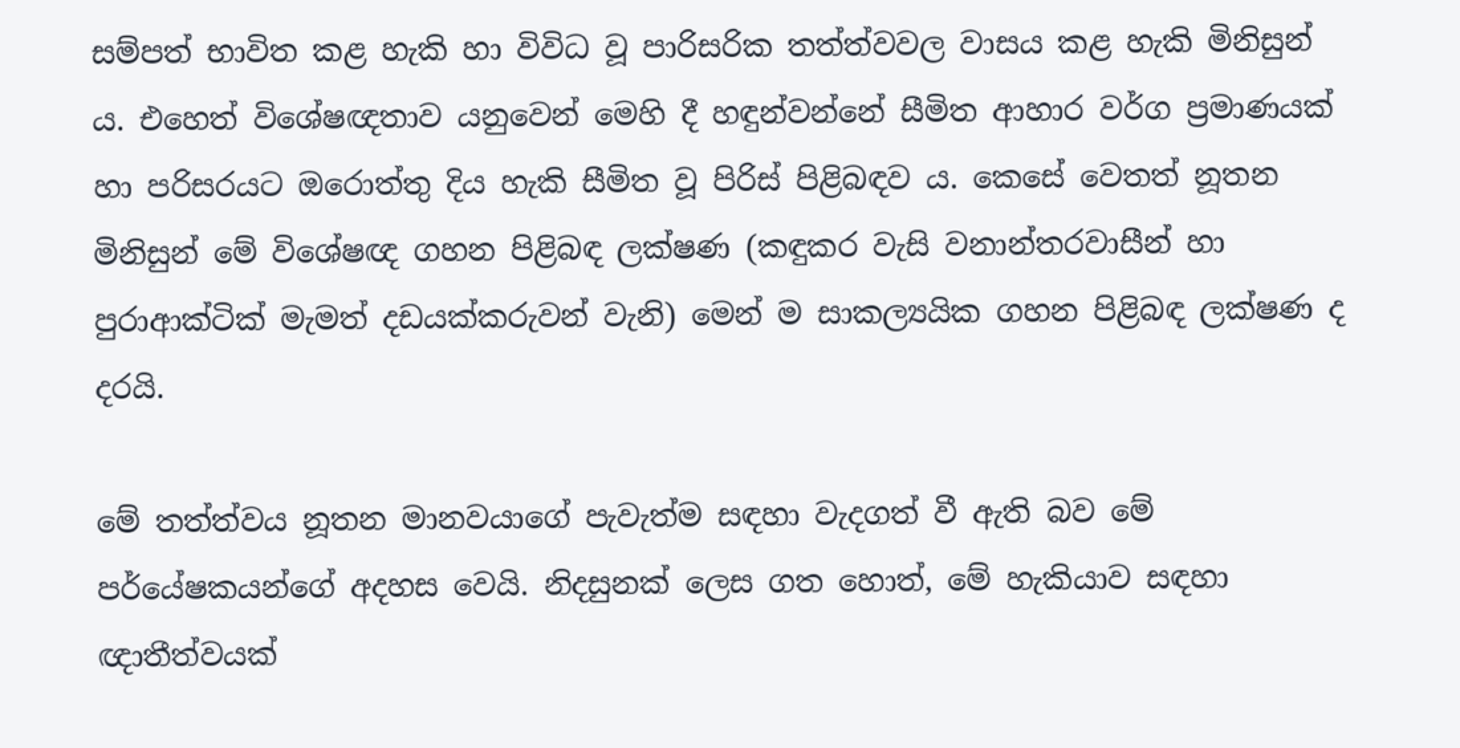සම්පත් භාවිත කළ හැකි හා විවිධ වූ පාරිසරික තත්ත්වවල වාසය කළ හැකි මිනිසුන් ය. එහෙත් විශේෂඥතාව යනුවෙන් මෙහි දී හඳුන්වන්නේ සීමිත ආහාර වර්ග ප්‍රමාණයක්‌ හා පරිසරයට ඔරොත්තු දිය හැකි සීමිත වූ පිරිස්‌ පිළිබඳව ය. කෙසේ වෙතත් නූතන මිනිසුන් මේ විශේෂඥ ගහන පිළිබඳ ලක්‌ෂණ (කඳුකර වැසි වනාන්තරවාසීන් හා පුරාආක්‌ටික්‌ මැමත් දඩයක්‌කරුවන් වැනි) මෙන් ම සාකල්‍යයික ගහන පිළිබඳ ලක්‌ෂණ ද දරයි.

මේ තත්ත්වය නූතන මානවයාගේ පැවැත්ම සඳහා වැදගත් වී ඇති බව මේ පර්යේෂකයන්ගේ අදහස වෙයි. නිදසුනක්‌ ලෙස ගත හොත්, මේ හැකියාව සඳහා ඥාතීත්වයක්‌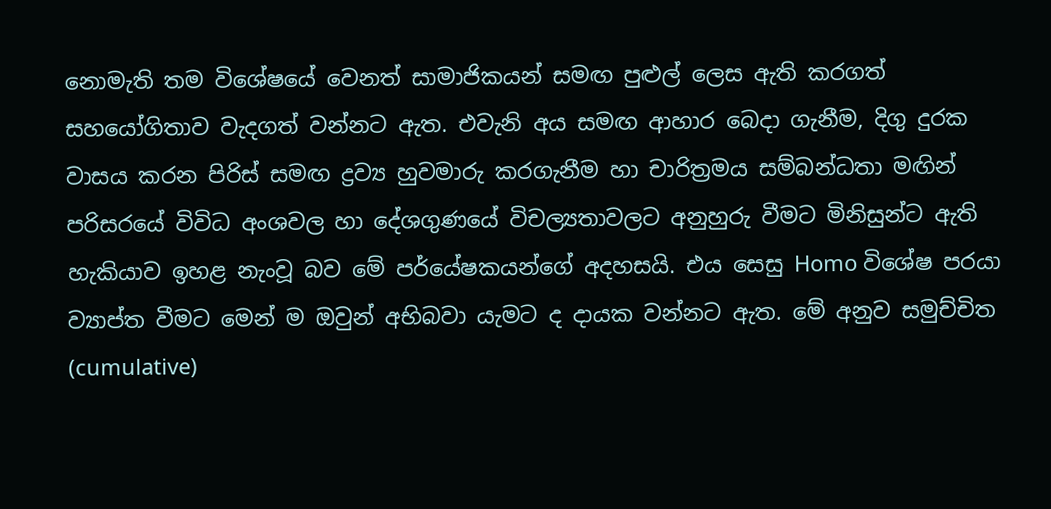නොමැති තම විශේෂයේ වෙනත් සාමාජිකයන් සමඟ පුළුල් ලෙස ඇති කරගත් සහයෝගිතාව වැදගත් වන්නට ඇත. එවැනි අය සමඟ ආහාර බෙදා ගැනීම, දිගු දුරක වාසය කරන පිරිස්‌ සමඟ ද්‍රව්‍ය හුවමාරු කරගැනීම හා චාරිත්‍රමය සම්බන්ධතා මඟින් පරිසරයේ විවිධ අංශවල හා දේශගුණයේ විචල්‍යතාවලට අනුහුරු වීමට මිනිසුන්ට ඇති හැකියාව ඉහළ නැංවූ බව මේ පර්යේෂකයන්ගේ අදහසයි. එය සෙසු Homo විශේෂ පරයා ව්‍යාප්ත වීමට මෙන් ම ඔවුන් අභිබවා යැමට ද දායක වන්නට ඇත. මේ අනුව සමුච්චිත (cumulative)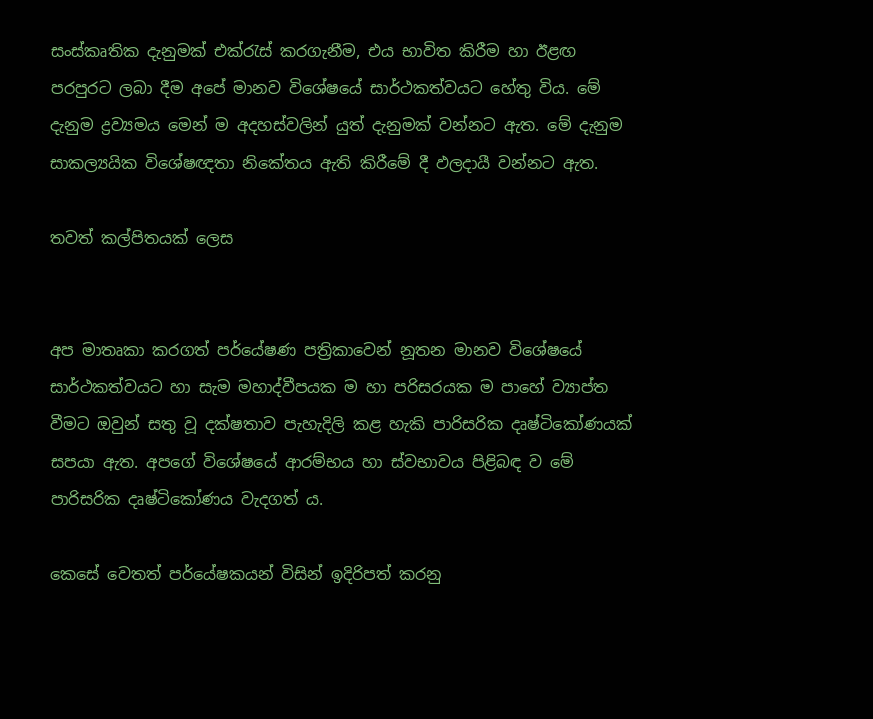සංස්‌කෘතික දැනුමක්‌ එක්‌රැස්‌ කරගැනීම, එය භාවිත කිරීම හා ඊළඟ පරපුරට ලබා දීම අපේ මානව විශේෂයේ සාර්ථකත්වයට හේතු විය. මේ දැනුම ද්‍රව්‍යමය මෙන් ම අදහස්‌වලින් යුත් දැනුමක්‌ වන්නට ඇත. මේ දැනුම සාකල්‍යයික විශේෂඥතා නිකේතය ඇති කිරීමේ දී ඵලදායී වන්නට ඇත.

තවත් කල්පිතයක්‌ ලෙස


අප මාතෘකා කරගත් පර්යේෂණ පත්‍රිකාවෙන් නූතන මානව විශේෂයේ සාර්ථකත්වයට හා සැම මහාද්වීපයක ම හා පරිසරයක ම පාහේ ව්‍යාප්ත වීමට ඔවුන් සතු වූ දක්‌ෂතාව පැහැදිලි කළ හැකි පාරිසරික දෘෂ්ටිකෝණයක්‌ සපයා ඇත. අපගේ විශේෂයේ ආරම්භය හා ස්‌වභාවය පිළිබඳ ව මේ පාරිසරික දෘෂ්ටිකෝණය වැදගත් ය.

කෙසේ වෙතත් පර්යේෂකයන් විසින් ඉදිරිපත් කරනු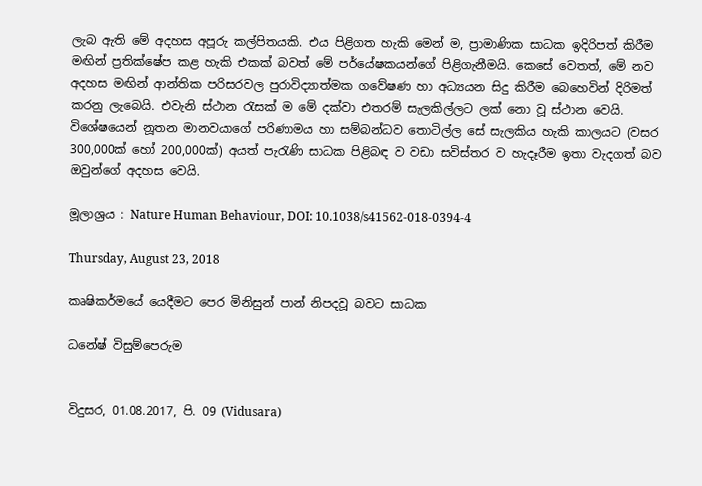ලැබ ඇති මේ අදහස අපූරු කල්පිතයකි. එය පිළිගත හැකි මෙන් ම, ප්‍රාමාණික සාධක ඉදිරිපත් කිරීම මඟින් ප්‍රතික්‌ෂේප කළ හැකි එකක්‌ බවත් මේ පර්යේෂකයන්ගේ පිළිගැනීමයි. කෙසේ වෙතත්, මේ නව අදහස මඟින් ආන්තික පරිසරවල පුරාවිද්‍යාත්මක ගවේෂණ හා අධ්‍යයන සිදු කිරීම බෙහෙවින් දිරිමත් කරනු ලැබෙයි. එවැනි ස්‌ථාන රැසක්‌ ම මේ දක්‌වා එතරම් සැලකිල්ලට ලක්‌ නො වූ ස්‌ථාන වෙයි. විශේෂයෙන් නූතන මානවයාගේ පරිණාමය හා සම්බන්ධව තොටිල්ල සේ සැලකිය හැකි කාලයට (වසර 300,000ක්‌ හෝ 200,000ක්‌) අයත් පැරැණි සාධක පිළිබඳ ව වඩා සවිස්‌තර ව හැදෑරීම ඉතා වැදගත් බව ඔවුන්ගේ අදහස වෙයි.

මූලාශ්‍රය : Nature Human Behaviour, DOI: 10.1038/s41562-018-0394-4

Thursday, August 23, 2018

කෘෂිකර්මයේ යෙදීමට පෙර මිනිසුන් පාන් නිපදවූ බවට සාධක

ධනේෂ් විසුම්පෙරුම


විදුසර, 01.08.2017, පි. 09 (Vidusara)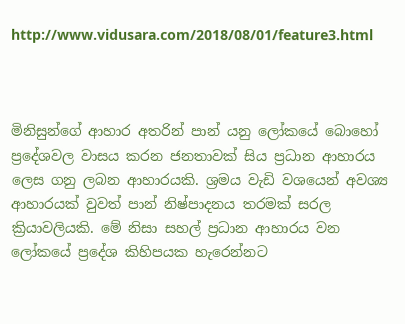http://www.vidusara.com/2018/08/01/feature3.html



මිනිසුන්ගේ ආහාර අතරින් පාන් යනු ලෝකයේ බොහෝ ප්‍රදේශවල වාසය කරන ජනතාවක්‌ සිය ප්‍රධාන ආහාරය ලෙස ගනු ලබන ආහාරයකි. ශ්‍රමය වැඩි වශයෙන් අවශ්‍ය ආහාරයක්‌ වුවත් පාන් නිෂ්පාදනය තරමක්‌ සරල ක්‍රියාවලියකි. මේ නිසා සහල් ප්‍රධාන ආහාරය වන ලෝකයේ ප්‍රදේශ කිහිපයක හැරෙන්නට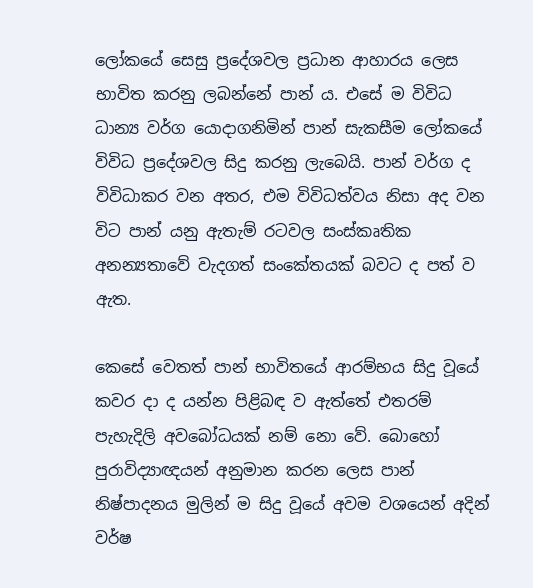ලෝකයේ සෙසු ප්‍රදේශවල ප්‍රධාන ආහාරය ලෙස භාවිත කරනු ලබන්නේ පාන් ය. එසේ ම විවිධ ධාන්‍ය වර්ග යොදාගනිමින් පාන් සැකසීම ලෝකයේ විවිධ ප්‍රදේශවල සිදු කරනු ලැබෙයි. පාන් වර්ග ද විවිධාකර වන අතර, එම විවිධත්වය නිසා අද වන විට පාන් යනු ඇතැම් රටවල සංස්‌කෘතික අනන්‍යතාවේ වැදගත් සංකේතයක්‌ බවට ද පත් ව ඇත.

කෙසේ වෙතත් පාන් භාවිතයේ ආරම්භය සිදු වූයේ කවර දා ද යන්න පිළිබඳ ව ඇත්තේ එතරම් පැහැදිලි අවබෝධයක්‌ නම් නො වේ. බොහෝ පුරාවිද්‍යාඥයන් අනුමාන කරන ලෙස පාන් නිෂ්පාදනය මුලින් ම සිදු වූයේ අවම වශයෙන් අදින් වර්ෂ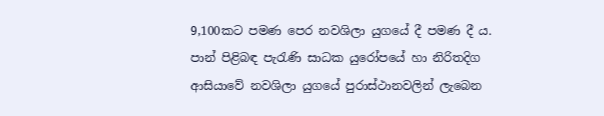9,100කට පමණ පෙර නවශිලා යුගයේ දී පමණ දී ය. පාන් පිළිබඳ පැරැණි සාධක යුරෝපයේ හා නිරිතදිග ආසියාවේ නවශිලා යුගයේ පුරාස්‌ථානවලින් ලැබෙන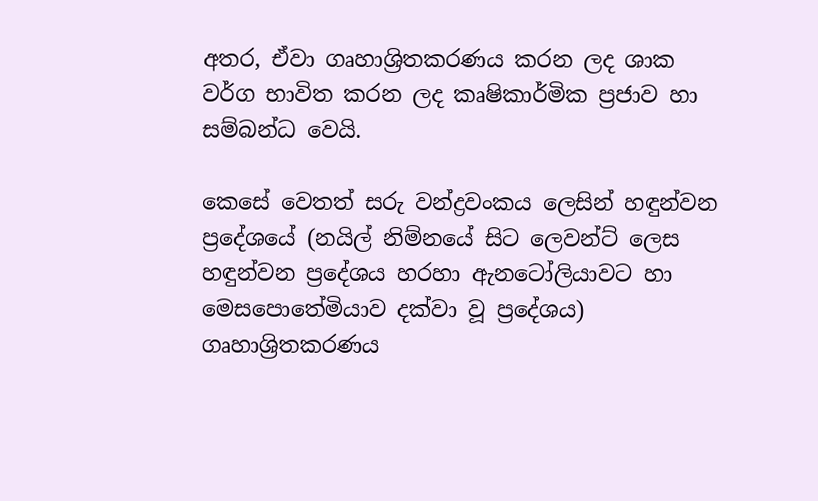අතර, ඒවා ගෘහාශ්‍රිතකරණය කරන ලද ශාක වර්ග භාවිත කරන ලද කෘෂිකාර්මික ප්‍රජාව හා සම්බන්ධ වෙයි.

කෙසේ වෙතත් සරු වන්ද්‍රවංකය ලෙසින් හඳුන්වන ප්‍රදේශයේ (නයිල් නිම්නයේ සිට ලෙවන්ට්‌ ලෙස හඳුන්වන ප්‍රදේශය හරහා ඇනටෝලියාවට හා මෙසපොතේමියාව දක්‌වා වූ ප්‍රදේශය) ගෘහාශ්‍රිතකරණය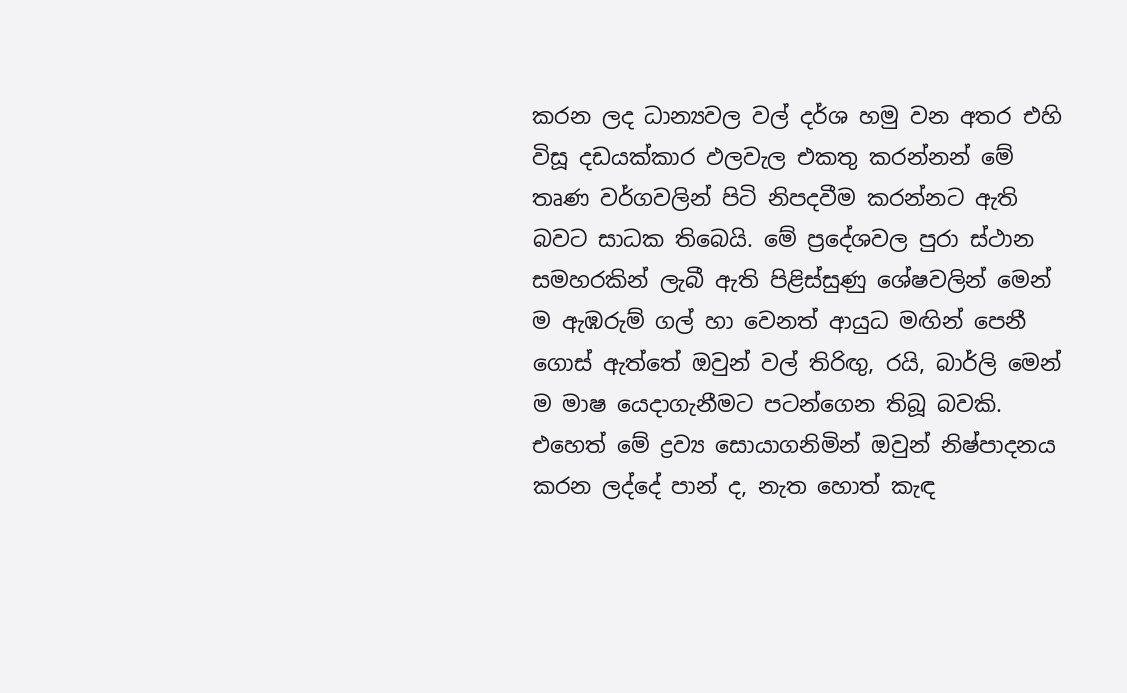කරන ලද ධාන්‍යවල වල් දර්ශ හමු වන අතර එහි විසූ දඩයක්‌කාර ඵලවැල එකතු කරන්නන් මේ තෘණ වර්ගවලින් පිටි නිපදවීම කරන්නට ඇති බවට සාධක තිබෙයි. මේ ප්‍රදේශවල පුරා ස්‌ථාන සමහරකින් ලැබී ඇති පිළිස්‌සුණු ශේෂවලින් මෙන් ම ඇඹරුම් ගල් හා වෙනත් ආයුධ මඟින් පෙනී ගොස්‌ ඇත්තේ ඔවුන් වල් තිරිඟු, රයි, බාර්ලි මෙන් ම මාෂ යෙදාගැනීමට පටන්ගෙන තිබූ බවකි. එහෙත් මේ ද්‍රව්‍ය සොයාගනිමින් ඔවුන් නිෂ්පාදනය කරන ලද්දේ පාන් ද, නැත හොත් කැඳ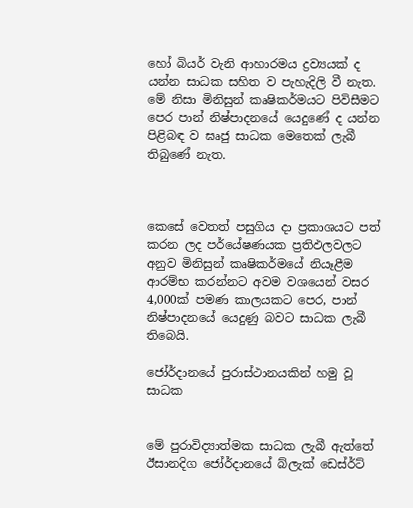හෝ බියර් වැනි ආහාරමය ද්‍රව්‍යයක්‌ ද යන්න සාධක සහිත ව පැහැදිලි වී නැත. මේ නිසා මිනිසුන් කෘෂිකර්මයට පිවිසීමට පෙර පාන් නිෂ්පාදනයේ යෙදුණේ ද යන්න පිළිබඳ ව ඝෘජු සාධක මෙතෙක්‌ ලැබී තිබුණේ නැත.



කෙසේ වෙතත් පසුගිය දා ප්‍රකාශයට පත් කරන ලද පර්යේෂණයක ප්‍රතිඵලවලට අනුව මිනිසුන් කෘෂිකර්මයේ නියෑළීම ආරම්භ කරන්නට අවම වශයෙන් වසර 4,000ක්‌ පමණ කාලයකට පෙර, පාන් නිෂ්පාදනයේ යෙදුණු බවට සාධක ලැබී තිබෙයි.

ජෝර්දානයේ පුරාස්‌ථානයකින් හමු වූ සාධක


මේ පුරාවිද්‍යාත්මක සාධක ලැබී ඇත්තේ ඊසානදිග ජෝර්දානයේ බ්ලැක්‌ ඩෙස්‌ර්ට්‌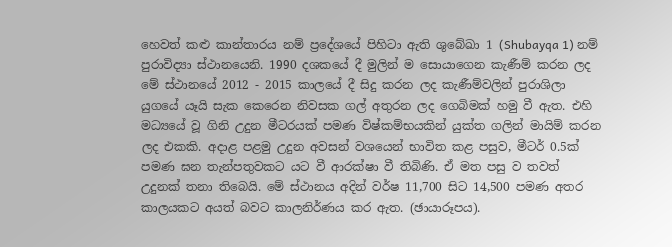හෙවත් කළු කාන්තාරය නම් ප්‍රදේශයේ පිහිටා ඇති ශුබේඛා 1 (Shubayqa 1) නම් පුරාවිද්‍යා ස්‌ථානයෙනි. 1990 දශකයේ දී මුලින් ම සොයාගෙන කැණීම් කරන ලද මේ ස්‌ථානයේ 2012 - 2015 කාලයේ දී සිදු කරන ලද කැණීම්වලින් පුරාශිලා යුගයේ යෑයි සැක කෙරෙන නිවසක ගල් අතුරන ලද ගෙබිමක්‌ හමු වී ඇත. එහි මධ්‍යයේ වූ ගිනි උදුන මීටරයක්‌ පමණ විෂ්කම්භයකින් යුක්‌ත ගලින් මායිම් කරන ලද එකකි. අදාළ පළමු උදුන අවසන් වශයෙන් භාවිත කළ පසුව, මීටර් 0.5ක්‌ පමණ ඝන තැන්පතුවකට යට වී ආරක්‌ෂා වී තිබිණි. ඒ මත පසු ව තවත් උදුනක්‌ තනා තිබෙයි. මේ ස්‌ථානය අදින් වර්ෂ 11,700 සිට 14,500 පමණ අතර කාලයකට අයත් බවට කාලනිර්ණය කර ඇත. (ඡායාරූපය).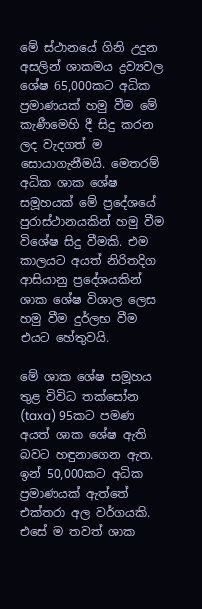මේ ස්‌ථානයේ ගිනි උදුන අසලින් ශාකමය ද්‍රව්‍යවල ශේෂ 65,000කට අධික ප්‍රමාණයක්‌ හමු වීම මේ කැණීමෙහි දී සිදු කරන ලද වැදගත් ම සොයාගැනීමයි. මෙතරම් අධික ශාක ශේෂ සමූහයක්‌ මේ ප්‍රදේශයේ පුරාස්‌ථානයකින් හමු වීම විශේෂ සිදු වීමකි. එම කාලයට අයත් නිරිතදිග ආසියානු ප්‍රදේශයකින් ශාක ශේෂ විශාල ලෙස හමු වීම දුර්ලභ වීම එයට හේතුවයි.

මේ ශාක ශේෂ සමූහය තුළ විවිධ තක්‌සෝන (taxa) 95කට පමණ අයත් ශාක ශේෂ ඇති බවට හඳුනාගෙන ඇත. ඉන් 50,000කට අධික ප්‍රමාණයක්‌ ඇත්තේ එක්‌තරා අල වර්ගයකි. එසේ ම තවත් ශාක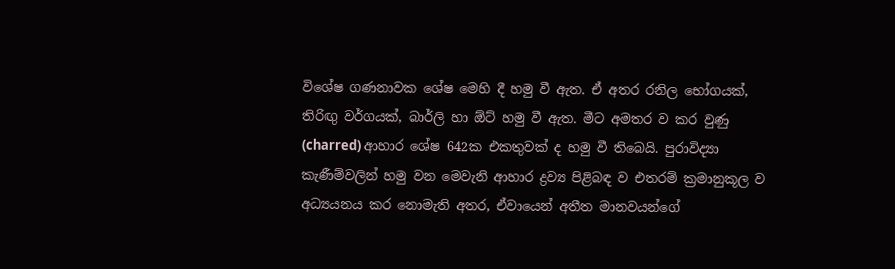විශේෂ ගණනාවක ශේෂ මෙහි දී හමු වී ඇත. ඒ අතර රනිල භෝගයක්‌, තිරිඟු වර්ගයක්‌, බාර්ලි හා ඕට්‌ හමු වී ඇත. මීට අමතර ව කර වුණු (charred) ආහාර ශේෂ 642ක එකතුවක්‌ ද හමු වී තිබෙයි. පුරාවිද්‍යා කැණීම්වලින් හමු වන මෙවැනි ආහාර ද්‍රව්‍ය පිළිබඳ ව එතරම් ක්‍රමානුකූල ව අධ්‍යයනය කර නොමැති අතර, ඒවායෙන් අතීත මානවයන්ගේ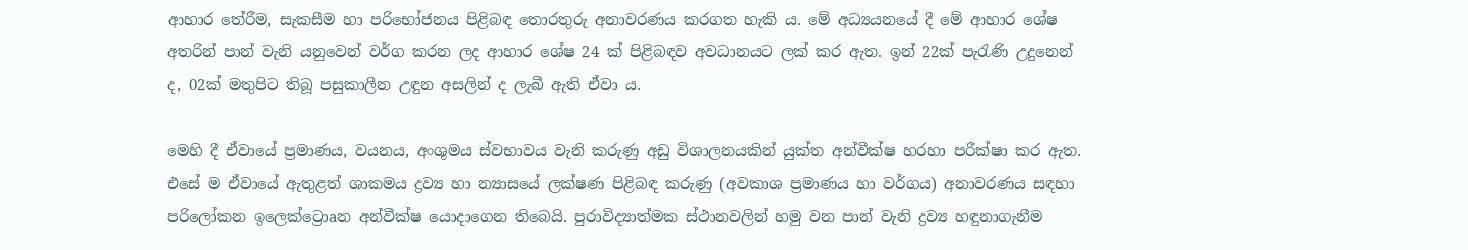ආහාර තේරීම, සැකසීම හා පරිභෝජනය පිළිබඳ තොරතුරු අනාවරණය කරගත හැකි ය. මේ අධ්‍යයනයේ දී මේ ආහාර ශේෂ අතරින් පාන් වැනි යනුවෙන් වර්ග කරන ලද ආහාර ශේෂ 24 ක්‌ පිළිබඳව අවධානයට ලක්‌ කර ඇත. ඉන් 22ක්‌ පැරැණි උදුනෙන් ද, 02ක්‌ මතුපිට තිබූ පසුකාලීන උඳුන අසලින් ද ලැබී ඇති ඒවා ය.

මෙහි දී ඒවායේ ප්‍රමාණය, වයනය, අංශුමය ස්‌වභාවය වැනි කරුණු අඩු විශාලනයකින් යුක්‌ත අන්වීක්‌ෂ හරහා පරීක්‌ෂා කර ඇත. එසේ ම ඒවායේ ඇතුළත් ශාකමය ද්‍රව්‍ය හා න්‍යාසයේ ලක්‌ෂණ පිළිබඳ කරුණු (අවකාශ ප්‍රමාණය හා වර්ගය) අනාවරණය සඳහා පරිලෝකන ඉලෙක්‌ට්‍රොaන අන්වීක්‌ෂ යොදාගෙන තිබෙයි. පුරාවිද්‍යාත්මක ස්‌ථානවලින් හමු වන පාන් වැනි ද්‍රව්‍ය හඳුනාගැනීම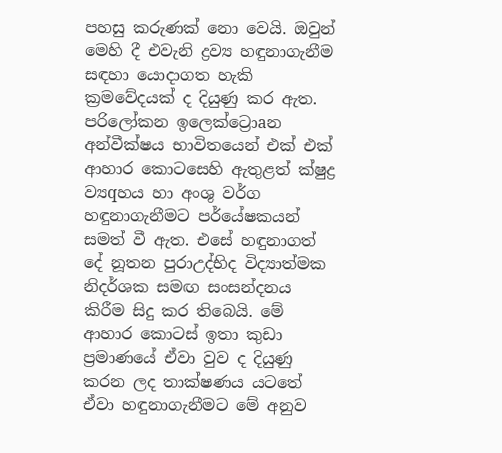පහසු කරුණක්‌ නො වෙයි. ඔවුන් මෙහි දී එවැනි ද්‍රව්‍ය හඳුනාගැනීම සඳහා යොදාගත හැකි ක්‍රමවේදයක්‌ ද දියුණු කර ඇත. පරිලෝකන ඉලෙක්‌ට්‍රොaන අන්වීක්‌ෂය භාවිතයෙන් එක්‌ එක්‌ ආහාර කොටසෙහි ඇතුළත් ක්‌ෂුද්‍ර ව්‍යqහය හා අංශු වර්ග හඳුනාගැනීමට පර්යේෂකයන් සමත් වී ඇත. එසේ හඳුනාගත් දේ නූතන පුරාඋද්භිද විද්‍යාත්මක නිදර්ශක සමඟ සංසන්දනය කිරීම සිදු කර තිබෙයි. මේ ආහාර කොටස්‌ ඉතා කුඩා ප්‍රමාණයේ ඒවා වුව ද දියුණු කරන ලද තාක්‌ෂණය යටතේ ඒවා හඳුනාගැනීමට මේ අනුව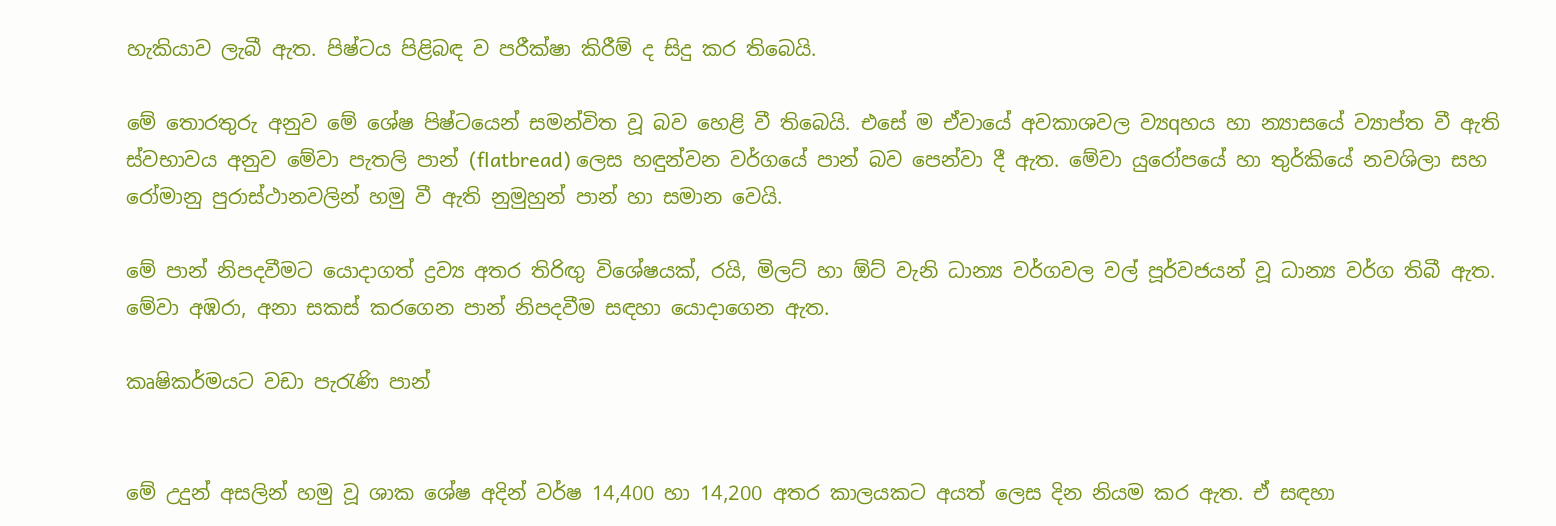හැකියාව ලැබී ඇත. පිෂ්ටය පිළිබඳ ව පරීක්‌ෂා කිරීම් ද සිදු කර තිබෙයි.

මේ තොරතුරු අනුව මේ ශේෂ පිෂ්ටයෙන් සමන්විත වූ බව හෙළි වී තිබෙයි. එසේ ම ඒවායේ අවකාශවල ව්‍යqහය හා න්‍යාසයේ ව්‍යාප්ත වී ඇති ස්‌වභාවය අනුව මේවා පැතලි පාන් (flatbread) ලෙස හඳුන්වන වර්ගයේ පාන් බව පෙන්වා දී ඇත. මේවා යුරෝපයේ හා තුර්කියේ නවශිලා සහ රෝමානු පුරාස්‌ථානවලින් හමු වී ඇති නුමුහුන් පාන් හා සමාන වෙයි.

මේ පාන් නිපදවීමට යොදාගත් ද්‍රව්‍ය අතර තිරිඟු විශේෂයක්‌, රයි, මිලට්‌ හා ඕට්‌ වැනි ධාන්‍ය වර්ගවල වල් පූර්වජයන් වූ ධාන්‍ය වර්ග තිබී ඇත. මේවා අඹරා, අනා සකස්‌ කරගෙන පාන් නිපදවීම සඳහා යොදාගෙන ඇත.

කෘෂිකර්මයට වඩා පැරැණි පාන්


මේ උදුන් අසලින් හමු වූ ශාක ශේෂ අදින් වර්ෂ 14,400 හා 14,200 අතර කාලයකට අයත් ලෙස දින නියම කර ඇත. ඒ සඳහා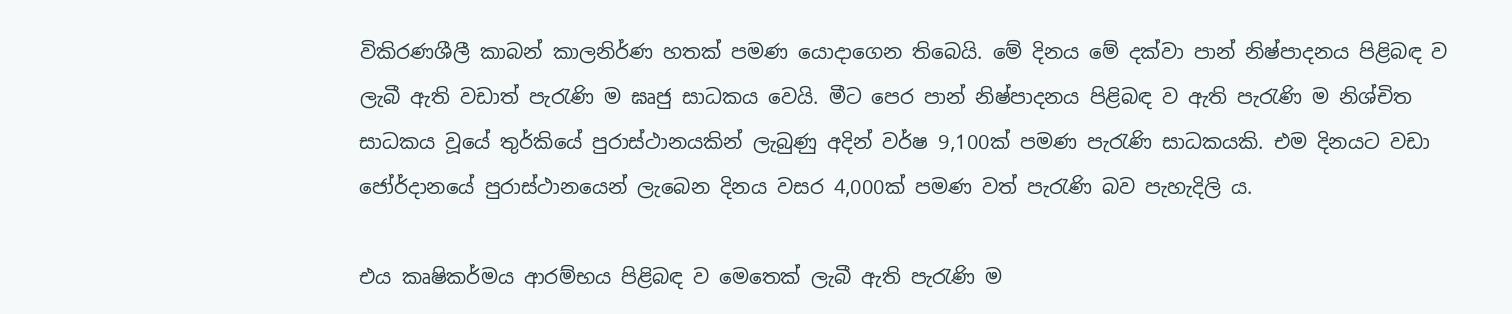විකිරණශීලී කාබන් කාලනිර්ණ හතක්‌ පමණ යොදාගෙන තිබෙයි. මේ දිනය මේ දක්‌වා පාන් නිෂ්පාදනය පිළිබඳ ව ලැබී ඇති වඩාත් පැරැණි ම ඝෘජු සාධකය වෙයි. මීට පෙර පාන් නිෂ්පාදනය පිළිබඳ ව ඇති පැරැණි ම නිශ්චිත සාධකය වූයේ තුර්කියේ පුරාස්‌ථානයකින් ලැබුණු අදින් වර්ෂ 9,100ක්‌ පමණ පැරැණි සාධකයකි. එම දිනයට වඩා ජෝර්දානයේ පුරාස්‌ථානයෙන් ලැබෙන දිනය වසර 4,000ක්‌ පමණ වත් පැරැණි බව පැහැදිලි ය.

එය කෘෂිකර්මය ආරම්භය පිළිබඳ ව මෙතෙක්‌ ලැබී ඇති පැරැණි ම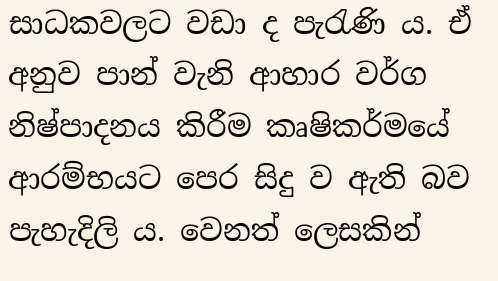සාධකවලට වඩා ද පැරැණි ය. ඒ අනුව පාන් වැනි ආහාර වර්ග නිෂ්පාදනය කිරීම කෘෂිකර්මයේ ආරම්භයට පෙර සිදු ව ඇති බව පැහැදිලි ය. වෙනත් ලෙසකින්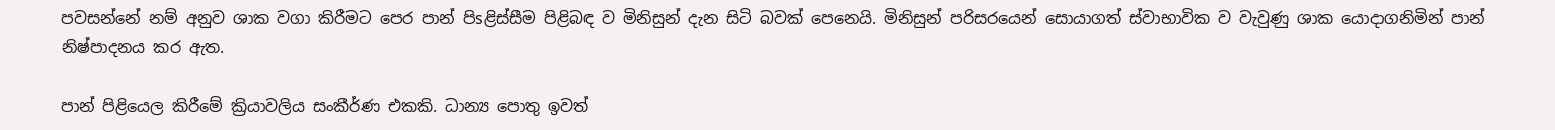පවසන්නේ නම් අනුව ශාක වගා කිරීමට පෙර පාන් පිsළිස්‌සීම පිළිබඳ ව මිනිසුන් දැන සිටි බවක්‌ පෙනෙයි. මිනිසුන් පරිසරයෙන් සොයාගත් ස්‌වාභාවික ව වැවුණු ශාක යොදාගනිමින් පාන් නිෂ්පාදනය කර ඇත.

පාන් පිළියෙල කිරීමේ ක්‍රියාවලිය සංකීර්ණ එකකි. ධාන්‍ය පොතු ඉවත්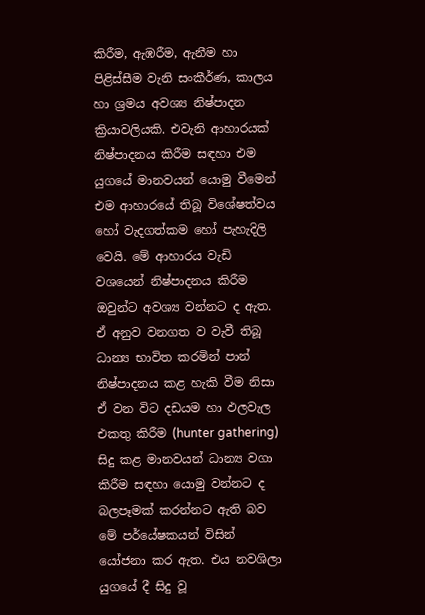කිරීම, ඇඹරීම, ඇනීම හා පිළිස්‌සීම වැනි සංකීර්ණ, කාලය හා ශ්‍රමය අවශ්‍ය නිෂ්පාදන ක්‍රියාවලියකි. එවැනි ආහාරයක්‌ නිෂ්පාදනය කිරීම සඳහා එම යුගයේ මානවයන් යොමු වීමෙන් එම ආහාරයේ තිබූ විශේෂත්වය හෝ වැදගත්කම හෝ පැහැදිලි වෙයි. මේ ආහාරය වැඩි වශයෙන් නිෂ්පාදනය කිරීම ඔවුන්ට අවශ්‍ය වන්නට ද ඇත. ඒ අනුව වනගත ව වැවී තිබූ ධාන්‍ය භාවිත කරමින් පාන් නිෂ්පාදනය කළ හැකි වීම නිසා ඒ වන විට දඩයම හා ඵලවැල එකතු කිරීම (hunter gathering) සිදු කළ මානවයන් ධාන්‍ය වගා කිරීම සඳහා යොමු වන්නට ද බලපෑමක්‌ කරන්නට ඇති බව මේ පර්යේෂකයන් විසින් යෝජනා කර ඇත. එය නවශිලා යුගයේ දී සිදු වූ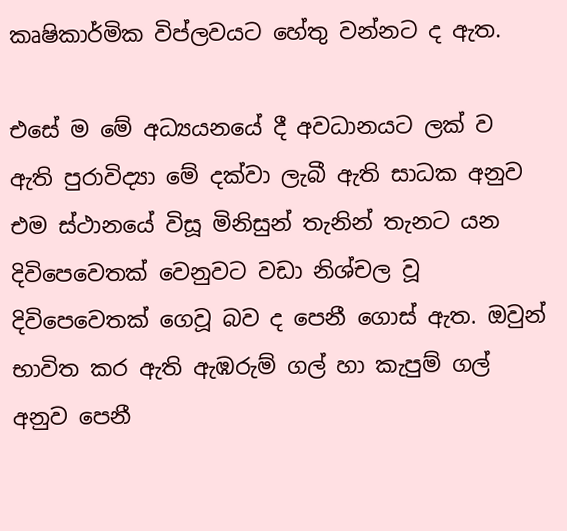කෘෂිකාර්මික විප්ලවයට හේතු වන්නට ද ඇත.

එසේ ම මේ අධ්‍යයනයේ දී අවධානයට ලක්‌ ව ඇති පුරාවිද්‍යා මේ දක්‌වා ලැබී ඇති සාධක අනුව එම ස්‌ථානයේ විසූ මිනිසුන් තැනින් තැනට යන දිවිපෙවෙතක්‌ වෙනුවට වඩා නිශ්චල වූ දිවිපෙවෙතක්‌ ගෙවූ බව ද පෙනී ගොස්‌ ඇත. ඔවුන් භාවිත කර ඇති ඇඹරුම් ගල් හා කැපුම් ගල් අනුව පෙනී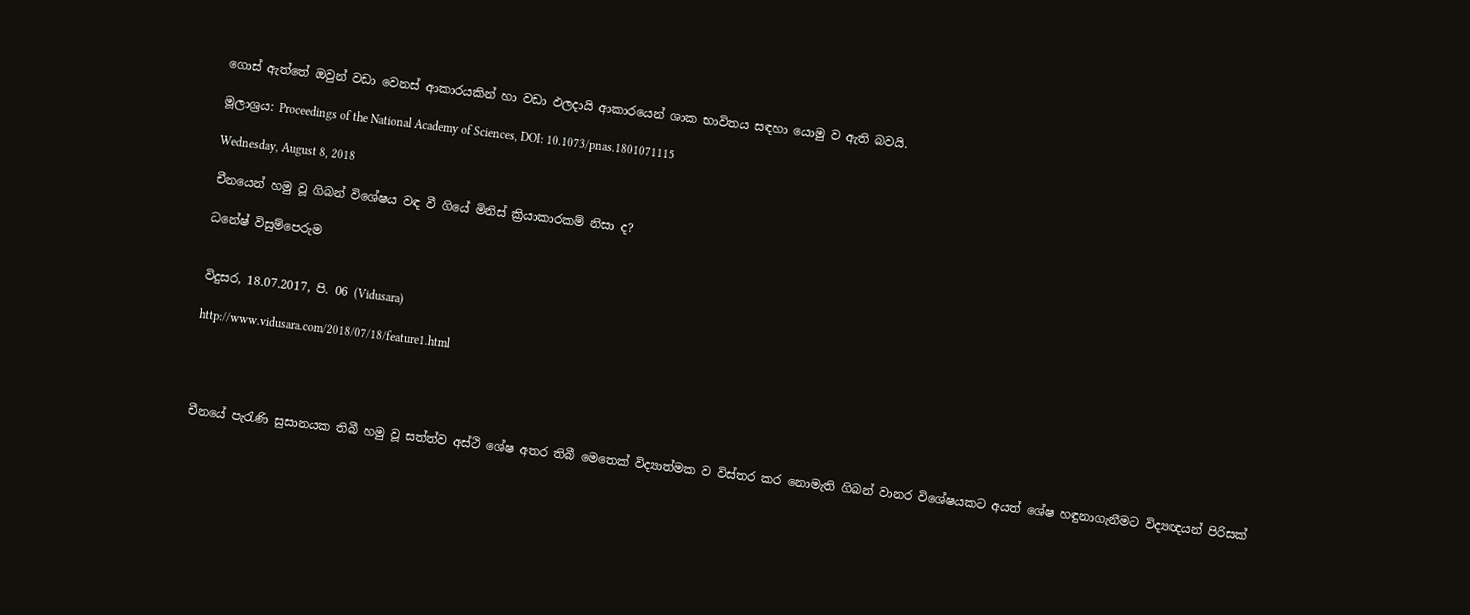ගොස්‌ ඇත්තේ ඔවුන් වඩා වෙනස්‌ ආකාරයකින් හා වඩා ඵලදායි ආකාරයෙන් ශාක භාවිතය සඳහා යොමු ව ඇති බවයි.

මූලාශ්‍රය: Proceedings of the National Academy of Sciences, DOI: 10.1073/pnas.1801071115

Wednesday, August 8, 2018

චීනයෙන් හමු වූ ගිබන් විශේෂය වඳ වී ගියේ මිනිස්‌ ක්‍රියාකාරකම් නිසා ද?

ධනේෂ් විසුම්පෙරුම


විදුසර, 18.07.2017, පි. 06 (Vidusara)

http://www.vidusara.com/2018/07/18/feature1.html




චීනයේ පැරැණි සුසානයක තිබී හමු වූ සත්ත්ව අස්‌ථි ශේෂ අතර තිබී මෙතෙක්‌ විද්‍යාත්මක ව විස්‌තර කර නොමැති ගිබන් වානර විශේෂයකට අයත් ශේෂ හඳුනාගැනීමට විද්‍යඥයන් පිරිසක්‌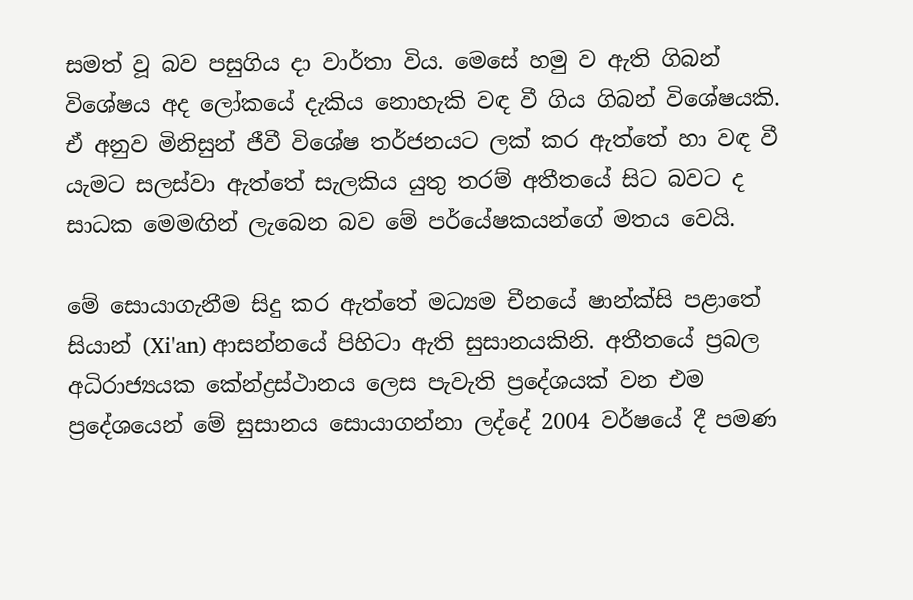සමත් වූ බව පසුගිය දා වාර්තා විය. මෙසේ හමු ව ඇති ගිබන් විශේෂය අද ලෝකයේ දැකිය නොහැකි වඳ වී ගිය ගිබන් විශේෂයකි. ඒ අනුව මිනිසුන් ජීවී විශේෂ තර්ජනයට ලක්‌ කර ඇත්තේ හා වඳ වී යැමට සලස්‌වා ඇත්තේ සැලකිය යුතු තරම් අතීතයේ සිට බවට ද සාධක මෙමඟින් ලැබෙන බව මේ පර්යේෂකයන්ගේ මතය වෙයි.

මේ සොයාගැනීම සිදු කර ඇත්තේ මධ්‍යම චීනයේ ෂාන්ක්‌සි පළාතේ සියාන් (Xi'an) ආසන්නයේ පිහිටා ඇති සුසානයකිනි. අතීතයේ ප්‍රබල අධිරාජ්‍යයක කේන්ද්‍රස්‌ථානය ලෙස පැවැති ප්‍රදේශයක්‌ වන එම ප්‍රදේශයෙන් මේ සුසානය සොයාගන්නා ලද්දේ 2004 වර්ෂයේ දී පමණ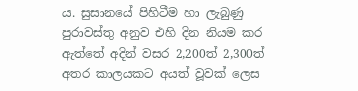ය. සුසානයේ පිහිටීම හා ලැබුණු පුරාවස්‌තු අනුව එහි දින නියම කර ඇත්තේ අදින් වසර 2,200ත් 2,300ත් අතර කාලයකට අයත් වූවක්‌ ලෙස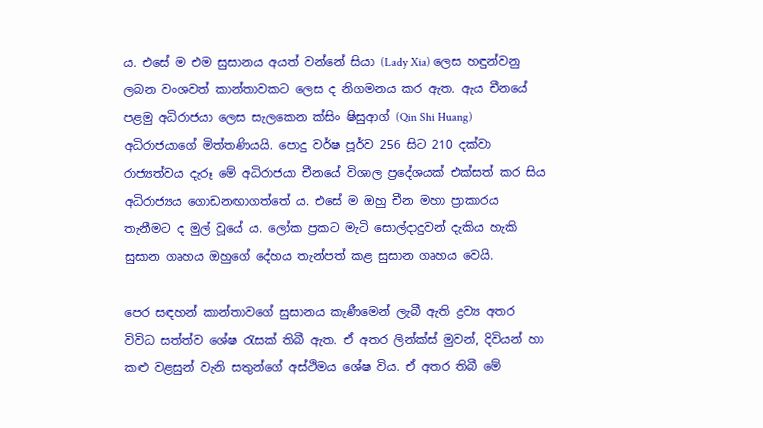ය. එසේ ම එම සුසානය අයත් වන්නේ සියා (Lady Xia) ලෙස හඳුන්වනු ලබන වංශවත් කාන්තාවකට ලෙස ද නිගමනය කර ඇත. ඇය චීනයේ පළමු අධිරාජයා ලෙස සැලකෙන ක්‌සිං ෂිසුආග් (Qin Shi Huang) අධිරාජයාගේ මිත්තණියයි. පොදු වර්ෂ පූර්ව 256 සිට 210 දක්‌වා රාජ්‍යත්වය දැරූ මේ අධිරාජයා චීනයේ විශාල ප්‍රදේශයක්‌ එක්‌සත් කර සිය අධිරාජ්‍යය ගොඩනඟාගත්තේ ය. එසේ ම ඔහු චීන මහා ප්‍රාකාරය තැනීමට ද මුල් වූයේ ය. ලෝක ප්‍රකට මැටි සොල්දාදුවන් දැකිය හැකි සුසාන ගෘහය ඔහුගේ දේහය තැන්පත් කළ සුසාන ගෘහය වෙයි.

පෙර සඳහන් කාන්තාවගේ සුසානය කැණීමෙන් ලැබී ඇති ද්‍රව්‍ය අතර විවිධ සත්ත්ව ශේෂ රැසක්‌ තිබී ඇත. ඒ අතර ලින්ක්‌ස්‌ මුවන්, දිවියන් හා කළු වළසුන් වැනි සතුන්ගේ අස්‌ථිමය ශේෂ විය. ඒ අතර තිබී මේ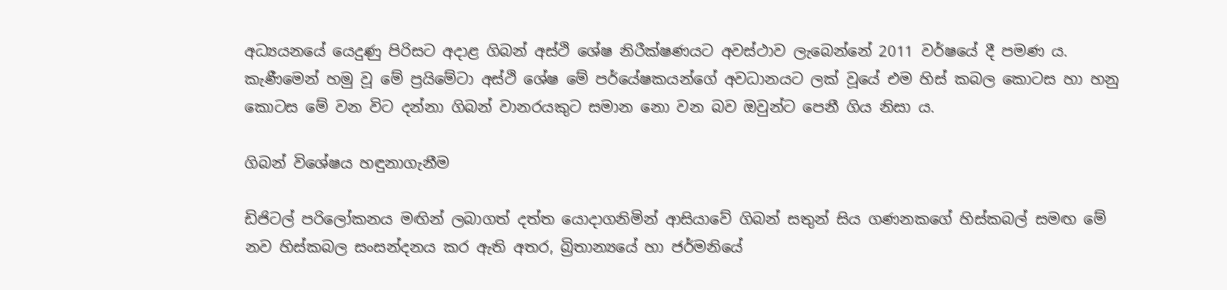අධ්‍යයනයේ යෙදුණු පිරිසට අදාළ ගිබන් අස්‌ථි ශේෂ නිරීක්‌ෂණයට අවස්‌ථාව ලැබෙන්නේ 2011 වර්ෂයේ දී පමණ ය. කැණීමෙන් හමු වූ මේ ප්‍රයිමේටා අස්‌ථි ශේෂ මේ පර්යේෂකයන්ගේ අවධානයට ලක්‌ වූයේ එම හිස්‌ කබල කොටස හා හනු කොටස මේ වන විට දන්නා ගිබන් වානරයකුට සමාන නො වන බව ඔවුන්ට පෙනී ගිය නිසා ය.

ගිබන් විශේෂය හඳුනාගැනීම

ඩිජිටල් පරිලෝකනය මඟින් ලබාගත් දත්ත යොදාගනිමින් ආසියාවේ ගිබන් සතුන් සිය ගණනකගේ හිස්‌කබල් සමඟ මේ නව හිස්‌කබල සංසන්දනය කර ඇති අතර, බ්‍රිතාන්‍යයේ හා ජර්මනියේ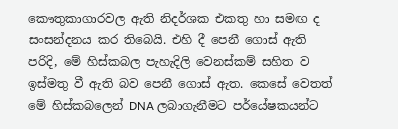කෞතුකාගාරවල ඇති නිදර්ශක එකතු හා සමඟ ද සංසන්දනය කර තිබෙයි. එහි දී පෙනී ගොස්‌ ඇති පරිදි, මේ හිස්‌කබල පැහැදිලි වෙනස්‌කම් සහිත ව ඉස්‌මතු වී ඇති බව පෙනී ගොස්‌ ඇත. කෙසේ වෙතත් මේ හිස්‌කබලෙන් DNA ලබාගැනීමට පර්යේෂකයන්ට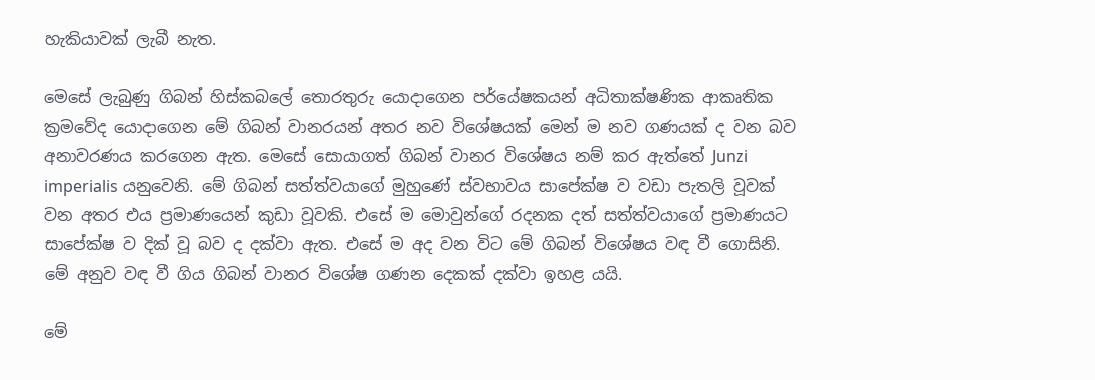හැකියාවක්‌ ලැබී නැත.

මෙසේ ලැබුණු ගිබන් හිස්‌කබලේ තොරතුරු යොදාගෙන පර්යේෂකයන් අධිතාක්‌ෂණික ආකෘතික ක්‍රමවේද යොදාගෙන මේ ගිබන් වානරයන් අතර නව විශේෂයක්‌ මෙන් ම නව ගණයක්‌ ද වන බව අනාවරණය කරගෙන ඇත. මෙසේ සොයාගත් ගිබන් වානර විශේෂය නම් කර ඇත්තේ Junzi imperialis යනුවෙනි. මේ ගිබන් සත්ත්වයාගේ මුහුණේ ස්‌වභාවය සාපේක්‌ෂ ව වඩා පැතලි වූවක්‌ වන අතර එය ප්‍රමාණයෙන් කුඩා වූවකි. එසේ ම මොවුන්ගේ රදනක දත් සත්ත්වයාගේ ප්‍රමාණයට සාපේක්‌ෂ ව දික්‌ වූ බව ද දක්‌වා ඇත. එසේ ම අද වන විට මේ ගිබන් විශේෂය වඳ වී ගොසිනි. මේ අනුව වඳ වී ගිය ගිබන් වානර විශේෂ ගණන දෙකක්‌ දක්‌වා ඉහළ යයි.

මේ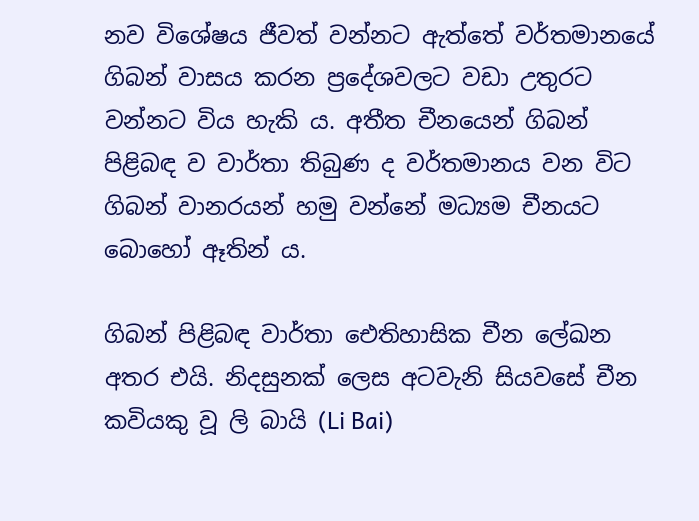නව විශේෂය ජීවත් වන්නට ඇත්තේ වර්තමානයේ ගිබන් වාසය කරන ප්‍රදේශවලට වඩා උතුරට වන්නට විය හැකි ය. අතීත චීනයෙන් ගිබන් පිළිබඳ ව වාර්තා තිබුණ ද වර්තමානය වන විට ගිබන් වානරයන් හමු වන්නේ මධ්‍යම චීනයට බොහෝ ඈතින් ය.

ගිබන් පිළිබඳ වාර්තා ඓතිහාසික චීන ලේඛන අතර එයි. නිදසුනක්‌ ලෙස අටවැනි සියවසේ චීන කවියකු වූ ලි බායි (Li Bai)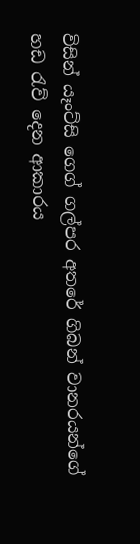විසින් යෑංට්‌සි ගෙග් ගල්පර අතරේ ගිබන් වානරයන්ගේ හඩ රැව් දෙන ආකාරය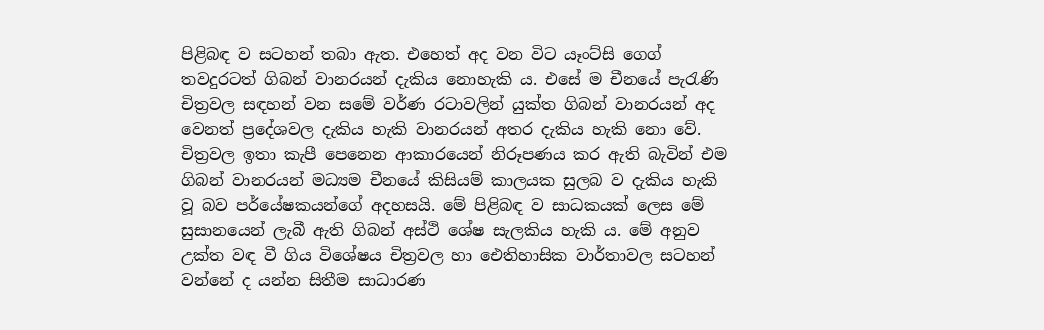පිළිබඳ ව සටහන් තබා ඇත. එහෙත් අද වන විට යෑංට්‌සි ගෙග් තවදුරටත් ගිබන් වානරයන් දැකිය නොහැකි ය. එසේ ම චීනයේ පැරැණි චිත්‍රවල සඳහන් වන සමේ වර්ණ රටාවලින් යුක්‌ත ගිබන් වානරයන් අද වෙනත් ප්‍රදේශවල දැකිය හැකි වානරයන් අතර දැකිය හැකි නො වේ. චිත්‍රවල ඉතා කැපී පෙනෙන ආකාරයෙන් නිරූපණය කර ඇති බැවින් එම ගිබන් වානරයන් මධ්‍යම චීනයේ කිසියම් කාලයක සුලබ ව දැකිය හැකි වූ බව පර්යේෂකයන්ගේ අදහසයි. මේ පිළිබඳ ව සාධකයක්‌ ලෙස මේ සුසානයෙන් ලැබී ඇති ගිබන් අස්‌ථි ශේෂ සැලකිය හැකි ය. මේ අනුව උක්‌ත වඳ වී ගිය විශේෂය චිත්‍රවල හා ඓතිහාසික වාර්තාවල සටහන් වන්නේ ද යන්න සිතීම සාධාරණ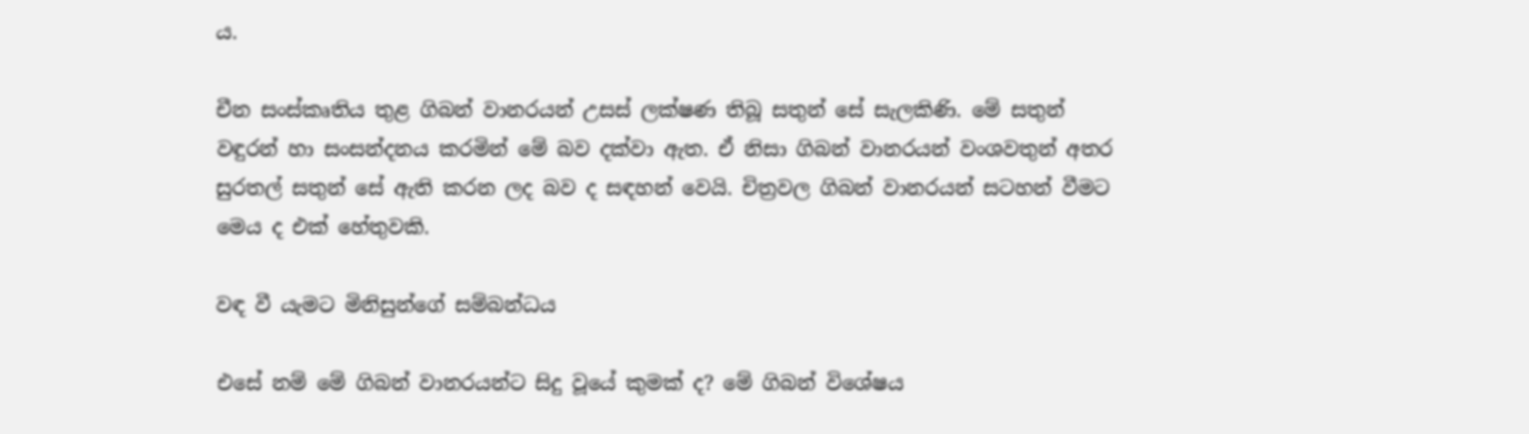ය.

චීන සංස්‌කෘතිය තුළ ගිබන් වානරයන් උසස්‌ ලක්‌ෂණ තිබූ සතුන් සේ සැලකිණි. මේ සතුන් වඳුරන් හා සංසන්දනය කරමින් මේ බව දක්‌වා ඇත. ඒ නිසා ගිබන් වානරයන් වංශවතුන් අතර සුරතල් සතුන් සේ ඇති කරන ලද බව ද සඳහන් වෙයි. චිත්‍රවල ගිබන් වානරයන් සටහන් වීමට මෙය ද එක්‌ හේතුවකි.

වඳ වී යැමට මිනිසුන්ගේ සම්බන්ධය

එසේ නම් මේ ගිබන් වානරයන්ට සිදු වූයේ කුමක්‌ ද? මේ ගිබන් විශේෂය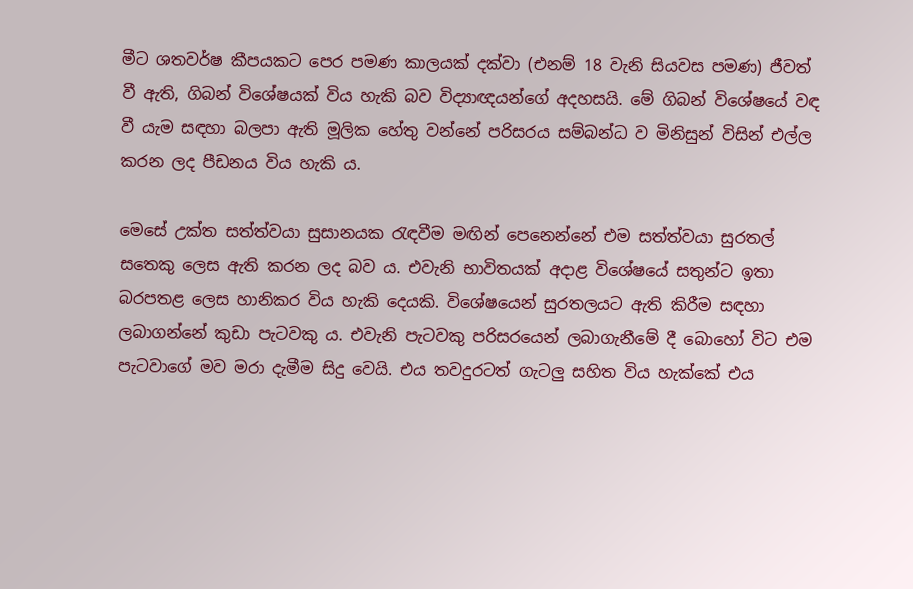මීට ශතවර්ෂ කීපයකට පෙර පමණ කාලයක්‌ දක්‌වා (එනම් 18 වැනි සියවස පමණ) ජීවත් වී ඇති, ගිබන් විශේෂයක්‌ විය හැකි බව විද්‍යාඥයන්ගේ අදහසයි. මේ ගිබන් විශේෂයේ වඳ වී යැම සඳහා බලපා ඇති මූලික හේතු වන්නේ පරිසරය සම්බන්ධ ව මිනිසුන් විසින් එල්ල කරන ලද පීඩනය විය හැකි ය.

මෙසේ උක්‌ත සත්ත්වයා සුසානයක රැඳවීම මඟින් පෙනෙන්නේ එම සත්ත්වයා සුරතල් සතෙකු ලෙස ඇති කරන ලද බව ය. එවැනි භාවිතයක්‌ අදාළ විශේෂයේ සතුන්ට ඉතා බරපතළ ලෙස හානිකර විය හැකි දෙයකි. විශේෂයෙන් සුරතලයට ඇති කිරීම සඳහා ලබාගන්නේ කුඩා පැටවකු ය. එවැනි පැටවකු පරිසරයෙන් ලබාගැනීමේ දී බොහෝ විට එම පැටවාගේ මව මරා දැමීම සිදු වෙයි. එය තවදුරටත් ගැටලු සහිත විය හැක්‌කේ එය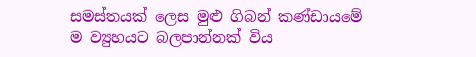සමස්‌තයක්‌ ලෙස මුළු ගිබන් කණ්‌ඩායමේ ම ව්‍යුහයට බලපාන්නක්‌ විය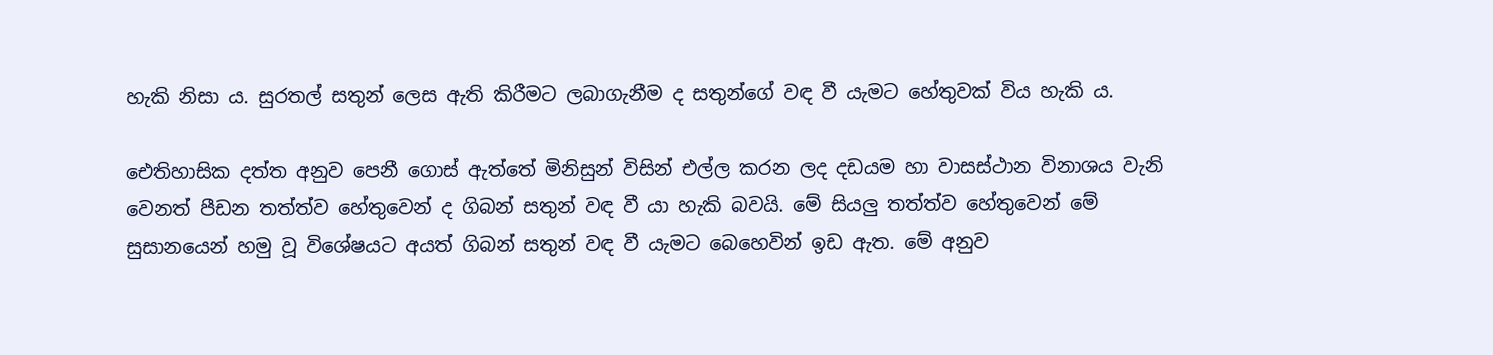හැකි නිසා ය. සුරතල් සතුන් ලෙස ඇති කිරීමට ලබාගැනීම ද සතුන්ගේ වඳ වී යැමට හේතුවක්‌ විය හැකි ය.

ඓතිහාසික දත්ත අනුව පෙනී ගොස්‌ ඇත්තේ මිනිසුන් විසින් එල්ල කරන ලද දඩයම හා වාසස්‌ථාන විනාශය වැනි වෙනත් පීඩන තත්ත්ව හේතුවෙන් ද ගිබන් සතුන් වඳ වී යා හැකි බවයි. මේ සියලු තත්ත්ව හේතුවෙන් මේ සුසානයෙන් හමු වූ විශේෂයට අයත් ගිබන් සතුන් වඳ වී යැමට බෙහෙවින් ඉඩ ඇත. මේ අනුව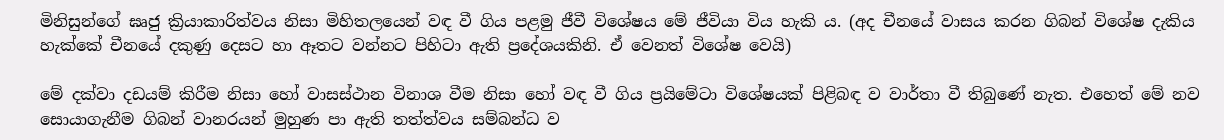මිනිසුන්ගේ ඝෘජු ක්‍රියාකාරිත්වය නිසා මිහිතලයෙන් වඳ වී ගිය පළමු ජීවී විශේෂය මේ ජීවියා විය හැකි ය. (අද චීනයේ වාසය කරන ගිබන් විශේෂ දැකිය හැක්‌කේ චීනයේ දකුණු දෙසට හා ඈතට වන්නට පිහිටා ඇති ප්‍රදේශයකිනි. ඒ වෙනත් විශේෂ වෙයි)

මේ දක්‌වා දඩයම් කිරීම නිසා හෝ වාසස්‌ථාන විනාශ වීම නිසා හෝ වඳ වී ගිය ප්‍රයිමේටා විශේෂයක්‌ පිළිබඳ ව වාර්තා වී තිබුණේ නැත. එහෙත් මේ නව සොයාගැනීම ගිබන් වානරයන් මුහුණ පා ඇති තත්ත්වය සම්බන්ධ ව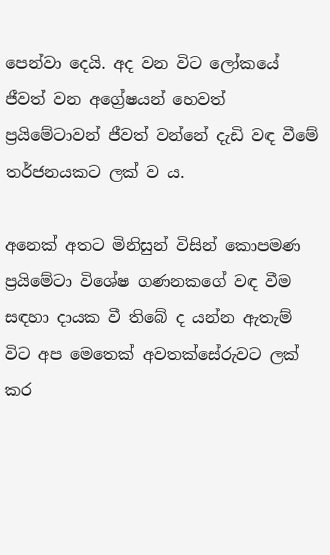පෙන්වා දෙයි. අද වන විට ලෝකයේ ජීවත් වන අග්‍රේෂයන් හෙවත් ප්‍රයිමේටාවන් ජීවත් වන්නේ දැඩි වඳ වීමේ තර්ජනයකට ලක්‌ ව ය.

අනෙක්‌ අතට මිනිසුන් විසින් කොපමණ ප්‍රයිමේටා විශේෂ ගණනකගේ වඳ වීම සඳහා දායක වී තිබේ ද යන්න ඇතැම් විට අප මෙතෙක්‌ අවතක්‌සේරුවට ලක්‌ කර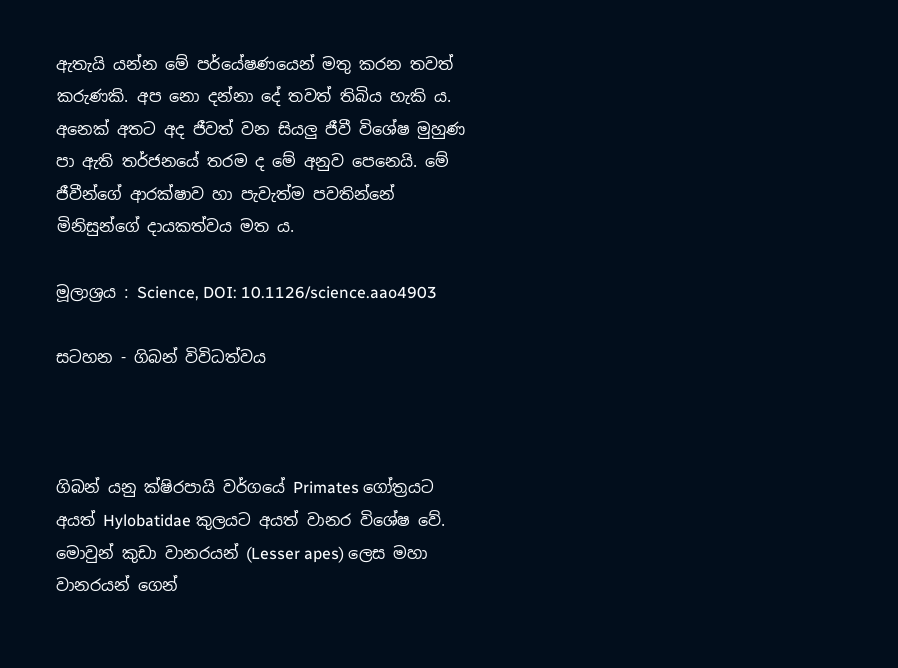ඇතැයි යන්න මේ පර්යේෂණයෙන් මතු කරන තවත් කරුණකි. අප නො දන්නා දේ තවත් තිබිය හැකි ය. අනෙක්‌ අතට අද ජීවත් වන සියලු ජීවී විශේෂ මුහුණ පා ඇති තර්ජනයේ තරම ද මේ අනුව පෙනෙයි. මේ ජීවීන්ගේ ආරක්‌ෂාව හා පැවැත්ම පවතින්නේ මිනිසුන්ගේ දායකත්වය මත ය.

මූලාශ්‍රය : Science, DOI: 10.1126/science.aao4903

සටහන - ගිබන් විවිධත්වය



ගිබන් යනු ක්‌ෂිරපායි වර්ගයේ Primates ගෝත්‍රයට අයත් Hylobatidae කුලයට අයත් වානර විශේෂ වේ. මොවුන් කුඩා වානරයන් (Lesser apes) ලෙස මහා වානරයන් ගෙන්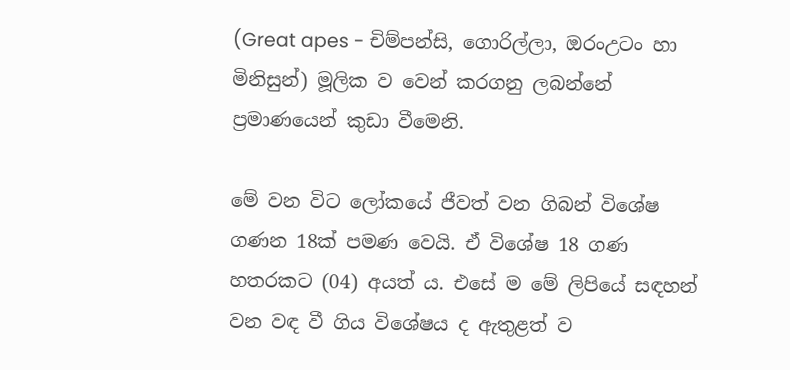(Great apes - චිම්පන්සි, ගොරිල්ලා, ඔරංඋටං හා මිනිසුන්) මූලික ව වෙන් කරගනු ලබන්නේ ප්‍රමාණයෙන් කුඩා වීමෙනි.

මේ වන විට ලෝකයේ ජීවත් වන ගිබන් විශේෂ ගණන 18ක්‌ පමණ වෙයි. ඒ විශේෂ 18 ගණ හතරකට (04) අයත් ය. එසේ ම මේ ලිපියේ සඳහන් වන වඳ වී ගිය විශේෂය ද ඇතුළත් ව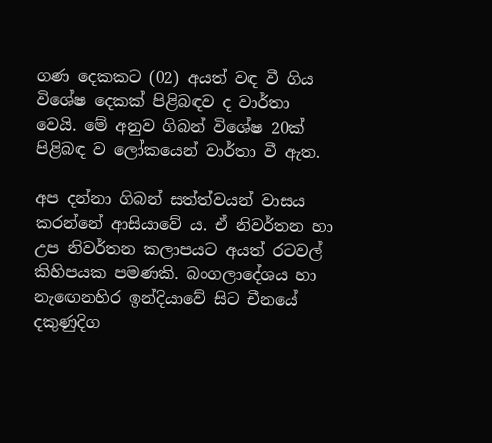ගණ දෙකකට (02) අයත් වඳ වී ගිය විශේෂ දෙකක්‌ පිළිබඳව ද වාර්තා වෙයි. මේ අනුව ගිබන් විශේෂ 20ක්‌ පිළිබඳ ව ලෝකයෙන් වාර්තා වී ඇත.

අප දන්නා ගිබන් සත්ත්වයන් වාසය කරන්නේ ආසියාවේ ය. ඒ නිවර්තන හා උප නිවර්තන කලාපයට අයත් රටවල් කිහිපයක පමණකි. බංගලාදේශය හා නැඟෙනහිර ඉන්දියාවේ සිට චීනයේ දකුණුදිග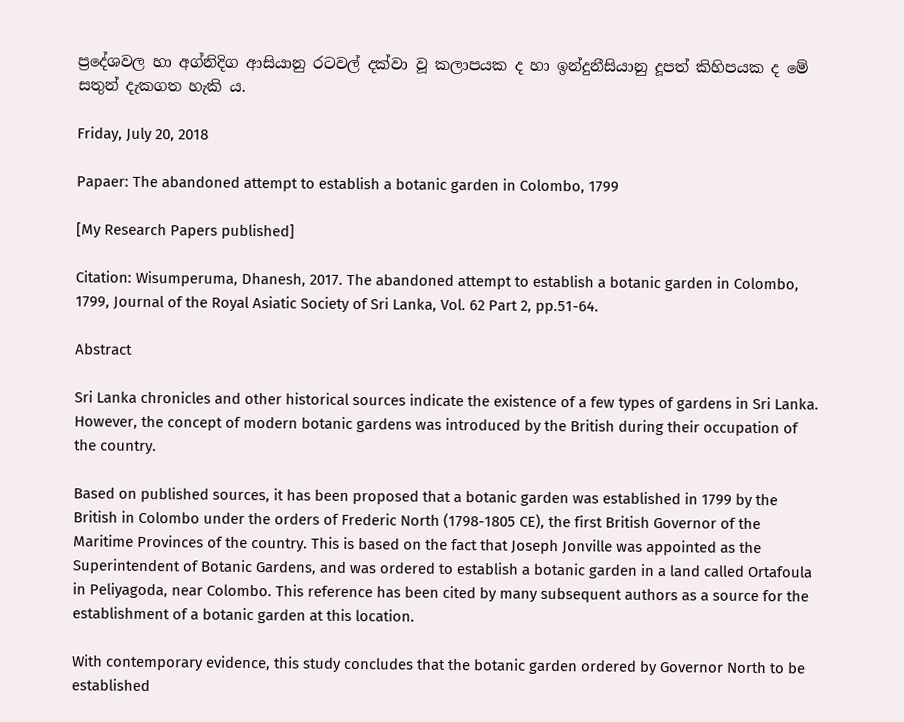ප්‍රදේශවල හා අග්නිදිග ආසියානු රටවල් දක්‌වා වූ කලාපයක ද හා ඉන්දුනීසියානු දූපත් කිහිපයක ද මේ සතුන් දැකගත හැකි ය.

Friday, July 20, 2018

Papaer: The abandoned attempt to establish a botanic garden in Colombo, 1799

[My Research Papers published]

Citation: Wisumperuma, Dhanesh, 2017. The abandoned attempt to establish a botanic garden in Colombo, 1799, Journal of the Royal Asiatic Society of Sri Lanka, Vol. 62 Part 2, pp.51-64.

Abstract

Sri Lanka chronicles and other historical sources indicate the existence of a few types of gardens in Sri Lanka. However, the concept of modern botanic gardens was introduced by the British during their occupation of the country.

Based on published sources, it has been proposed that a botanic garden was established in 1799 by the British in Colombo under the orders of Frederic North (1798-1805 CE), the first British Governor of the Maritime Provinces of the country. This is based on the fact that Joseph Jonville was appointed as the Superintendent of Botanic Gardens, and was ordered to establish a botanic garden in a land called Ortafoula in Peliyagoda, near Colombo. This reference has been cited by many subsequent authors as a source for the establishment of a botanic garden at this location.

With contemporary evidence, this study concludes that the botanic garden ordered by Governor North to be established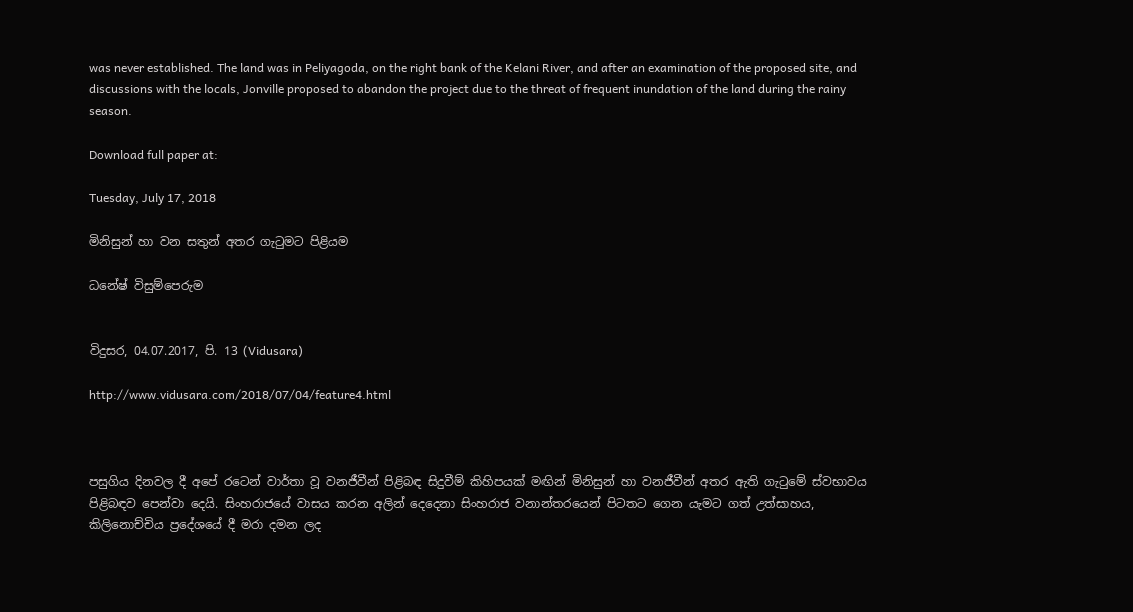was never established. The land was in Peliyagoda, on the right bank of the Kelani River, and after an examination of the proposed site, and discussions with the locals, Jonville proposed to abandon the project due to the threat of frequent inundation of the land during the rainy season.

Download full paper at:

Tuesday, July 17, 2018

මිනිසුන් හා වන සතුන් අතර ගැටුමට පිළියම

ධනේෂ් විසුම්පෙරුම


විදුසර, 04.07.2017, පි. 13 (Vidusara)

http://www.vidusara.com/2018/07/04/feature4.html



පසුගිය දිනවල දී අපේ රටෙන් වාර්තා වූ වනජීවීන් පිළිබඳ සිදුවීම් කිහිපයක්‌ මඟින් මිනිසුන් හා වනජීවීන් අතර ඇති ගැටුමේ ස්‌වභාවය පිළිබඳව පෙන්වා දෙයි. සිංහරාජයේ වාසය කරන අලින් දෙදෙනා සිංහරාජ වනාන්තරයෙන් පිටතට ගෙන යැමට ගත් උත්සාහය, කිලිනොච්චිය ප්‍රදේශයේ දී මරා දමන ලද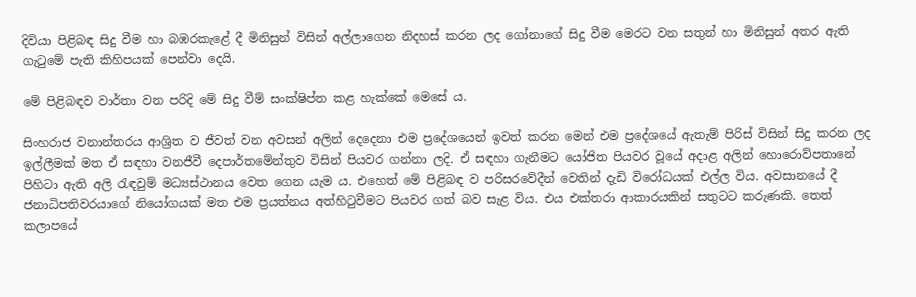දිවියා පිළිබඳ සිදු වීම හා බඹරකැළේ දී මිනිසුන් විසින් අල්ලාගෙන නිදහස්‌ කරන ලද ගෝනාගේ සිදු වීම මෙරට වන සතුන් හා මිනිසුන් අතර ඇති ගැටුමේ පැති කිහිපයක්‌ පෙන්වා දෙයි.

මේ පිළිබඳව වාර්තා වන පරිදි මේ සිදු වීම් සංක්‌ෂිප්ත කළ හැක්‌කේ මෙසේ ය.

සිංහරාජ වනාන්තරය ආශ්‍රිත ව ජීවත් වන අවසන් අලින් දෙදෙනා එම ප්‍රදේශයෙන් ඉවත් කරන මෙන් එම ප්‍රදේශයේ ඇතැම් පිරිස්‌ විසින් සිදු කරන ලද ඉල්ලීමක්‌ මත ඒ සඳහා වනජීවී දෙපාර්තමේන්තුව විසින් පියවර ගන්නා ලදි. ඒ සඳහා ගැනීමට යෝජිත පියවර වූයේ අදාළ අලින් හොරොව්පතානේ පිහිටා ඇති අලි රැඳවුම් මධ්‍යස්‌ථානය වෙත ගෙන යැම ය. එහෙත් මේ පිළිබඳ ව පරිසරවේදීන් වෙතින් දැඩි විරෝධයක්‌ එල්ල විය. අවසානයේ දී ජනාධිපතිවරයාගේ නියෝගයක්‌ මත එම ප්‍රයත්නය අත්හිටුවීමට පියවර ගත් බව සැළ විය. එය එක්‌තරා ආකාරයකින් සතුටට කරුණකි. තෙත් කලාපයේ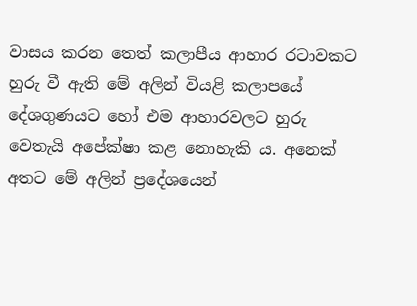වාසය කරන තෙත් කලාපීය ආහාර රටාවකට හුරු වී ඇති මේ අලින් වියළි කලාපයේ දේශගුණයට හෝ එම ආහාරවලට හුරු වෙතැයි අපේක්‌ෂා කළ නොහැකි ය. අනෙක්‌ අතට මේ අලින් ප්‍රදේශයෙන්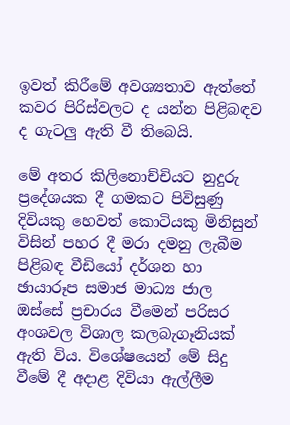ඉවත් කිරීමේ අවශ්‍යතාව ඇත්තේ කවර පිරිස්‌වලට ද යන්න පිළිබඳව ද ගැටලු ඇති වී තිබෙයි.

මේ අතර කිලිනොච්චියට නුදුරු ප්‍රදේශයක දී ගමකට පිවිසුණු දිවියකු හෙවත් කොටියකු මිනිසුන් විසින් පහර දී මරා දමනු ලැබීම පිළිබඳ වීඩියෝ දර්ශන හා ඡායාරූප සමාජ මාධ්‍ය ජාල ඔස්‌සේ ප්‍රචාරය වීමෙන් පරිසර අංශවල විශාල කලබැගෑනියක්‌ ඇති විය. විශේෂයෙන් මේ සිදු වීමේ දී අදාළ දිවියා ඇල්ලීම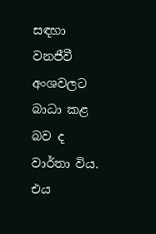සඳහා වනජීවී අංශවලට බාධා කළ බව ද වාර්තා විය. එය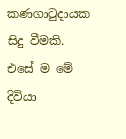කණගාටුදායක සිදු වීමකි. එසේ ම මේ දිවියා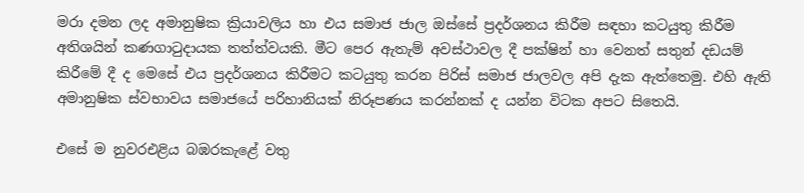මරා දමන ලද අමානුෂික ක්‍රියාවලිය හා එය සමාජ ජාල ඔස්‌සේ ප්‍රදර්ශනය කිරීම සඳහා කටයුතු කිරීම අතිශයින් කණගාටුදායක තත්ත්වයකි. මීට පෙර ඇතැම් අවස්‌ථාවල දී පක්‌ෂින් හා වෙනත් සතුන් දඩයම් කිරීමේ දී ද මෙසේ එය ප්‍රදර්ශනය කිරීමට කටයුතු කරන පිරිස්‌ සමාජ ජාලවල අපි දැක ඇත්තෙමු. එහි ඇති අමානුෂික ස්‌වභාවය සමාජයේ පරිහානියක්‌ නිරූපණය කරන්නක්‌ ද යන්න විටක අපට සිතෙයි.

එසේ ම නුවරඑළිය බඹරකැළේ වතු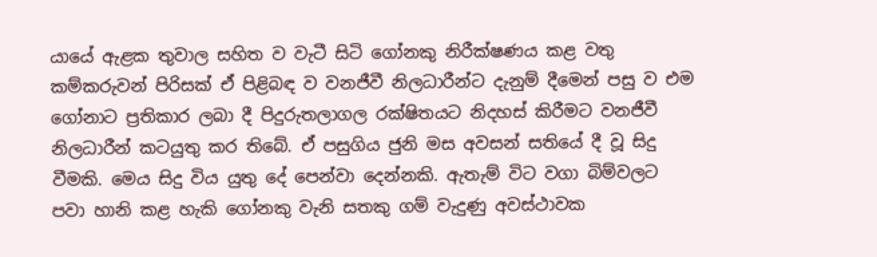යායේ ඇළක තුවාල සහිත ව වැටී සිටි ගෝනකු නිරීක්‌ෂණය කළ වතු කම්කරුවන් පිරිසක්‌ ඒ පිළිබඳ ව වනජීවී නිලධාරීන්ට දැනුම් දීමෙන් පසු ව එම ගෝනාට ප්‍රතිකාර ලබා දී පිදුරුතලාගල රක්‌ෂිතයට නිදහස්‌ කිරීමට වනජීවී නිලධාරීන් කටයුතු කර තිබේ. ඒ පසුගිය ජුනි මස අවසන් සතියේ දී වූ සිදු වීමකි. මෙය සිදු විය යුතු දේ පෙන්වා දෙන්නකි. ඇතැම් විට වගා බිම්වලට පවා හානි කළ හැකි ගෝනකු වැනි සතකු ගම් වැදුණු අවස්‌ථාවක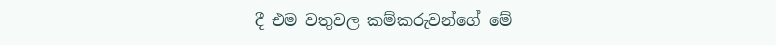දී එම වතුවල කම්කරුවන්ගේ මේ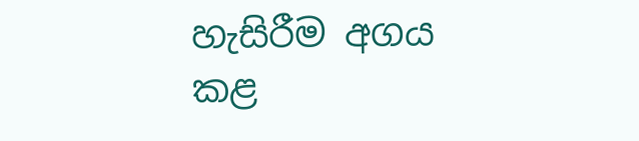හැසිරීම අගය කළ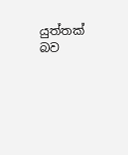යුත්තක්‌ බව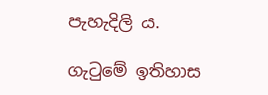පැහැදිලි ය.

ගැටුමේ ඉතිහාස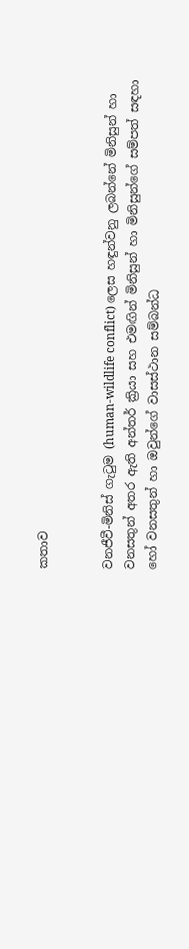කතාව


වනජීවී-මිනිස්‌ ගැටුම (human-wildlife conflict) ලෙස හඳුන්වනු ලබන්නේ මිනිසුන් හා වනසතුන් අතර ඇති අන්තර් ක්‍රියා සහ එමඟින් මිනිසුන් හා මිනිසුන්ගේ සම්පත් සඳහා හෝ වනසතුන් හා ඔවුන්ගේ වාසස්‌ථාන සම්බන්ධ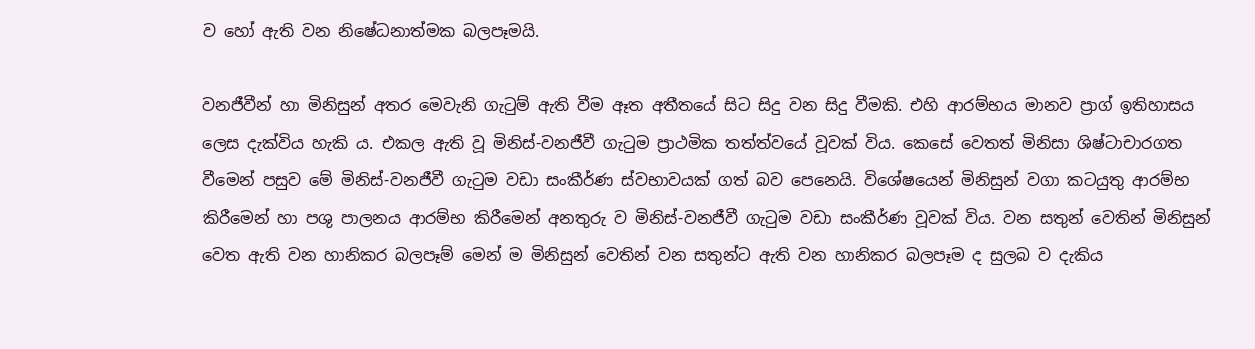ව හෝ ඇති වන නිෂේධනාත්මක බලපෑමයි.

වනජීවීන් හා මිනිසුන් අතර මෙවැනි ගැටුම් ඇති වීම ඈත අතීතයේ සිට සිදු වන සිදු වීමකි. එහි ආරම්භය මානව ප්‍රාග් ඉතිහාසය ලෙස දැක්‌විය හැකි ය. එකල ඇති වූ මිනිස්‌-වනජීවී ගැටුම ප්‍රාථමික තත්ත්වයේ වූවක්‌ විය. කෙසේ වෙතත් මිනිසා ශිෂ්ටාචාරගත වීමෙන් පසුව මේ මිනිස්‌-වනජීවී ගැටුම වඩා සංකීර්ණ ස්‌වභාවයක්‌ ගත් බව පෙනෙයි. විශේෂයෙන් මිනිසුන් වගා කටයුතු ආරම්භ කිරීමෙන් හා පශු පාලනය ආරම්භ කිරීමෙන් අනතුරු ව මිනිස්‌-වනජීවී ගැටුම වඩා සංකීර්ණ වූවක්‌ විය. වන සතුන් වෙතින් මිනිසුන් වෙත ඇති වන හානිකර බලපෑම් මෙන් ම මිනිසුන් වෙතින් වන සතුන්ට ඇති වන හානිකර බලපෑම ද සුලබ ව දැකිය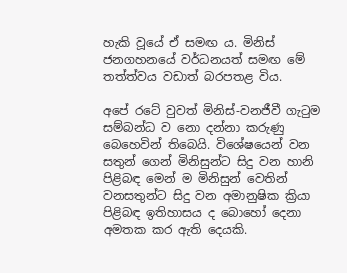හැකි වූයේ ඒ සමඟ ය. මිනිස්‌ ජනගහනයේ වර්ධනයත් සමඟ මේ තත්ත්වය වඩාත් බරපතළ විය.

අපේ රටේ වුවත් මිනිස්‌-වනජීවී ගැටුම සම්බන්ධ ව නො දන්නා කරුණු බෙහෙවින් තිබෙයි. විශේෂයෙන් වන සතුන් ගෙන් මිනිසුන්ට සිදු වන හානි පිළිබඳ මෙන් ම මිනිසුන් වෙතින් වනසතුන්ට සිදු වන අමානුෂික ක්‍රියා පිළිබඳ ඉතිහාසය ද බොහෝ දෙනා අමතක කර ඇති දෙයකි.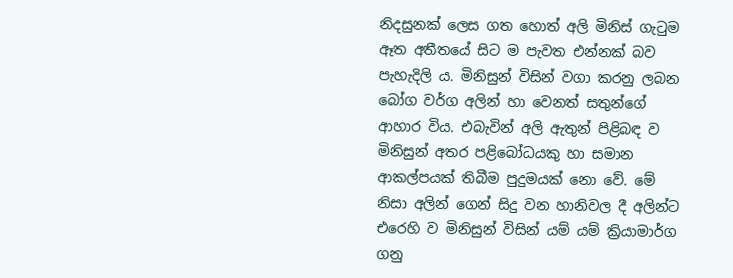නිදසුනක්‌ ලෙස ගත හොත් අලි මිනිස්‌ ගැටුම ඈත අතීතයේ සිට ම පැවත එන්නක්‌ බව පැහැදිලි ය. මිනිසුන් විසින් වගා කරනු ලබන බෝග වර්ග අලින් හා වෙනත් සතුන්ගේ ආහාර විය. එබැවින් අලි ඇතුන් පිළිබඳ ව මිනිසුන් අතර පළිබෝධයකු හා සමාන ආකල්පයක්‌ තිබීම පුදුමයක්‌ නො වේ. මේ නිසා අලින් ගෙන් සිදු වන හානිවල දී අලින්ට එරෙහි ව මිනිසුන් විසින් යම් යම් ක්‍රියාමාර්ග ගනු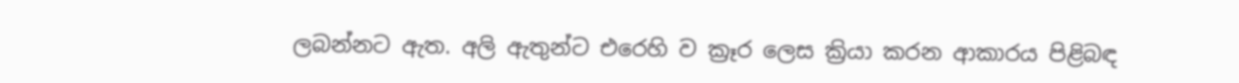ලබන්නට ඇත. අලි ඇතුන්ට එරෙහි ව ක්‍රෑර ලෙස ක්‍රියා කරන ආකාරය පිළිබඳ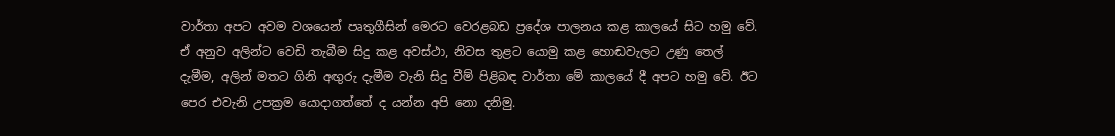වාර්තා අපට අවම වශයෙන් පෘතුගීසින් මෙරට වෙරළබඩ ප්‍රදේශ පාලනය කළ කාලයේ සිට හමු වේ. ඒ අනුව අලින්ට වෙඩි තැබීම සිදු කළ අවස්‌ථා, නිවස තුළට යොමු කළ හොඬවැලට උණු තෙල් දැමීම, අලින් මතට ගිනි අඟුරු දැමීම වැනි සිදු වීම් පිළිබඳ වාර්තා මේ කාලයේ දී අපට හමු වේ. ඊට පෙර එවැනි උපක්‍රම යොදාගත්තේ ද යන්න අපි නො දනිමු.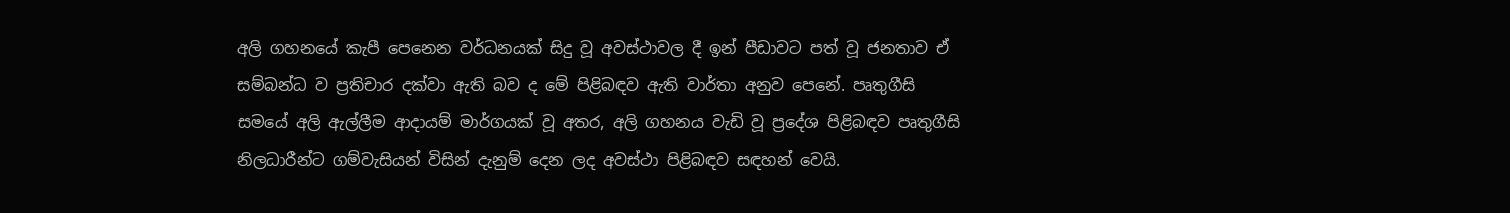අලි ගහනයේ කැපී පෙනෙන වර්ධනයක්‌ සිදු වූ අවස්‌ථාවල දී ඉන් පීඩාවට පත් වූ ජනතාව ඒ සම්බන්ධ ව ප්‍රතිචාර දක්‌වා ඇති බව ද මේ පිළිබඳව ඇති වාර්තා අනුව පෙනේ. පෘතුගීසි සමයේ අලි ඇල්ලීම ආදායම් මාර්ගයක්‌ වූ අතර, අලි ගහනය වැඩි වූ ප්‍රදේශ පිළිබඳව පෘතුගීසි නිලධාරීන්ට ගම්වැසියන් විසින් දැනුම් දෙන ලද අවස්‌ථා පිළිබඳව සඳහන් වෙයි.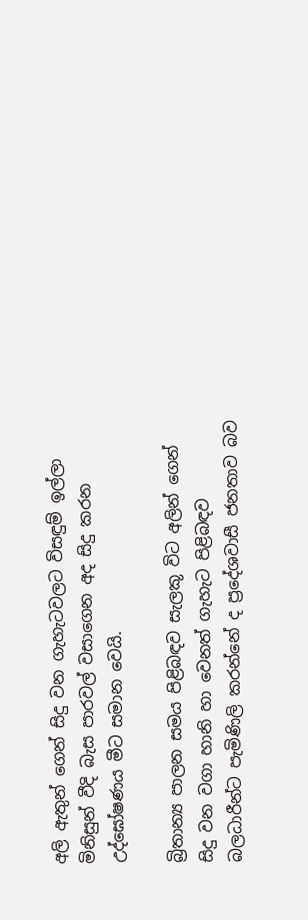අලි ඇතුන් ගෙන් සිදු වන ගැහැටවලට විසඳුම් ඉල්ලා මිනිසුන් වීදි බැස පාරවල් වසාගෙන අද සිදු කරන උද්ඝෝෂණය මීට සමාන වෙයි.

බ්‍රිතාන්‍ය පාලන සමය පිළිබඳව සැලකූ විට අලින් ගෙන් සිදු වන වගා හානි හා වෙනත් ගැහැට පිළිබඳව බලධාරීන්ට පැමිණිලි කරන්නේ ද ප්‍රදේශවාසී ජනතාව බව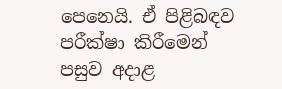පෙනෙයි. ඒ පිළිබඳව පරීක්‌ෂා කිරීමෙන් පසුව අදාළ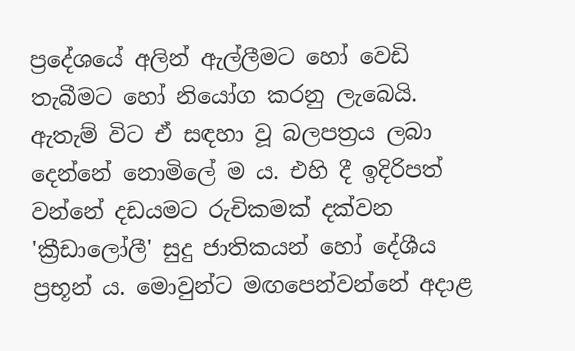ප්‍රදේශයේ අලින් ඇල්ලීමට හෝ වෙඩි තැබීමට හෝ නියෝග කරනු ලැබෙයි. ඇතැම් විට ඒ සඳහා වූ බලපත්‍රය ලබා දෙන්නේ නොමිලේ ම ය. එහි දී ඉදිරිපත් වන්නේ දඩයමට රුචිකමක්‌ දක්‌වන 'ක්‍රීඩාලෝලී' සුදු ජාතිකයන් හෝ දේශීය ප්‍රභූන් ය. මොවුන්ට මඟපෙන්වන්නේ අදාළ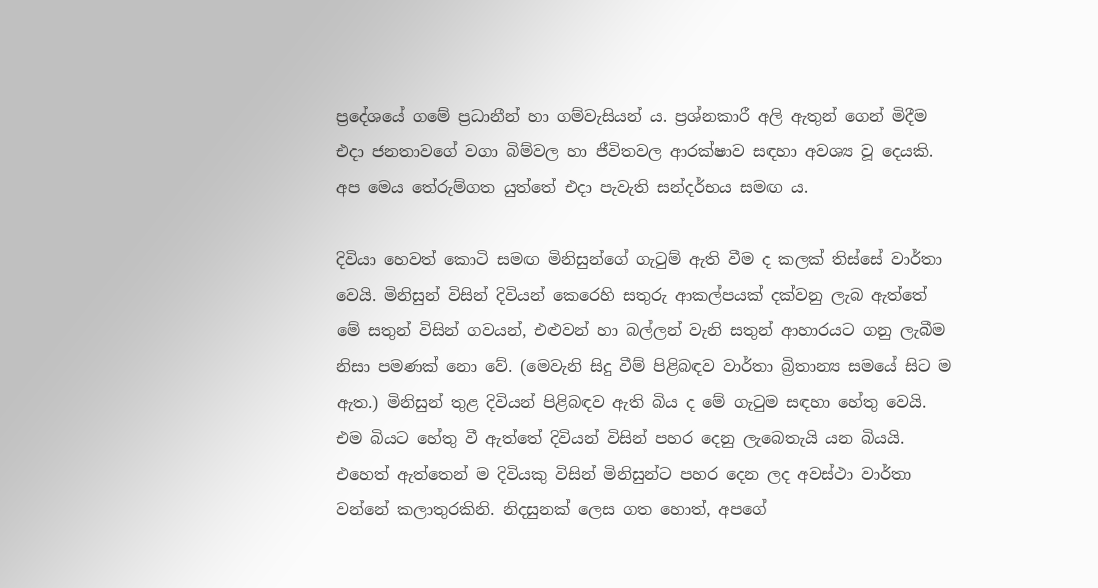ප්‍රදේශයේ ගමේ ප්‍රධානීන් හා ගම්වැසියන් ය. ප්‍රශ්නකාරී අලි ඇතුන් ගෙන් මිදීම එදා ජනතාවගේ වගා බිම්වල හා ජීවිතවල ආරක්‌ෂාව සඳහා අවශ්‍ය වූ දෙයකි. අප මෙය තේරුම්ගත යුත්තේ එදා පැවැති සන්දර්භය සමඟ ය.

දිවියා හෙවත් කොටි සමඟ මිනිසුන්ගේ ගැටුම් ඇති වීම ද කලක්‌ තිස්‌සේ වාර්තා වෙයි. මිනිසුන් විසින් දිවියන් කෙරෙහි සතුරු ආකල්පයක්‌ දක්‌වනු ලැබ ඇත්තේ මේ සතුන් විසින් ගවයන්, එළුවන් හා බල්ලන් වැනි සතුන් ආහාරයට ගනු ලැබීම නිසා පමණක්‌ නො වේ. (මෙවැනි සිදු වීම් පිළිබඳව වාර්තා බ්‍රිතාන්‍ය සමයේ සිට ම ඇත.) මිනිසුන් තුළ දිවියන් පිළිබඳව ඇති බිය ද මේ ගැටුම සඳහා හේතු වෙයි. එම බියට හේතු වී ඇත්තේ දිවියන් විසින් පහර දෙනු ලැබෙතැයි යන බියයි. එහෙත් ඇත්තෙන් ම දිවියකු විසින් මිනිසුන්ට පහර දෙන ලද අවස්‌ථා වාර්තා වන්නේ කලාතුරකිනි. නිදසුනක්‌ ලෙස ගත හොත්, අපගේ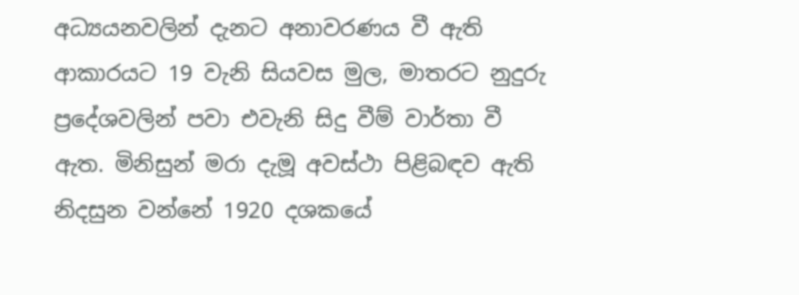අධ්‍යයනවලින් දැනට අනාවරණය වී ඇති ආකාරයට 19 වැනි සියවස මුල, මාතරට නුදුරු ප්‍රදේශවලින් පවා එවැනි සිදු වීම් වාර්තා වී ඇත. මිනිසුන් මරා දැමූ අවස්‌ථා පිළිබඳව ඇති නිදසුන වන්නේ 1920 දශකයේ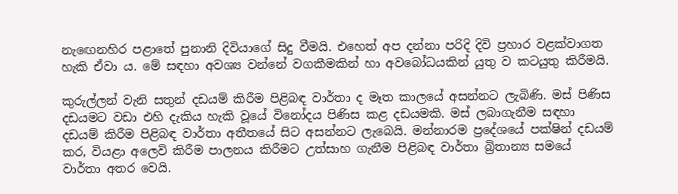නැඟෙනහිර පළාතේ පුනානි දිවියාගේ සිදු වීමයි. එහෙත් අප දන්නා පරිදි දිවි ප්‍රහාර වළක්‌වාගත හැකි ඒවා ය. මේ සඳහා අවශ්‍ය වන්නේ වගකීමකින් හා අවබෝධයකින් යුතු ව කටයුතු කිරීමයි.

කුරුල්ලන් වැනි සතුන් දඩයම් කිරීම පිළිබඳ වාර්තා ද මෑත කාලයේ අසන්නට ලැබිණි. මස්‌ පිණිස දඩයමට වඩා එහි දැකිය හැකි වූයේ විනෝදය පිණිස කළ දඩයමකි. මස්‌ ලබාගැනීම සඳහා දඩයම් කිරීම පිළිබඳ වාර්තා අතීතයේ සිට අසන්නට ලැබෙයි. මන්නාරම ප්‍රදේශයේ පක්‌ෂින් දඩයම් කර, වියළා අලෙවි කිරීම පාලනය කිරීමට උත්සාහ ගැනීම පිළිබඳ වාර්තා බ්‍රිතාන්‍ය සමයේ වාර්තා අතර වෙයි.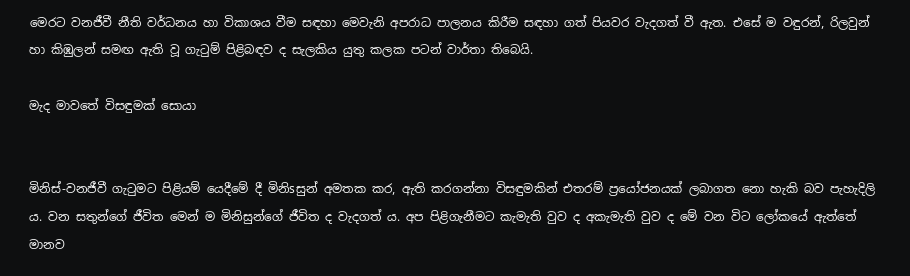මෙරට වනජීවී නීති වර්ධනය හා විකාශය වීම සඳහා මෙවැනි අපරාධ පාලනය කිරීම සඳහා ගත් පියවර වැදගත් වී ඇත. එසේ ම වඳුරන්, රිලවුන් හා කිඹුලන් සමඟ ඇති වූ ගැටුම් පිළිබඳව ද සැලකිය යුතු කලක පටන් වාර්තා තිබෙයි.

මැද මාවතේ විසඳුමක්‌ සොයා


මිනිස්‌-වනජීවී ගැටුමට පිළියම් යෙදීමේ දී මිනිsසුන් අමතක කර, ඇති කරගන්නා විසඳුමකින් එතරම් ප්‍රයෝජනයක්‌ ලබාගත නො හැකි බව පැහැදිලි ය. වන සතුන්ගේ ජීවිත මෙන් ම මිනිසුන්ගේ ජීවිත ද වැදගත් ය. අප පිළිගැනීමට කැමැති වුව ද අකැමැති වුව ද මේ වන විට ලෝකයේ ඇත්තේ මානව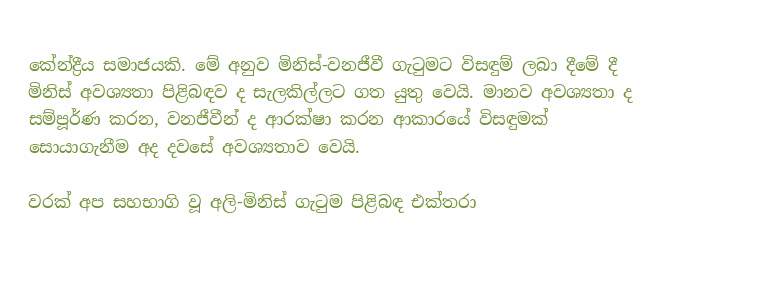කේන්ද්‍රීය සමාජයකි. මේ අනුව මිනිස්‌-වනජීවී ගැටුමට විසඳුම් ලබා දීමේ දී මිනිස්‌ අවශ්‍යතා පිළිබඳව ද සැලකිල්ලට ගත යුතු වෙයි. මානව අවශ්‍යතා ද සම්පූර්ණ කරන, වනජීවීන් ද ආරක්‌ෂා කරන ආකාරයේ විසඳුමක්‌ සොයාගැනීම අද දවසේ අවශ්‍යතාව වෙයි.

වරක්‌ අප සහභාගි වූ අලි-මිනිස්‌ ගැටුම පිළිබඳ එක්‌තරා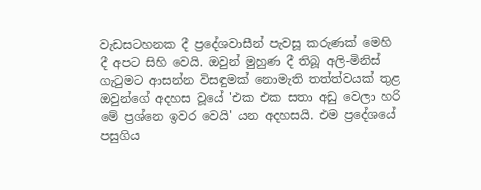වැඩසටහනක දී ප්‍රදේශවාසීන් පැවසූ කරුණක්‌ මෙහි දී අපට සිහි වෙයි. ඔවුන් මුහුණ දී තිබූ අලි-මිනිස්‌ ගැටුමට ආසන්න විසඳුමක්‌ නොමැති තත්ත්වයක්‌ තුළ ඔවුන්ගේ අදහස වූයේ 'එක එක සතා අඩු වෙලා හරි මේ ප්‍රශ්නෙ ඉවර වෙයි' යන අදහසයි. එම ප්‍රදේශයේ පසුගිය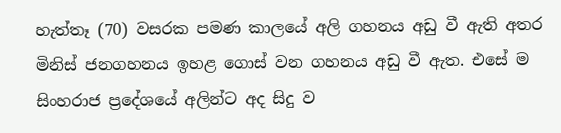හැත්තෑ (70) වසරක පමණ කාලයේ අලි ගහනය අඩු වී ඇති අතර මිනිස්‌ ජනගහනය ඉහළ ගොස්‌ වන ගහනය අඩු වී ඇත. එසේ ම සිංහරාජ ප්‍රදේශයේ අලින්ට අද සිදු ව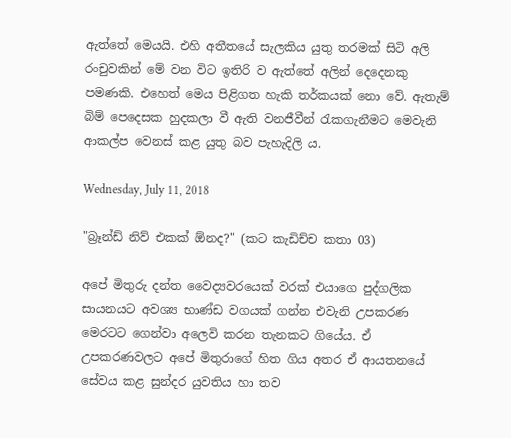ඇත්තේ මෙයයි. එහි අතීතයේ සැලකිය යුතු තරමක්‌ සිටි අලි රංචුවකින් මේ වන විට ඉතිරි ව ඇත්තේ අලින් දෙදෙනකු පමණකි. එහෙත් මෙය පිළිගත හැකි තර්කයක්‌ නො වේ. ඇතැම් බිම් පෙදෙසක හුදකලා වී ඇති වනජීවීන් රැකගැනීමට මෙවැනි ආකල්ප වෙනස්‌ කළ යුතු බව පැහැදිලි ය.

Wednesday, July 11, 2018

"බ්‍රෑන්ඩ් නිව් එකක් ඕනද?" (කට කැඩිච්ච කතා 03)

අපේ මිතුරු දන්ත වෛද්‍යවරයෙක් වරක් එයාගෙ පුද්ගලික සායනයට අවශ්‍ය භාණ්ඩ වගයක් ගන්න එවැනි උපකරණ මෙරටට ගෙන්වා අලෙවි කරන තැනකට ගියේය. ඒ උපකරණවලට අපේ මිතුරාගේ හිත ගිය අතර ඒ ආයතනයේ සේවය කළ සුන්දර යුවතිය හා තව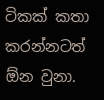ටිකක් කතා කරන්නටත් ඕන වුනා.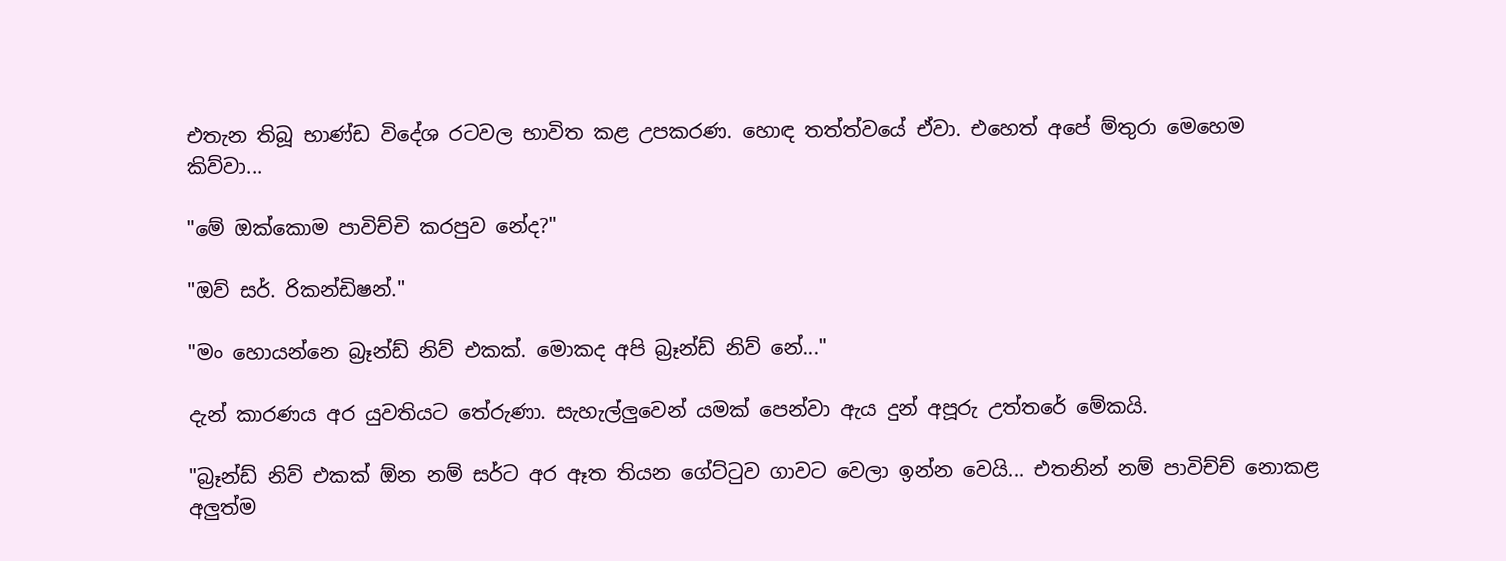එතැන තිබූ භාණ්ඩ විදේශ රටවල භාවිත කළ උපකරණ. හොඳ තත්ත්වයේ ඒවා. එහෙත් අපේ ම්තුරා මෙහෙම කිව්වා...

"මේ ඔක්කොම පාවිච්චි කරපුව නේද?"

"ඔව් සර්. රිකන්ඩිෂන්."

"මං හොයන්නෙ බ්‍රෑන්ඩ් නිව් එකක්. මොකද අපි බ්‍රෑන්ඩ් නිව් නේ..."

දැන් කාරණය අර යුවතියට තේරුණා. සැහැල්ලුවෙන් යමක් පෙන්වා ඇය දුන් අපූරු උත්තරේ මේකයි.

"බ්‍රෑන්ඩ් නිව් එකක් ඕන නම් සර්ට අර ඈත තියන ගේට්ටුව ගාවට වෙලා ඉන්න වෙයි... එතනින් නම් පාවිච්ච් නොකළ අලුත්ම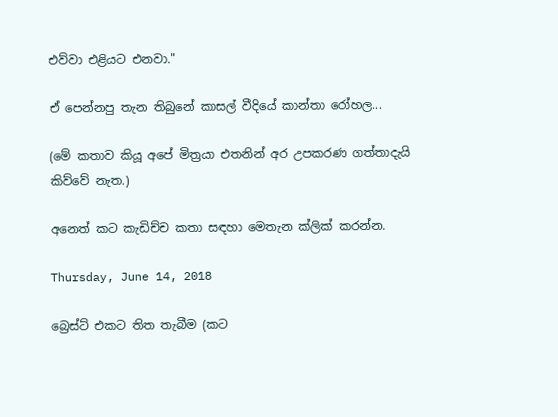එව්වා එළියට එනවා."

ඒ පෙන්නපු තැන තිබුනේ කාසල් වීදියේ කාන්තා රෝහල...

(මේ කතාව කියූ අපේ මිත්‍රයා එතනින් අර උපකරණ ගත්තාදැයි කිව්වේ නැත.)

අනෙත් කට කැඩිච්ච කතා සඳහා මෙතැන ක්ලික් කරන්න.

Thursday, June 14, 2018

බ්‍රෙස්ට් එකට තිත තැබීම (කට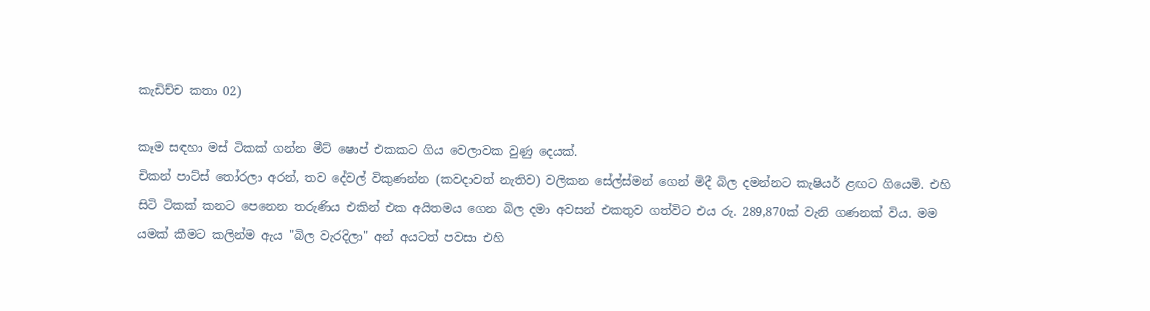කැඩිච්ච කතා 02)

කෑම සඳහා මස් ටිකක් ගන්න මීට් ෂොප් එකකට ගිය වෙලාවක වුණු දෙයක්.
චිකන් පාට්ස් තෝරලා අරන්, තව දේවල් විකුණන්න (කවදාවත් නැතිව) වලිකන සේල්ස්මන් ගෙන් මිදී බිල දමන්නට කැෂියර් ළඟට ගියෙමි. එහි සිටි ටිකක් කනට පෙනෙන තරුණිය එකින් එක අයිතමය ගෙන බිල දමා අවසන් එකතුව ගත්විට එය රු. 289,870ක් වැනි ගණනක් විය. මම යමක් කීමට කලින්ම ඇය "බිල වැරදිලා" අන් අයටත් පවසා එහි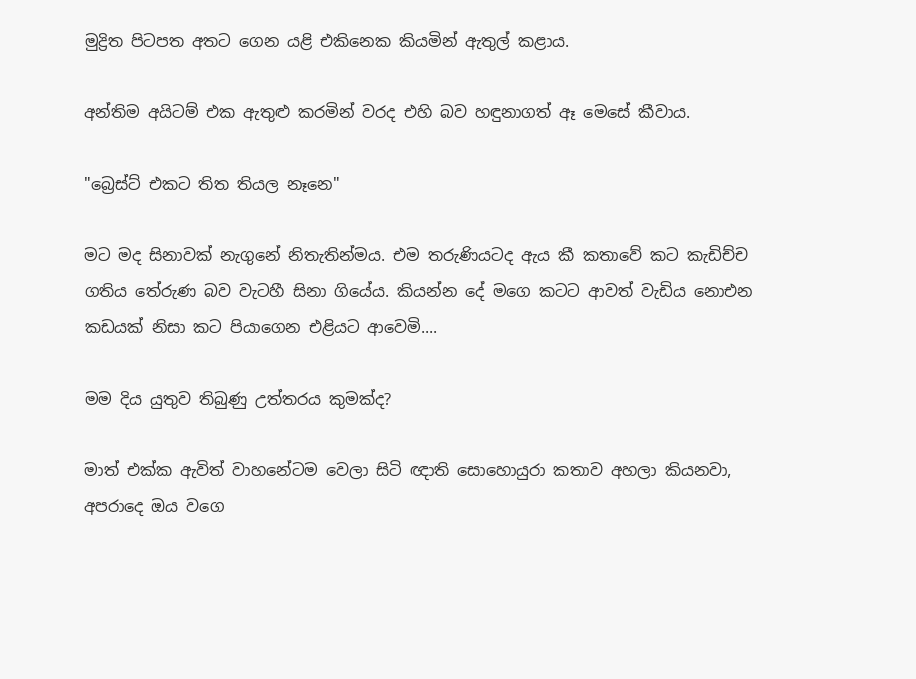මුද්‍රිත පිටපත අතට ගෙන යළි එකිනෙක කියමින් ඇතුල් කළාය.

අන්තිම අයිටම් එක ඇතුළු කරමින් වරද එහි බව හඳුනාගත් ඈ මෙසේ කීවාය.

"බ්‍රෙස්ට් එකට තිත තියල නෑනෙ"

මට මද සිනාවක් නැගුනේ නිතැතින්මය. එම තරුණියටද ඇය කී කතාවේ කට කැඩිච්ච ගතිය තේරුණ බව වැටහී සිනා ගියේය. කියන්න දේ මගෙ කටට ආවත් වැඩිය නොඑන කඩයක් නිසා කට පියාගෙන එළියට ආවෙමි....

මම දිය යුතුව තිබුණු උත්තරය කුමක්ද?

මාත් එක්ක ඇවිත් වාහනේටම වෙලා සිටි ඥාති සොහොයුරා කතාව අහලා කියනවා, අපරාදෙ ඔය වගෙ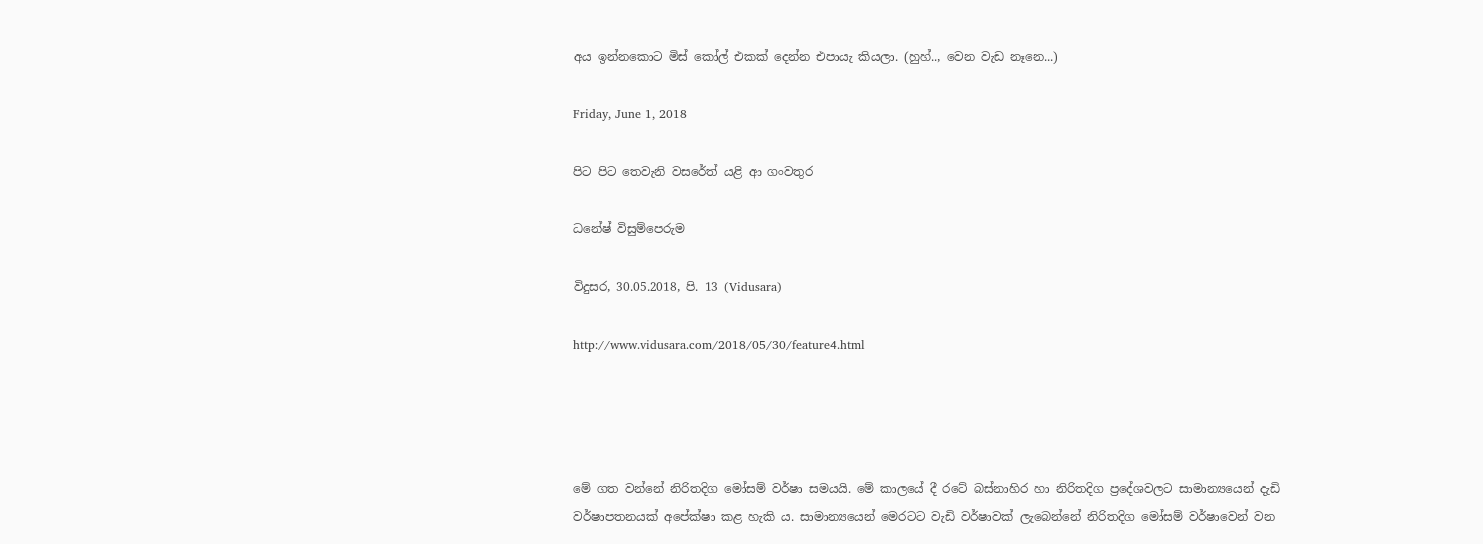අය ඉන්නකොට මිස් කෝල් එකක් දෙන්න එපායැ කියලා. (හුහ්.., වෙන වැඩ නෑනෙ...)

Friday, June 1, 2018

පිට පිට තෙවැනි වසරේත් යළි ආ ගංවතුර

ධනේෂ් විසුම්පෙරුම

විදුසර, 30.05.2018, පි. 13 (Vidusara)

http://www.vidusara.com/2018/05/30/feature4.html




මේ ගත වන්නේ නිරිතදිග මෝසම් වර්ෂා සමයයි. මේ කාලයේ දී රටේ බස්‌නාහිර හා නිරිතදිග ප්‍රදේශවලට සාමාන්‍යයෙන් දැඩි වර්ෂාපතනයක්‌ අපේක්‌ෂා කළ හැකි ය. සාමාන්‍යයෙන් මෙරටට වැඩි වර්ෂාවක්‌ ලැබෙන්නේ නිරිතදිග මෝසම් වර්ෂාවෙන් වන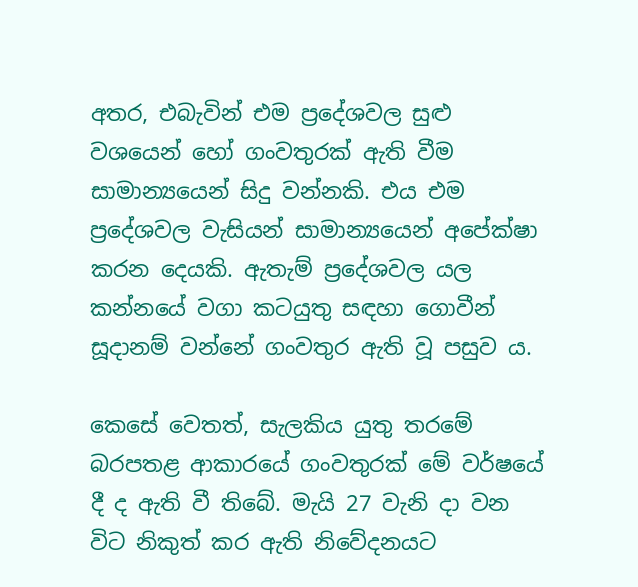අතර, එබැවින් එම ප්‍රදේශවල සුළු වශයෙන් හෝ ගංවතුරක්‌ ඇති වීම සාමාන්‍යයෙන් සිදු වන්නකි. එය එම ප්‍රදේශවල වැසියන් සාමාන්‍යයෙන් අපේක්‌ෂා කරන දෙයකි. ඇතැම් ප්‍රදේශවල යල කන්නයේ වගා කටයුතු සඳහා ගොවීන් සූදානම් වන්නේ ගංවතුර ඇති වූ පසුව ය.

කෙසේ වෙතත්, සැලකිය යුතු තරමේ බරපතළ ආකාරයේ ගංවතුරක්‌ මේ වර්ෂයේ දී ද ඇති වී තිබේ. මැයි 27 වැනි දා වන විට නිකුත් කර ඇති නිවේදනයට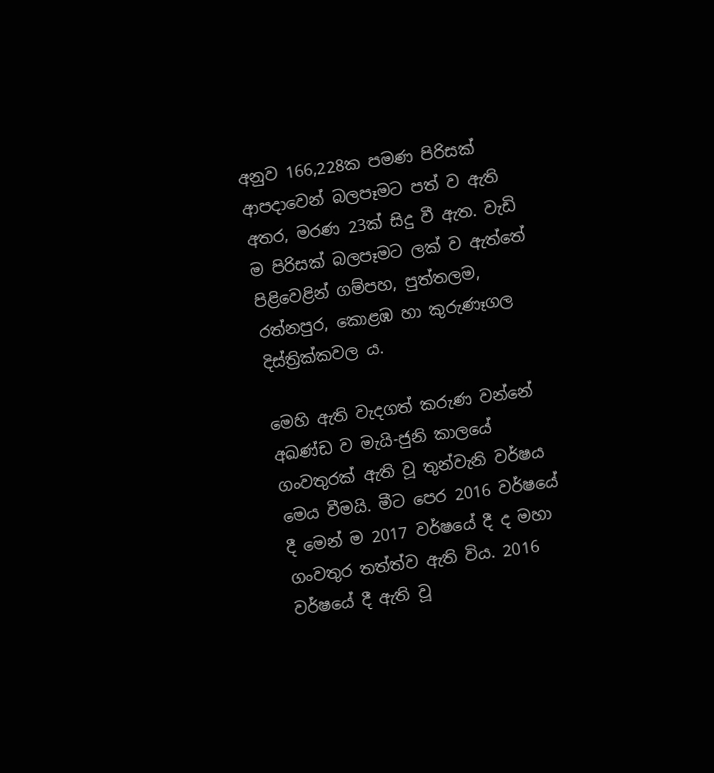අනුව 166,228ක පමණ පිරිසක්‌ ආපදාවෙන් බලපෑමට පත් ව ඇති අතර, මරණ 23ක්‌ සිදු වී ඇත. වැඩි ම පිරිසක්‌ බලපෑමට ලක්‌ ව ඇත්තේ පිළිවෙළින් ගම්පහ, පුත්තලම, රත්නපුර, කොළඹ හා කුරුණෑගල දිස්‌ත්‍රික්‌කවල ය.

මෙහි ඇති වැදගත් කරුණ වන්නේ අඛණ්‌ඩ ව මැයි-ජුනි කාලයේ ගංවතුරක්‌ ඇති වූ තුන්වැනි වර්ෂය මෙය වීමයි. මීට පෙර 2016 වර්ෂයේ දී මෙන් ම 2017 වර්ෂයේ දී ද මහා ගංවතුර තත්ත්ව ඇති විය. 2016 වර්ෂයේ දී ඇති වූ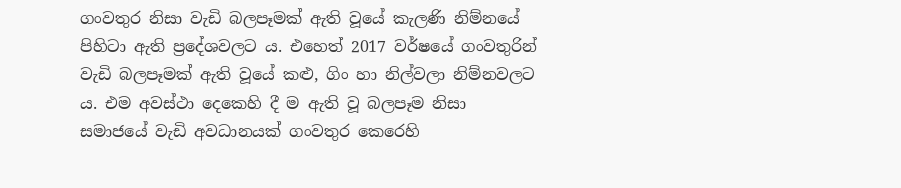ගංවතුර නිසා වැඩි බලපෑමක්‌ ඇති වූයේ කැලණි නිම්නයේ පිහිටා ඇති ප්‍රදේශවලට ය. එහෙත් 2017 වර්ෂයේ ගංවතුරින් වැඩි බලපෑමක්‌ ඇති වූයේ කළු, ගිං හා නිල්වලා නිම්නවලට ය. එම අවස්‌ථා දෙකෙහි දී ම ඇති වූ බලපෑම නිසා සමාජයේ වැඩි අවධානයක්‌ ගංවතුර කෙරෙහි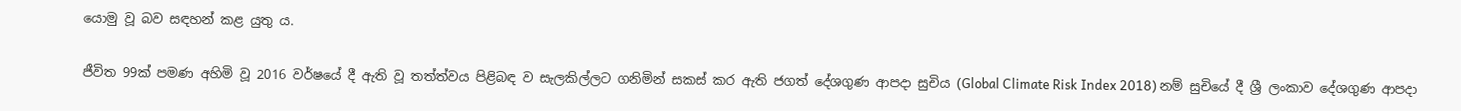යොමු වූ බව සඳහන් කළ යුතු ය.

ජීවිත 99ක්‌ පමණ අහිමි වූ 2016 වර්ෂයේ දී ඇති වූ තත්ත්වය පිළිබඳ ව සැලකිල්ලට ගනිමින් සකස්‌ කර ඇති ජගත් දේශගුණ ආපදා සුචිය (Global Climate Risk Index 2018) නම් සුචියේ දී ශ්‍රී ලංකාව දේශගුණ ආපදා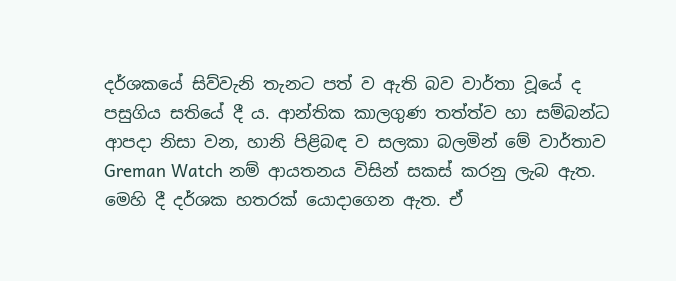දර්ශකයේ සිව්වැනි තැනට පත් ව ඇති බව වාර්තා වූයේ ද පසුගිය සතියේ දී ය. ආන්තික කාලගුණ තත්ත්ව හා සම්බන්ධ ආපදා නිසා වන, හානි පිළිබඳ ව සලකා බලමින් මේ වාර්තාව Greman Watch නම් ආයතනය විසින් සකස්‌ කරනු ලැබ ඇත. මෙහි දී දර්ශක හතරක්‌ යොදාගෙන ඇත. ඒ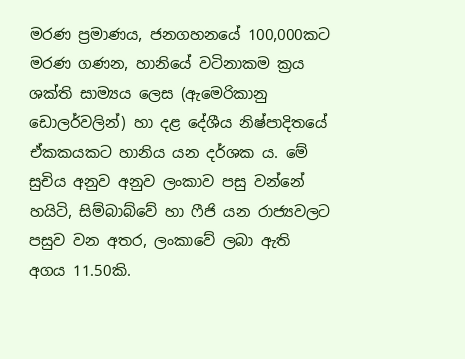මරණ ප්‍රමාණය, ජනගහනයේ 100,000කට මරණ ගණන, හානියේ වටිනාකම ක්‍රය ශක්‌ති සාම්‍යය ලෙස (ඇමෙරිකානු ඩොලර්වලින්) හා දළ දේශීය නිෂ්පාදිතයේ ඒකකයකට හානිය යන දර්ශක ය. මේ සුචිය අනුව අනුව ලංකාව පසු වන්නේ හයිටි, සිම්බාබ්වේ හා ෆීජි යන රාජ්‍යවලට පසුව වන අතර, ලංකාවේ ලබා ඇති අගය 11.50කි.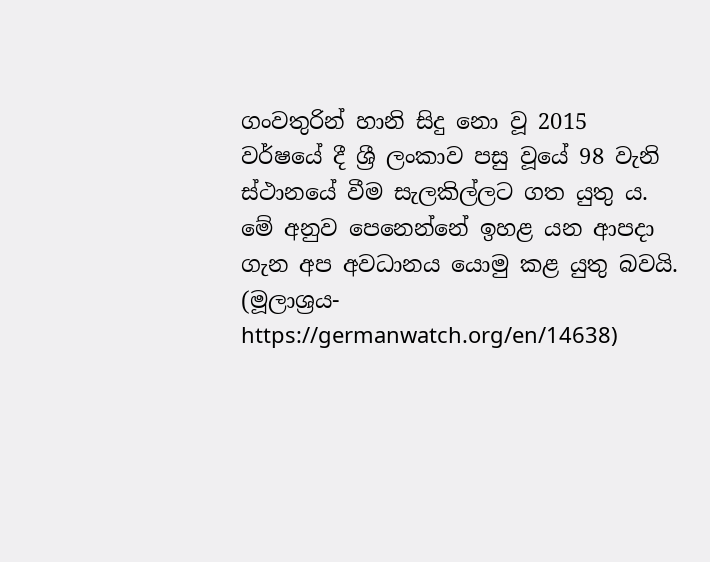ගංවතුරින් හානි සිදු නො වූ 2015 වර්ෂයේ දී ශ්‍රී ලංකාව පසු වූයේ 98 වැනි ස්‌ථානයේ වීම සැලකිල්ලට ගත යුතු ය. මේ අනුව පෙනෙන්නේ ඉහළ යන ආපදා ගැන අප අවධානය යොමු කළ යුතු බවයි. (මූලාශ්‍රය- https://germanwatch.org/en/14638)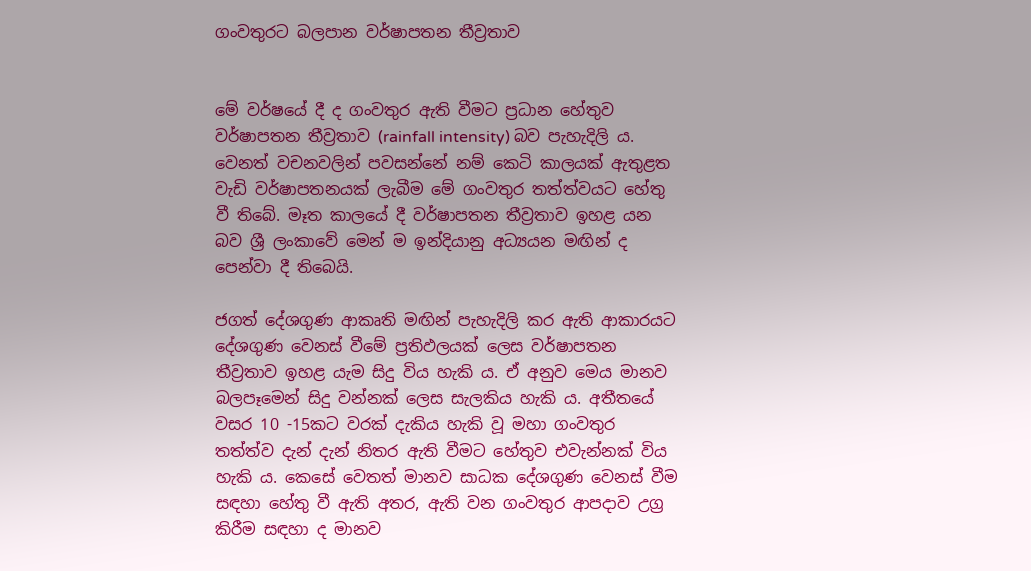ගංවතුරට බලපාන වර්ෂාපතන තීව්‍රතාව


මේ වර්ෂයේ දී ද ගංවතුර ඇති වීමට ප්‍රධාන හේතුව වර්ෂාපතන තීව්‍රතාව (rainfall intensity) බව පැහැදිලි ය. වෙනත් වචනවලින් පවසන්නේ නම් කෙටි කාලයක්‌ ඇතුළත වැඩි වර්ෂාපතනයක්‌ ලැබීම මේ ගංවතුර තත්ත්වයට හේතු වී තිබේ. මෑත කාලයේ දී වර්ෂාපතන තීව්‍රතාව ඉහළ යන බව ශ්‍රී ලංකාවේ මෙන් ම ඉන්දියානු අධ්‍යයන මඟින් ද පෙන්වා දී තිබෙයි.

ජගත් දේශගුණ ආකෘති මඟින් පැහැදිලි කර ඇති ආකාරයට දේශගුණ වෙනස්‌ වීමේ ප්‍රතිඵලයක්‌ ලෙස වර්ෂාපතන තීව්‍රතාව ඉහළ යැම සිදු විය හැකි ය. ඒ අනුව මෙය මානව බලපෑමෙන් සිදු වන්නක්‌ ලෙස සැලකිය හැකි ය. අතීතයේ වසර 10 -15කට වරක්‌ දැකිය හැකි වූ මහා ගංවතුර තත්ත්ව දැන් දැන් නිතර ඇති වීමට හේතුව එවැන්නක්‌ විය හැකි ය. කෙසේ වෙතත් මානව සාධක දේශගුණ වෙනස්‌ වීම සඳහා හේතු වී ඇති අතර, ඇති වන ගංවතුර ආපදාව උග්‍ර කිරීම සඳහා ද මානව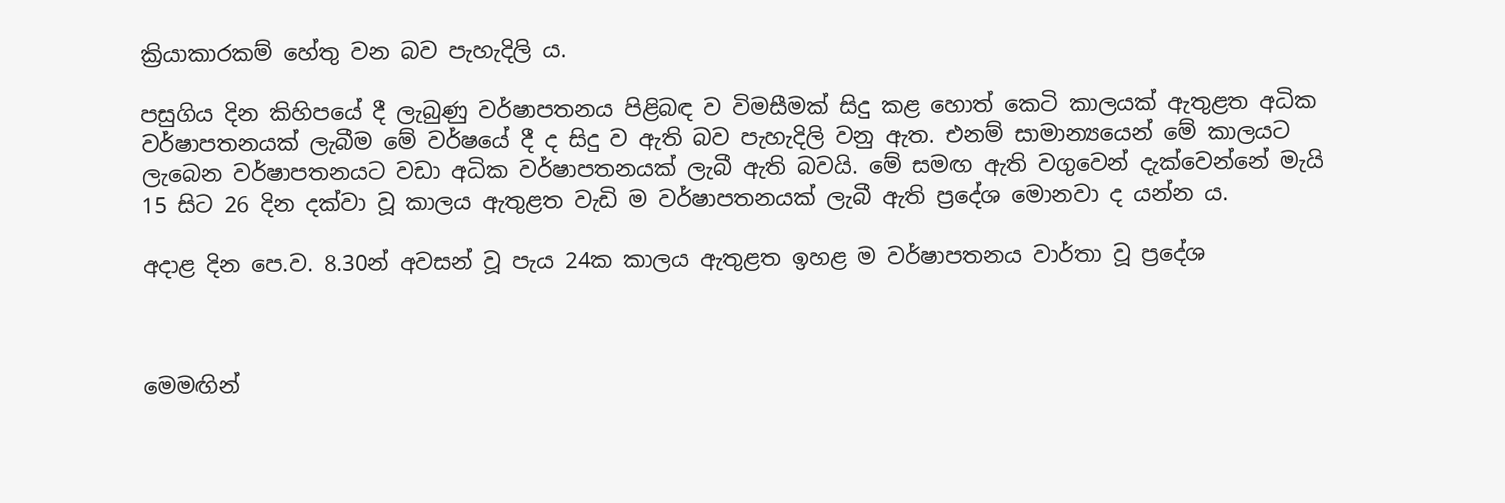ක්‍රියාකාරකම් හේතු වන බව පැහැදිලි ය.

පසුගිය දින කිහිපයේ දී ලැබුණු වර්ෂාපතනය පිළිබඳ ව විමසීමක්‌ සිදු කළ හොත් කෙටි කාලයක්‌ ඇතුළත අධික වර්ෂාපතනයක්‌ ලැබීම මේ වර්ෂයේ දී ද සිදු ව ඇති බව පැහැදිලි වනු ඇත. එනම් සාමාන්‍යයෙන් මේ කාලයට ලැබෙන වර්ෂාපතනයට වඩා අධික වර්ෂාපතනයක්‌ ලැබී ඇති බවයි. මේ සමඟ ඇති වගුවෙන් දැක්‌වෙන්නේ මැයි 15 සිට 26 දින දක්‌වා වූ කාලය ඇතුළත වැඩි ම වර්ෂාපතනයක්‌ ලැබී ඇති ප්‍රදේශ මොනවා ද යන්න ය.

අදාළ දින පෙ.ව. 8.30න් අවසන් වූ පැය 24ක කාලය ඇතුළත ඉහළ ම වර්ෂාපතනය වාර්තා වූ ප්‍රදේශ



මෙමඟින්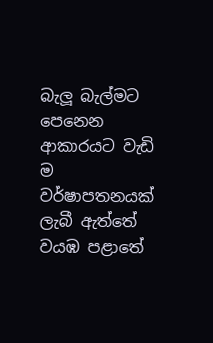බැලූ බැල්මට පෙනෙන ආකාරයට වැඩි ම වර්ෂාපතනයක්‌ ලැබී ඇත්තේ වයඹ පළාතේ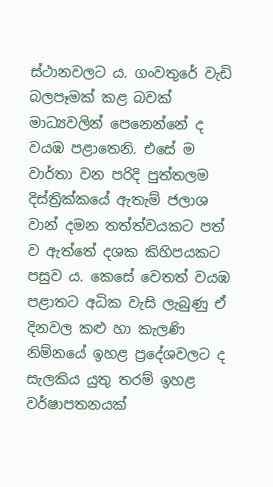ස්‌ථානවලට ය. ගංවතුරේ වැඩි බලපෑමක්‌ කළ බවක්‌ මාධ්‍යවලින් පෙනෙන්නේ ද වයඹ පළාතෙනි. එසේ ම වාර්තා වන පරිදි පුත්තලම දිස්‌ත්‍රික්‌කයේ ඇතැම් ජලාශ වාන් දමන තත්ත්වයකට පත් ව ඇත්තේ දශක කිහිපයකට පසුව ය. කෙසේ වෙතත් වයඹ පළාතට අධික වැසි ලැබුණු ඒ දිනවල කළු හා කැලණි නිම්නයේ ඉහළ ප්‍රදේශවලට ද සැලකිය යුතු තරම් ඉහළ වර්ෂාපතනයක්‌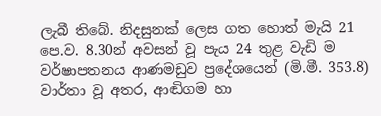ලැබී තිබේ. නිදසුනක්‌ ලෙස ගත හොත් මැයි 21 පෙ.ව. 8.30න් අවසන් වූ පැය 24 තුළ වැඩි ම වර්ෂාපතනය ආණමඩුව ප්‍රදේශයෙන් (මි.මී. 353.8) වාර්තා වූ අතර, ආඬිගම හා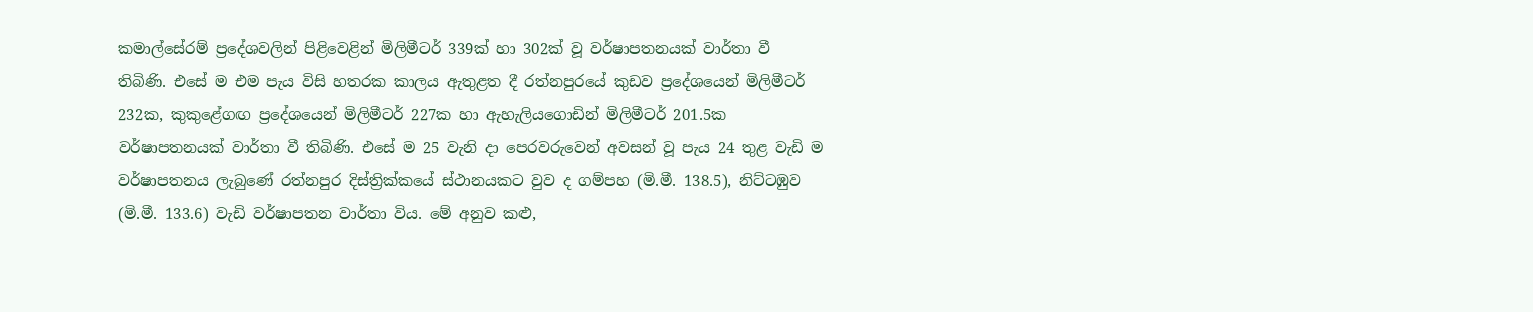කමාල්සේරම් ප්‍රදේශවලින් පිළිවෙළින් මිලිමීටර් 339ක්‌ හා 302ක්‌ වූ වර්ෂාපතනයක්‌ වාර්තා වී තිබිණි. එසේ ම එම පැය විසි හතරක කාලය ඇතුළත දී රත්නපුරයේ කුඩව ප්‍රදේශයෙන් මිලිමීටර් 232ක, කුකුළේගඟ ප්‍රදේශයෙන් මිලිමීටර් 227ක හා ඇහැලියගොඩින් මිලිමීටර් 201.5ක වර්ෂාපතනයක්‌ වාර්තා වී තිබිණි. එසේ ම 25 වැනි දා පෙරවරුවෙන් අවසන් වූ පැය 24 තුළ වැඩි ම වර්ෂාපතනය ලැබුණේ රත්නපුර දිස්‌ත්‍රික්‌කයේ ස්‌ථානයකට වුව ද ගම්පහ (මි.මී. 138.5), නිට්‌ටඹුව (මි.මී. 133.6) වැඩි වර්ෂාපතන වාර්තා විය. මේ අනුව කළු,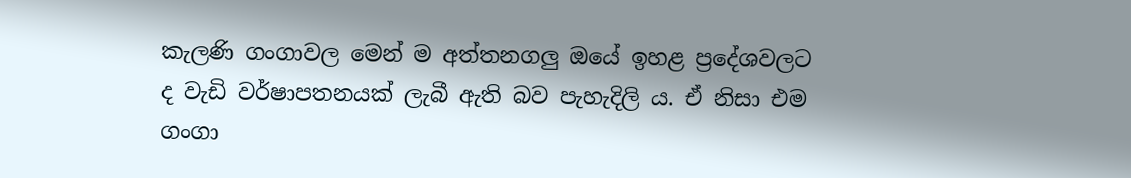කැලණි ගංගාවල මෙන් ම අත්තනගලු ඔයේ ඉහළ ප්‍රදේශවලට ද වැඩි වර්ෂාපතනයක්‌ ලැබී ඇති බව පැහැදිලි ය. ඒ නිසා එම ගංගා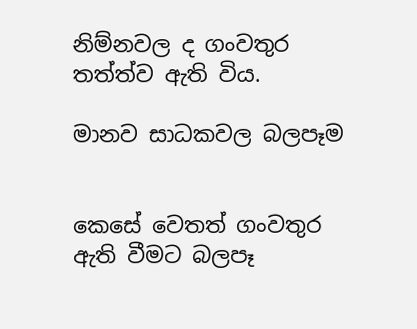නිම්නවල ද ගංවතුර තත්ත්ව ඇති විය.

මානව සාධකවල බලපෑම


කෙසේ වෙතත් ගංවතුර ඇති වීමට බලපෑ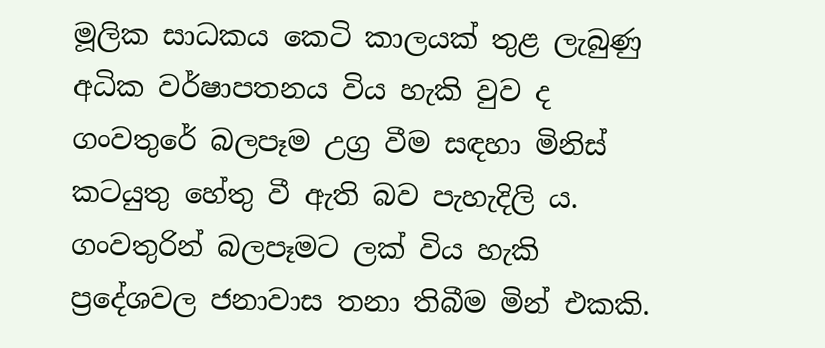මූලික සාධකය කෙටි කාලයක්‌ තුළ ලැබුණු අධික වර්ෂාපතනය විය හැකි වුව ද ගංවතුරේ බලපෑම උග්‍ර වීම සඳහා මිනිස්‌ කටයුතු හේතු වී ඇති බව පැහැදිලි ය. ගංවතුරින් බලපෑමට ලක්‌ විය හැකි ප්‍රදේශවල ජනාවාස තනා තිබීම මින් එකකි.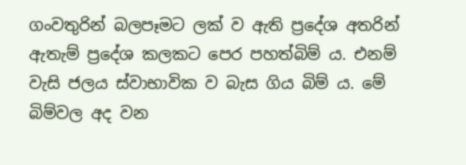ගංවතුරින් බලපෑමට ලක්‌ ව ඇති ප්‍රදේශ අතරින් ඇතැම් ප්‍රදේශ කලකට පෙර පහත්බිම් ය. එනම් වැසි ජලය ස්‌වාභාවික ව බැස ගිය බිම් ය. මේ බිම්වල අද වන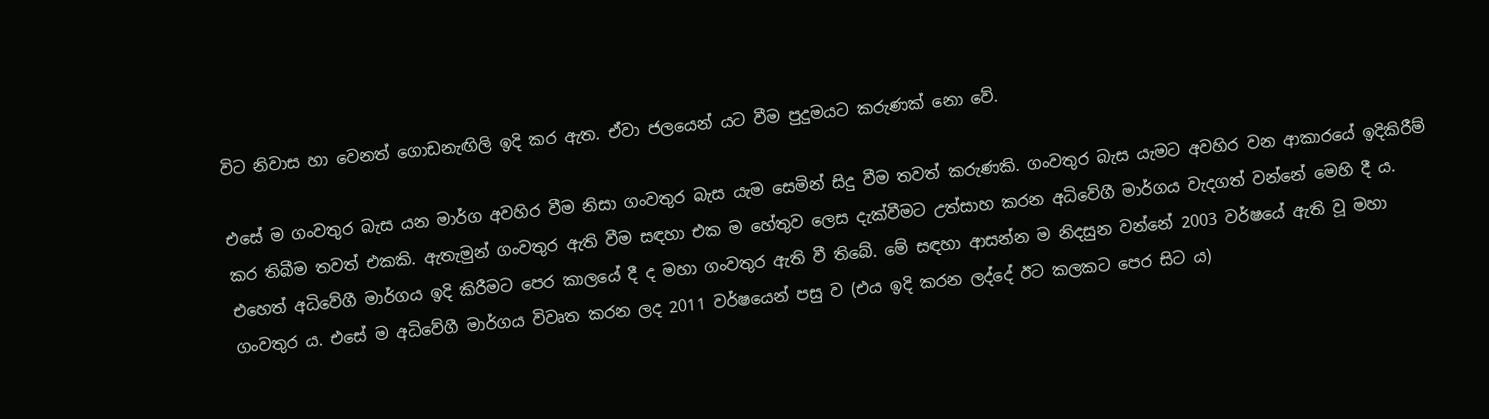විට නිවාස හා වෙනත් ගොඩනැඟිලි ඉදි කර ඇත. ඒවා ජලයෙන් යට වීම පුදුමයට කරුණක්‌ නො වේ.

එසේ ම ගංවතුර බැස යන මාර්ග අවහිර වීම නිසා ගංවතුර බැස යැම සෙමින් සිදු වීම තවත් කරුණකි. ගංවතුර බැස යැමට අවහිර වන ආකාරයේ ඉදිකිරීම් කර තිබීම තවත් එකකි. ඇතැමුන් ගංවතුර ඇති වීම සඳහා එක ම හේතුව ලෙස දැක්‌වීමට උත්සාහ කරන අධිවේගී මාර්ගය වැදගත් වන්නේ මෙහි දී ය. එහෙත් අධිවේගී මාර්ගය ඉදි කිරීමට පෙර කාලයේ දී ද මහා ගංවතුර ඇති වී තිබේ. මේ සඳහා ආසන්න ම නිදසුන වන්නේ 2003 වර්ෂයේ ඇති වූ මහා ගංවතුර ය. එසේ ම අධිවේගී මාර්ගය විවෘත කරන ලද 2011 වර්ෂයෙන් පසු ව (එය ඉදි කරන ලද්දේ ඊට කලකට පෙර සිට ය)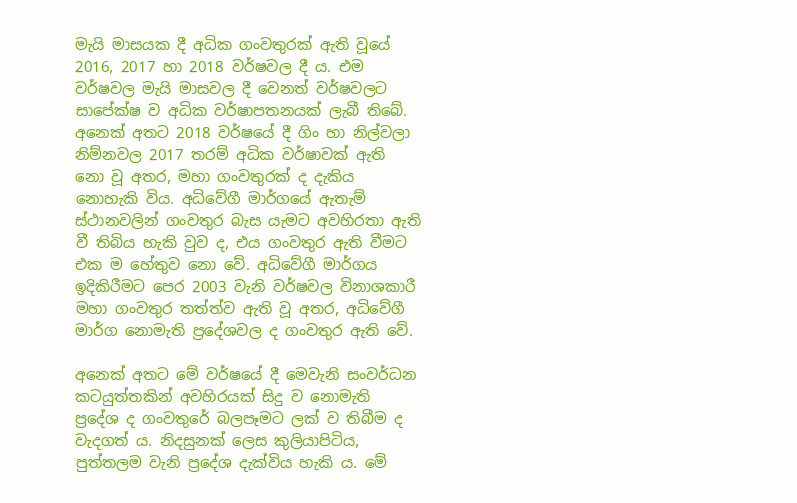මැයි මාසයක දී අධික ගංවතුරක්‌ ඇති වූයේ 2016, 2017 හා 2018 වර්ෂවල දී ය. එම වර්ෂවල මැයි මාසවල දී වෙනත් වර්ෂවලට සාපේක්‌ෂ ව අධික වර්ෂාපතනයක්‌ ලැබී තිබේ. අනෙක්‌ අතට 2018 වර්ෂයේ දී ගිං හා නිල්වලා නිම්නවල 2017 තරම් අධික වර්ෂාවක්‌ ඇති නො වූ අතර, මහා ගංවතුරක්‌ ද දැකිය නොහැකි විය. අධිවේගී මාර්ගයේ ඇතැම් ස්‌ථානවලින් ගංවතුර බැස යැමට අවහිරතා ඇති වී තිබිය හැකි වුව ද, එය ගංවතුර ඇති වීමට එක ම හේතුව නො වේ. අධිවේගී මාර්ගය ඉදිකිරීමට පෙර 2003 වැනි වර්ෂවල විනාශකාරී මහා ගංවතුර තත්ත්ව ඇති වූ අතර, අධිවේගී මාර්ග නොමැති ප්‍රදේශවල ද ගංවතුර ඇති වේ.

අනෙක්‌ අතට මේ වර්ෂයේ දී මෙවැනි සංවර්ධන කටයුත්තකින් අවහිරයක්‌ සිදු ව නොමැති ප්‍රදේශ ද ගංවතුරේ බලපෑමට ලක්‌ ව තිබීම ද වැදගත් ය. නිදසුනක්‌ ලෙස කුලියාපිටිය, පුත්තලම වැනි ප්‍රදේශ දැක්‌විය හැකි ය. මේ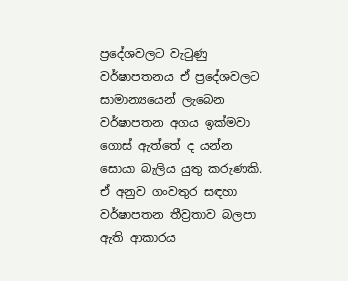ප්‍රදේශවලට වැටුණු වර්ෂාපතනය ඒ ප්‍රදේශවලට සාමාන්‍යයෙන් ලැබෙන වර්ෂාපතන අගය ඉක්‌මවා ගොස්‌ ඇත්තේ ද යන්න සොයා බැලිය යුතු කරුණකි. ඒ අනුව ගංවතුර සඳහා වර්ෂාපතන තීව්‍රතාව බලපා ඇති ආකාරය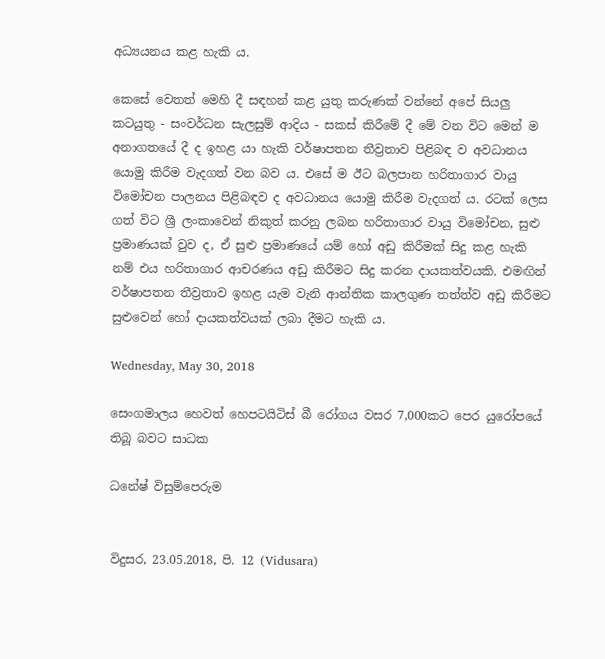අධ්‍යයනය කළ හැකි ය.

කෙසේ වෙතත් මෙහි දී සඳහන් කළ යුතු කරුණක්‌ වන්නේ අපේ සියලු කටයුතු - සංවර්ධන සැලසුම් ආදිය - සකස්‌ කිරීමේ දී මේ වන විට මෙන් ම අනාගතයේ දී ද ඉහළ යා හැකි වර්ෂාපතන තීව්‍රතාව පිළිබඳ ව අවධානය යොමු කිරීම වැදගත් වන බව ය. එසේ ම ඊට බලපාන හරිතාගාර වායු විමෝචන පාලනය පිළිබඳව ද අවධානය යොමු කිරීම වැදගත් ය. රටක්‌ ලෙස ගත් විට ශ්‍රී ලංකාවෙන් නිකුත් කරනු ලබන හරිතාගාර වායු විමෝචන, සුළු ප්‍රමාණයක්‌ වුව ද, ඒ සුළු ප්‍රමාණයේ යම් හෝ අඩු කිරීමක්‌ සිදු කළ හැකි නම් එය හරිතාගාර ආචරණය අඩු කිරීමට සිදු කරන දායකත්වයකි. එමඟින් වර්ෂාපතන තීව්‍රතාව ඉහළ යැම වැනි ආන්තික කාලගුණ තත්ත්ව අඩු කිරීමට සුළුවෙන් හෝ දායකත්වයක්‌ ලබා දීමට හැකි ය.

Wednesday, May 30, 2018

සෙංගමාලය හෙවත් හෙපටයිටිස්‌ බී රෝගය වසර 7,000කට පෙර යුරෝපයේ තිබූ බවට සාධක

ධනේෂ් විසුම්පෙරුම


විදුසර, 23.05.2018, පි. 12 (Vidusara)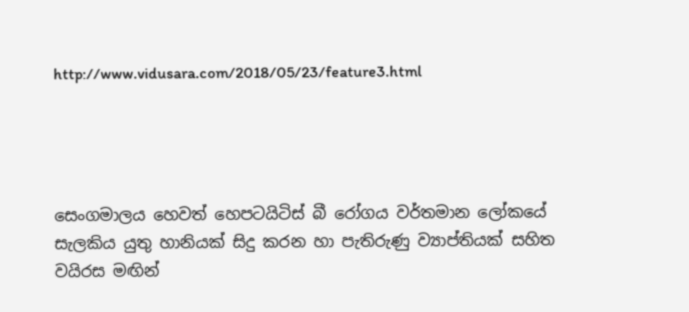http://www.vidusara.com/2018/05/23/feature3.html




සෙංගමාලය හෙවත් හෙපටයිටිස්‌ බී රෝගය වර්තමාන ලෝකයේ සැලකිය යුතු හානියක්‌ සිදු කරන හා පැතිරුණු ව්‍යාප්තියක්‌ සහිත වයිරස මඟින්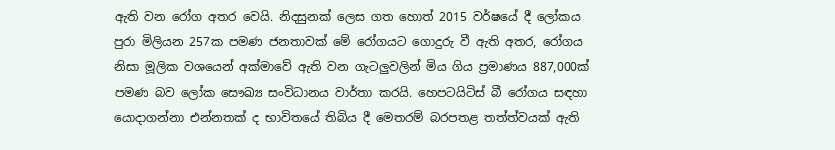ඇති වන රෝග අතර වෙයි. නිදසුනක්‌ ලෙස ගත හොත් 2015 වර්ෂයේ දී ලෝකය පුරා මිලියන 257ක පමණ ජනතාවක්‌ මේ රෝගයට ගොදුරු වී ඇති අතර, රෝගය නිසා මූලික වශයෙන් අක්‌මාවේ ඇති වන ගැටලුවලින් මිය ගිය ප්‍රමාණය 887,000ක්‌ පමණ බව ලෝක සෞඛ්‍ය සංවිධානය වාර්තා කරයි. හෙපටයිටිස්‌ බී රෝගය සඳහා යොදාගන්නා එන්නතක්‌ ද භාවිතයේ තිබිය දී මෙතරම් බරපතළ තත්ත්වයක්‌ ඇති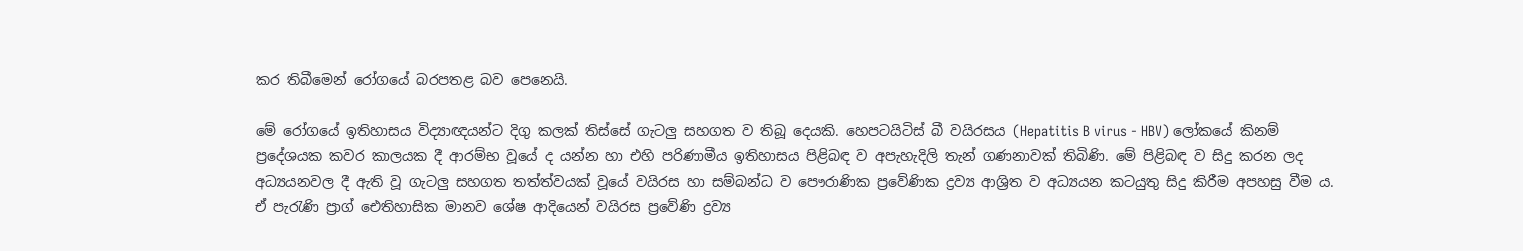කර තිබීමෙන් රෝගයේ බරපතළ බව පෙනෙයි.

මේ රෝගයේ ඉතිහාසය විද්‍යාඥයන්ට දිගු කලක්‌ තිස්‌සේ ගැටලු සහගත ව තිබූ දෙයකි. හෙපටයිටිස්‌ බී වයිරසය (Hepatitis B virus - HBV) ලෝකයේ කිනම් ප්‍රදේශයක කවර කාලයක දී ආරම්භ වූයේ ද යන්න හා එහි පරිණාමීය ඉතිහාසය පිළිබඳ ව අපැහැදිලි තැන් ගණනාවක්‌ තිබිණි. මේ පිළිබඳ ව සිදු කරන ලද අධ්‍යයනවල දී ඇති වූ ගැටලු සහගත තත්ත්වයක්‌ වූයේ වයිරස හා සම්බන්ධ ව පෞරාණික ප්‍රවේණික ද්‍රව්‍ය ආශ්‍රිත ව අධ්‍යයන කටයුතු සිදු කිරීම අපහසු වීම ය. ඒ පැරැණි ප්‍රාග් ඓතිහාසික මානව ශේෂ ආදියෙන් වයිරස ප්‍රවේණි ද්‍රව්‍ය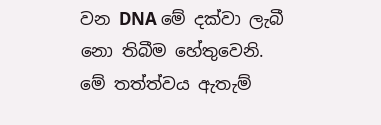වන DNA මේ දක්‌වා ලැබී නො තිබීම හේතුවෙනි. මේ තත්ත්වය ඇතැම්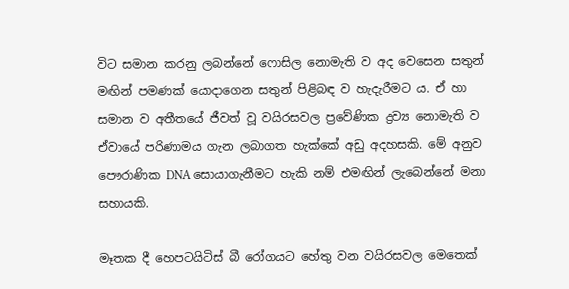විට සමාන කරනු ලබන්නේ ෆොසිල නොමැති ව අද වෙසෙන සතුන් මඟින් පමණක්‌ යොදාගෙන සතුන් පිළිබඳ ව හැදැරීමට ය. ඒ හා සමාන ව අතීතයේ ජීවත් වූ වයිරසවල ප්‍රවේණික ද්‍රව්‍ය නොමැති ව ඒවායේ පරිණාමය ගැන ලබාගත හැක්‌කේ අඩු අදහසකි. මේ අනුව පෞරාණික DNA සොයාගැනීමට හැකි නම් එමඟින් ලැබෙන්නේ මනා සහායකි.

මෑතක දී හෙපටයිටිස්‌ බී රෝගයට හේතු වන වයිරසවල මෙතෙක්‌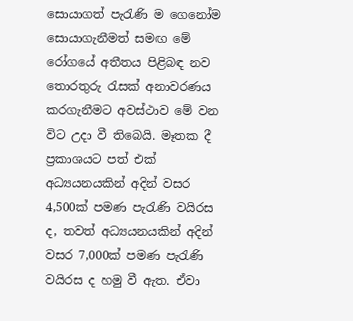සොයාගත් පැරැණි ම ගෙනෝම සොයාගැනීමත් සමඟ මේ රෝගයේ අතීතය පිළිබඳ නව තොරතුරු රැසක්‌ අනාවරණය කරගැනීමට අවස්‌ථාව මේ වන විට උදා වී තිබෙයි. මෑතක දී ප්‍රකාශයට පත් එක්‌ අධ්‍යයනයකින් අදින් වසර 4,500ක්‌ පමණ පැරැණි වයිරස ද, තවත් අධ්‍යයනයකින් අදින් වසර 7,000ක්‌ පමණ පැරැණි වයිරස ද හමු වී ඇත. ඒවා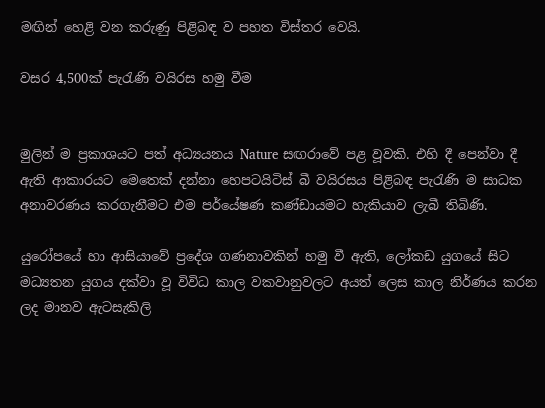මඟින් හෙළි වන කරුණු පිළිබඳ ව පහත විස්‌තර වෙයි.

වසර 4,500ක්‌ පැරැණි වයිරස හමු වීම


මුලින් ම ප්‍රකාශයට පත් අධ්‍යයනය Nature සඟරාවේ පළ වූවකි. එහි දී පෙන්වා දී ඇති ආකාරයට මෙතෙක්‌ දන්නා හෙපටයිටිස්‌ බී වයිරසය පිළිබඳ පැරැණි ම සාධක අනාවරණය කරගැනීමට එම පර්යේෂණ කණ්‌ඩායමට හැකියාව ලැබී තිබිණි.

යුරෝපයේ හා ආසියාවේ ප්‍රදේශ ගණනාවකින් හමු වී ඇති, ලෝකඩ යුගයේ සිට මධ්‍යතන යුගය දක්‌වා වූ විවිධ කාල වකවානුවලට අයත් ලෙස කාල නිර්ණය කරන ලද මානව ඇටසැකිලි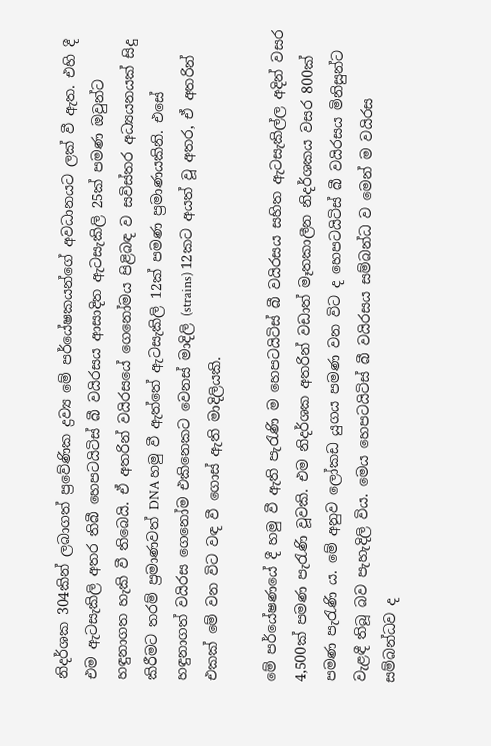නිදර්ශක 304කින් ලබාගත් ප්‍රවේණික ද්‍රව්‍ය මේ පර්යේෂකයන්ගේ අවධානයට ලක්‌ වී ඇත. එහි දී එම ඇටසැකිලි අතර තිබී හෙපටයිටිස්‌ බී වයිරසය ආසාදිත ඇටසැකිලි 25ක්‌ පමණ ඔවුන්ට හඳුනාගත හැකි වී තිබෙයි. ඒ අතරින් වයිරසයේ ගෙනෝමය පිළිබඳ ව සවිස්‌තර අධ්‍යයනයක්‌ සිදු කිරීමට තරම් ප්‍රමාණවත් DNA හමු වී ඇත්තේ ඇටසැකිලි 12ක්‌ පමණ ප්‍රමාණයකිනි. එසේ හඳුනාගත් වයිරස ගෙනෝම එකිනෙකට වෙනස්‌ මාදිලි (strains) 12කට අයත් වූ අතර, ඒ අතරින් එකක්‌ මේ වන විට වඳ වී ගොස්‌ ඇති මාදිලියකි.

මේ පර්යේෂණයේ දී හමු වී ඇති පැරැණි ම හෙපටයිටිස්‌ බී වයිරසය සහිත ඇටසැකිල්ල අදින් වසර 4,500ක්‌ පමණ පැරැණි වූවකි. එම නිදර්ශක අතරින් වඩාත් මෑතකාලීන නිදර්ශකය වසර 800ක්‌ පමණ පැරැණි ය. මේ අනුව ලෝකඩ යුගය පමණ වන විට ද හෙපටයිටිස්‌ බී වයිරසය මිනිසුන්ට වැළඳී තිබූ බව පැහැදිලි විය. මෙය හෙපටයිටිස්‌ බී වයිරසය සම්බන්ධ ව මෙන් ම වයිරස සම්බන්ධව ද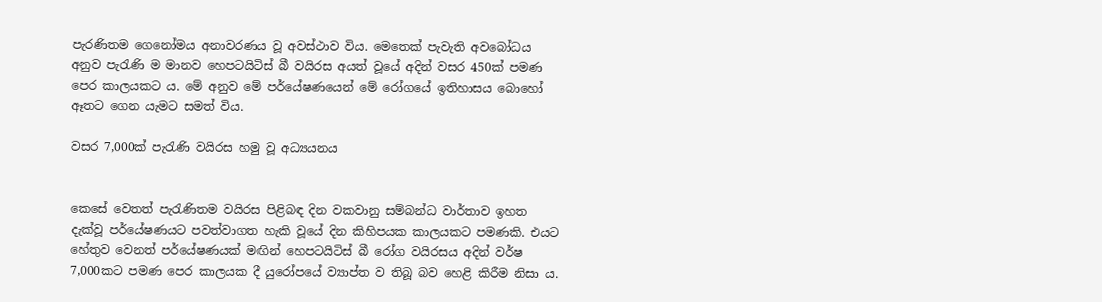පැරණිතම ගෙනෝමය අනාවරණය වූ අවස්‌ථාව විය. මෙතෙක්‌ පැවැති අවබෝධය අනුව පැරැණි ම මානව හෙපටයිටිස්‌ බී වයිරස අයත් වූයේ අදින් වසර 450ක්‌ පමණ පෙර කාලයකට ය. මේ අනුව මේ පර්යේෂණයෙන් මේ රෝගයේ ඉතිහාසය බොහෝ ඈතට ගෙන යැමට සමත් විය.

වසර 7,000ක්‌ පැරැණි වයිරස හමු වූ අධ්‍යයනය


කෙසේ වෙතත් පැරැණිතම වයිරස පිළිබඳ දින වකවානු සම්බන්ධ වාර්තාව ඉහත දැක්‌වූ පර්යේෂණයට පවත්වාගත හැකි වූයේ දින කිහිපයක කාලයකට පමණකි. එයට හේතුව වෙනත් පර්යේෂණයක්‌ මඟින් හෙපටයිටිස්‌ බී රෝග වයිරසය අදින් වර්ෂ 7,000කට පමණ පෙර කාලයක දී යුරෝපයේ ව්‍යාප්ත ව තිබූ බව හෙළි කිරීම නිසා ය.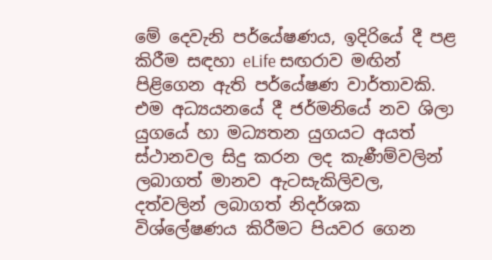මේ දෙවැනි පර්යේෂණය, ඉදිරියේ දී පළ කිරීම සඳහා eLife සඟරාව මඟින් පිළිගෙන ඇති පර්යේෂණ වාර්තාවකි. එම අධ්‍යයනයේ දී ජර්මනියේ නව ශිලා යුගයේ හා මධ්‍යතන යුගයට අයත් ස්‌ථානවල සිදු කරන ලද කැණීම්වලින් ලබාගත් මානව ඇටසැකිලිවල, දත්වලින් ලබාගත් නිදර්ශක විශ්ලේෂණය කිරීමට පියවර ගෙන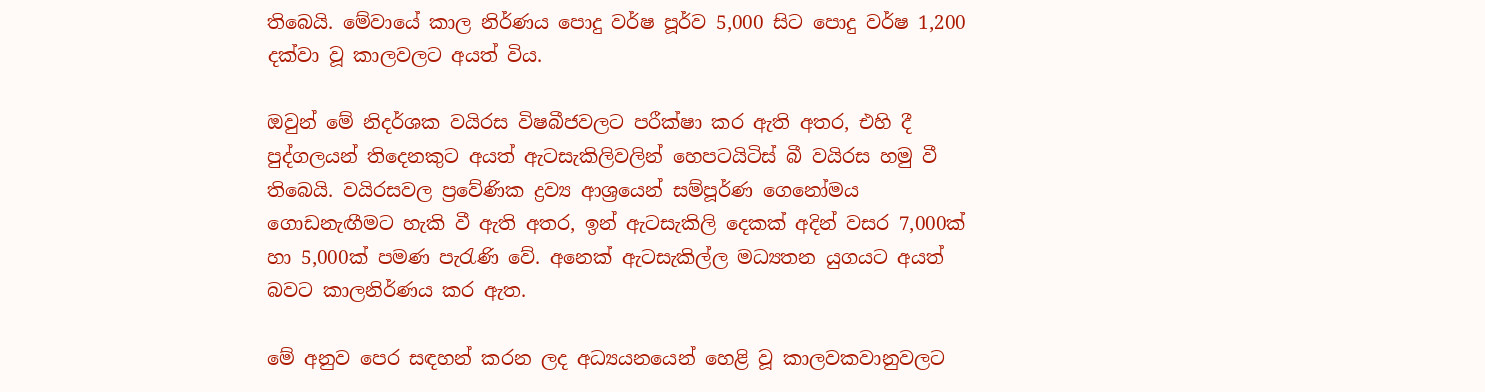තිබෙයි. මේවායේ කාල නිර්ණය පොදු වර්ෂ පූර්ව 5,000 සිට පොදු වර්ෂ 1,200 දක්‌වා වූ කාලවලට අයත් විය.

ඔවුන් මේ නිදර්ශක වයිරස විෂබීජවලට පරීක්‌ෂා කර ඇති අතර, එහි දී පුද්ගලයන් තිදෙනකුට අයත් ඇටසැකිලිවලින් හෙපටයිටිස්‌ බී වයිරස හමු වී තිබෙයි. වයිරසවල ප්‍රවේණික ද්‍රව්‍ය ආශ්‍රයෙන් සම්පූර්ණ ගෙනෝමය ගොඩනැඟීමට හැකි වී ඇති අතර, ඉන් ඇටසැකිලි දෙකක්‌ අදින් වසර 7,000ක්‌ හා 5,000ක්‌ පමණ පැරැණි වේ. අනෙක්‌ ඇටසැකිල්ල මධ්‍යතන යුගයට අයත් බවට කාලනිර්ණය කර ඇත.

මේ අනුව පෙර සඳහන් කරන ලද අධ්‍යයනයෙන් හෙළි වූ කාලවකවානුවලට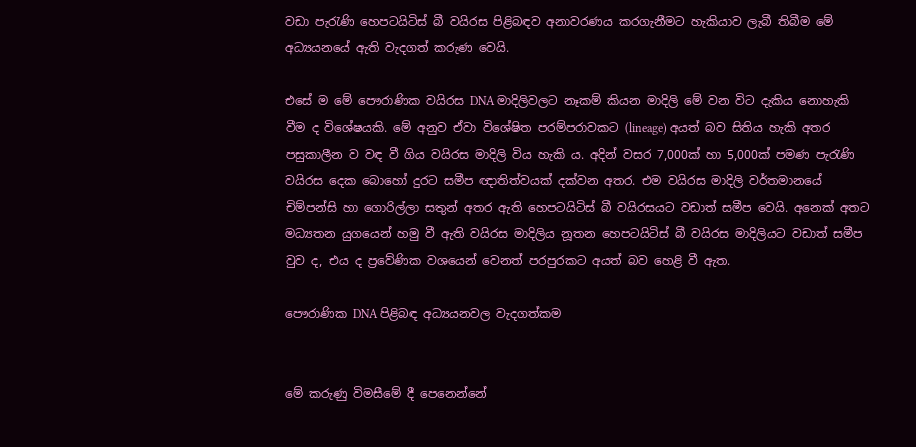වඩා පැරැණි හෙපටයිටිස්‌ බී වයිරස පිළිබඳව අනාවරණය කරගැනීමට හැකියාව ලැබී තිබීම මේ අධ්‍යයනයේ ඇති වැදගත් කරුණ වෙයි.

එසේ ම මේ පෞරාණික වයිරස DNA මාදිලිවලට නෑකම් කියන මාදිලි මේ වන විට දැකිය නොහැකි වීම ද විශේෂයකි. මේ අනුව ඒවා විශේෂිත පරම්පරාවකට (lineage) අයත් බව සිතිය හැකි අතර පසුකාලීන ව වඳ වී ගිය වයිරස මාදිලි විය හැකි ය. අදින් වසර 7,000ක්‌ හා 5,000ක්‌ පමණ පැරැණි වයිරස දෙක බොහෝ දුරට සමීප ඥාතිත්වයක්‌ දක්‌වන අතර. එම වයිරස මාදිලි වර්තමානයේ චිම්පන්සි හා ගොරිල්ලා සතුන් අතර ඇති හෙපටයිටිස්‌ බී වයිරසයට වඩාත් සමීප වෙයි. අනෙක්‌ අතට මධ්‍යතන යුගයෙන් හමු වී ඇති වයිරස මාදිලිය නූතන හෙපටයිටිස්‌ බී වයිරස මාදිලියට වඩාත් සමීප වුව ද, එය ද ප්‍රවේණික වශයෙන් වෙනත් පරපුරකට අයත් බව හෙළි වී ඇත.

පෞරාණික DNA පිළිබඳ අධ්‍යයනවල වැදගත්කම


මේ කරුණු විමසීමේ දී පෙනෙන්නේ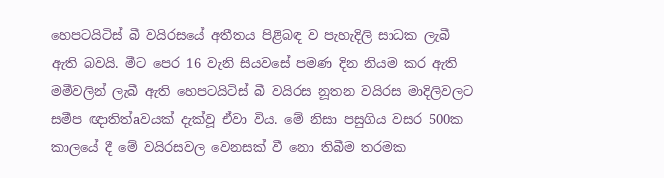හෙපටයිටිස්‌ බී වයිරසයේ අතීතය පිළිබඳ ව පැහැදිලි සාධක ලැබී ඇති බවයි. මීට පෙර 16 වැනි සියවසේ පමණ දින නියම කර ඇති මමීවලින් ලැබී ඇති හෙපටයිටිස්‌ බී වයිරස නූතන වයිරස මාදිලිවලට සමීප ඥාතිත්aවයක්‌ දැක්‌වූ ඒවා විය. මේ නිසා පසුගිය වසර 500ක කාලයේ දී මේ වයිරසවල වෙනසක්‌ වී නො තිබීම තරමක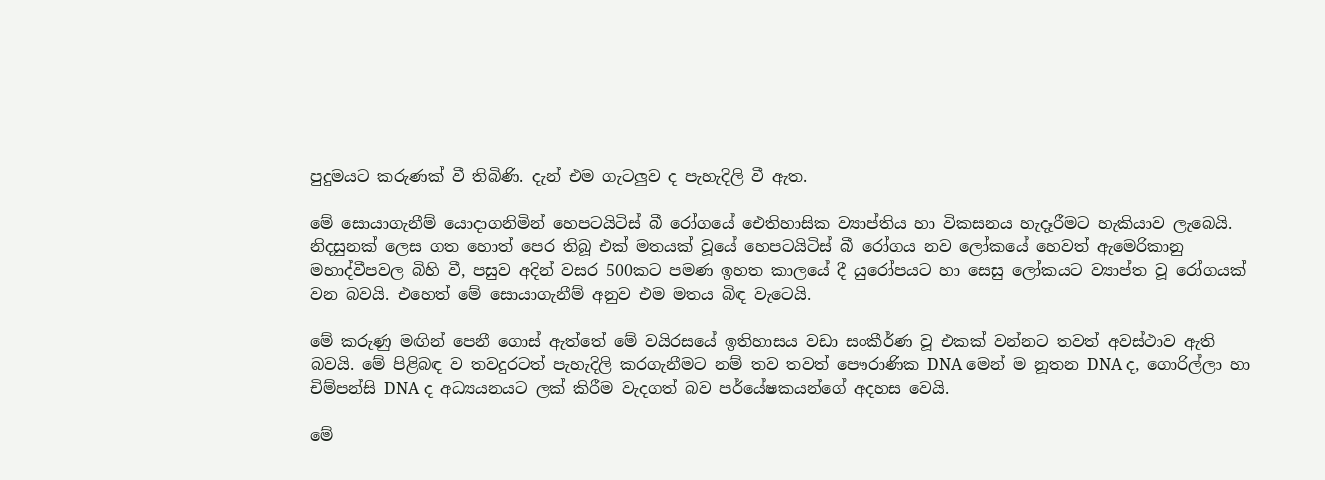පුදුමයට කරුණක්‌ වී තිබිණි. දැන් එම ගැටලුව ද පැහැදිලි වී ඇත.

මේ සොයාගැනීම් යොදාගනිමින් හෙපටයිටිස්‌ බී රෝගයේ ඓතිහාසික ව්‍යාප්තිය හා විකසනය හැදෑරීමට හැකියාව ලැබෙයි. නිදසුනක්‌ ලෙස ගත හොත් පෙර තිබූ එක්‌ මතයක්‌ වූයේ හෙපටයිටිස්‌ බී රෝගය නව ලෝකයේ හෙවත් ඇමෙරිකානු මහාද්වීපවල බිහි වී, පසුව අදින් වසර 500කට පමණ ඉහත කාලයේ දී යුරෝපයට හා සෙසු ලෝකයට ව්‍යාප්ත වූ රෝගයක්‌ වන බවයි. එහෙත් මේ සොයාගැනීම් අනුව එම මතය බිඳ වැටෙයි.

මේ කරුණු මඟින් පෙනී ගොස්‌ ඇත්තේ මේ වයිරසයේ ඉතිහාසය වඩා සංකීර්ණ වූ එකක්‌ වන්නට තවත් අවස්‌ථාව ඇති බවයි. මේ පිළිබඳ ව තවදුරටත් පැහැදිලි කරගැනීමට නම් තව තවත් පෞරාණික DNA මෙන් ම නූතන DNA ද, ගොරිල්ලා හා චිම්පන්සි DNA ද අධ්‍යයනයට ලක්‌ කිරීම වැදගත් බව පර්යේෂකයන්ගේ අදහස වෙයි.

මේ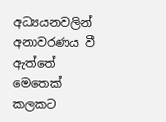අධ්‍යයනවලින් අනාවරණය වී ඇත්තේ මෙතෙක්‌ කලකට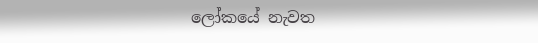ලෝකයේ නැවත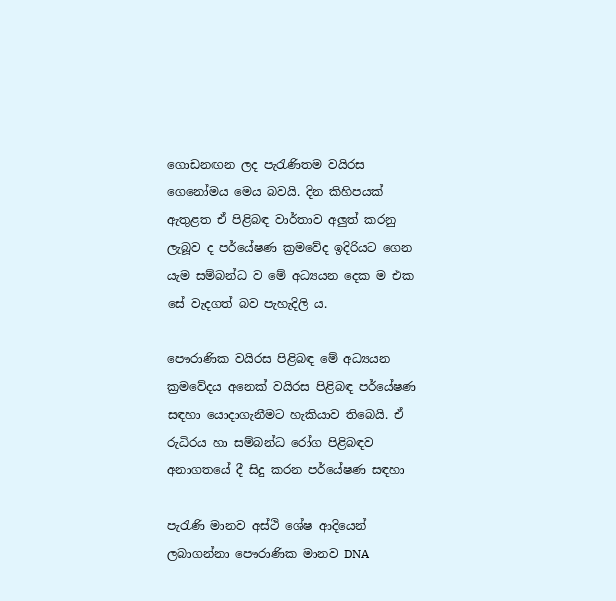ගොඩනඟන ලද පැරැණිතම වයිරස ගෙනෝමය මෙය බවයි. දින කිහිපයක්‌ ඇතුළත ඒ පිළිබඳ වාර්තාව අලුත් කරනු ලැබූව ද පර්යේෂණ ක්‍රමවේද ඉදිරියට ගෙන යැම සම්බන්ධ ව මේ අධ්‍යයන දෙක ම එක සේ වැදගත් බව පැහැදිලි ය.

පෞරාණික වයිරස පිළිබඳ මේ අධ්‍යයන ක්‍රමවේදය අනෙක්‌ වයිරස පිළිබඳ පර්යේෂණ සඳහා යොදාගැනීමට හැකියාව තිබෙයි. ඒ රුධිරය හා සම්බන්ධ රෝග පිළිබඳව අනාගතයේ දී සිදු කරන පර්යේෂණ සඳහා

පැරැණි මානව අස්‌ථි ශේෂ ආදියෙන් ලබාගන්නා පෞරාණික මානව DNA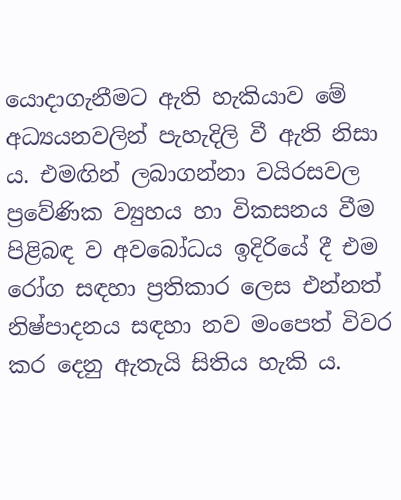යොදාගැනීමට ඇති හැකියාව මේ අධ්‍යයනවලින් පැහැදිලි වී ඇති නිසා ය. එමඟින් ලබාගන්නා වයිරසවල ප්‍රවේණික ව්‍යුහය හා විකසනය වීම පිළිබඳ ව අවබෝධය ඉදිරියේ දී එම රෝග සඳහා ප්‍රතිකාර ලෙස එන්නත් නිෂ්පාදනය සඳහා නව මංපෙත් විවර කර දෙනු ඇතැයි සිතිය හැකි ය.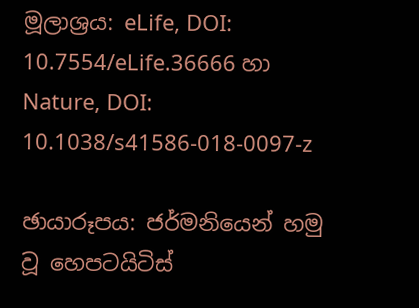මූලාශ්‍රය: eLife, DOI: 10.7554/eLife.36666 හා Nature, DOI: 10.1038/s41586-018-0097-z

ඡායාරූපය: ජර්මනියෙන් හමු වූ හෙපටයිටිස්‌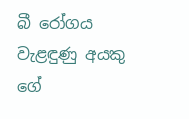බී රෝගය වැළඳුණු අයකු ගේ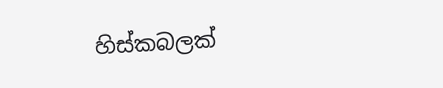හිස්‌කබලක්‌